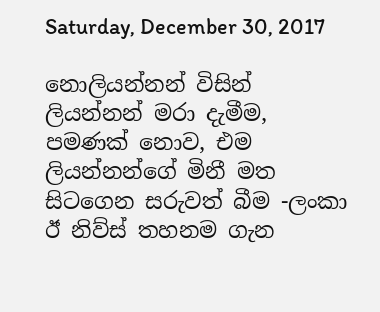Saturday, December 30, 2017

නොලියන්නන් විසින් ලියන්නන් මරා දැමීම, පමණක් නොව, එම ලියන්නන්ගේ මිනී මත සිටගෙන සරුවත් බීම -ලංකා ඊ නිව්ස් තහනම ගැන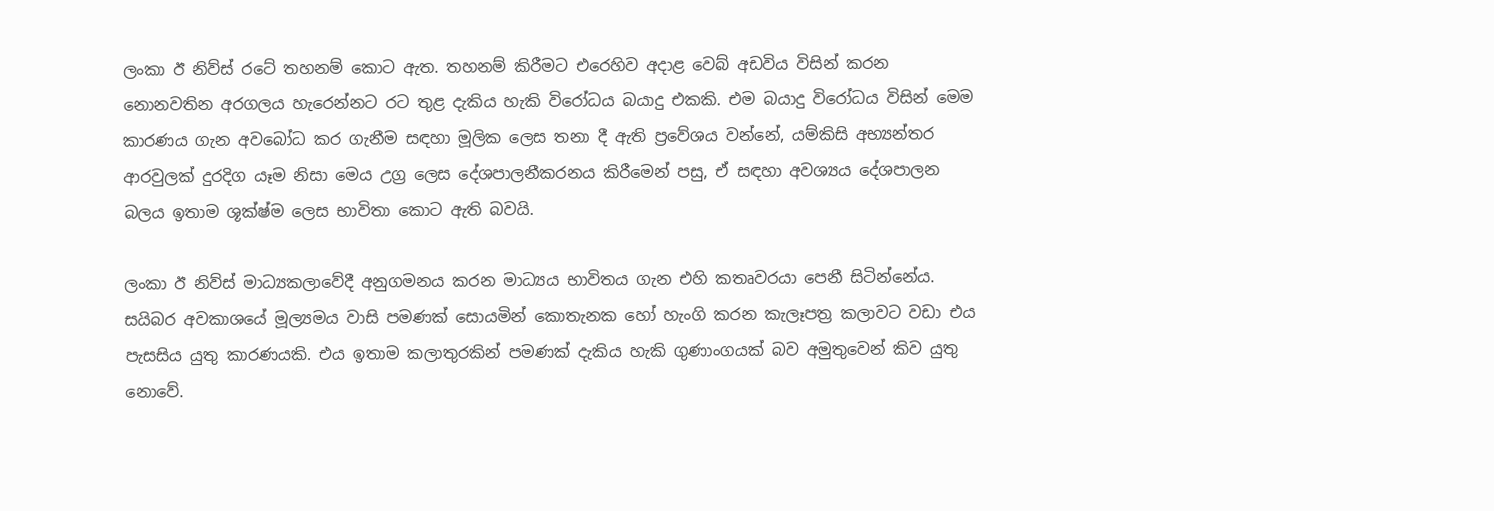ලංකා ඊ නිව්ස් රටේ තහනම් කොට ඇත. තහනම් කිරීමට එරෙහිව අදාළ වෙබ් අඩවිය විසින් කරන නොනවතින අරගලය හැරෙන්නට රට තුළ දැකිය හැකි විරෝධය බයාදු එකකි. එම බයාදු විරෝධය විසින් මෙම කාරණය ගැන අවබෝධ කර ගැනීම සඳහා මූලික ලෙස තනා දී ඇති ප්‍රවේශය වන්නේ, යම්කිසි අභ්‍යන්තර ආරවුලක් දුරදිග යෑම නිසා මෙය උග්‍ර ලෙස දේශපාලනීකරනය කිරීමෙන් පසු, ඒ සඳහා අවශ්‍යය දේශපාලන බලය ඉතාම ශූක්ෂ්ම ලෙස භාවිතා කොට ඇති බවයි.

ලංකා ඊ නිව්ස් මාධ්‍යකලාවේදී අනුගමනය කරන මාධ්‍යය භාවිතය ගැන එහි කතෘවරයා පෙනී සිටින්නේය. සයිබර අවකාශයේ මූල්‍යමය වාසි පමණක් සොයමින් කොතැනක හෝ හැංගි කරන කැලෑපත්‍ර කලාවට වඩා එය පැසසිය යුතු කාරණයකි. එය ඉතාම කලාතුරකින් පමණක් දැකිය හැකි ගුණාංගයක් බව අමුතුවෙන් කිව යුතු නොවේ.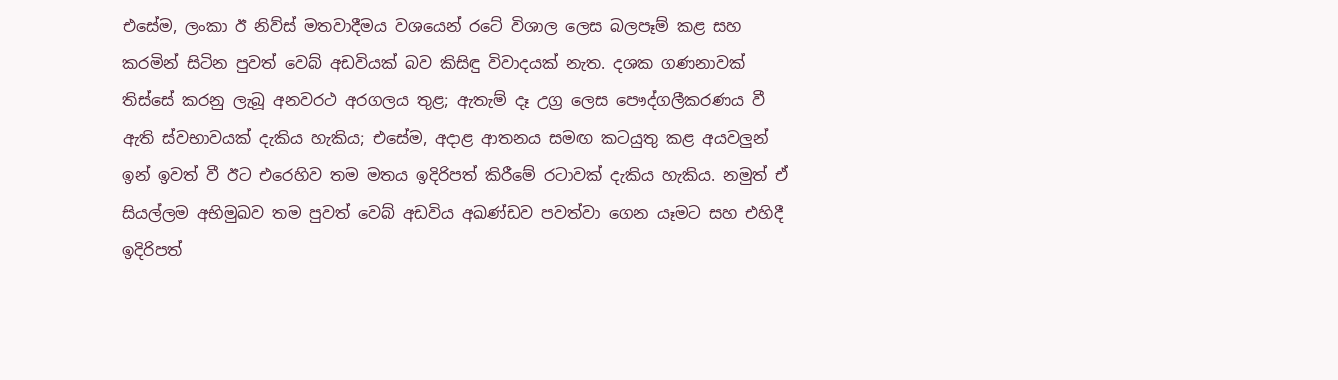එසේම, ලංකා ඊ නිව්ස් මතවාදීමය වශයෙන් රටේ විශාල ලෙස බලපෑම් කළ සහ කරමින් සිටින පුවත් වෙබ් අඩවියක් බව කිසිඳු විවාදයක් නැත. දශක ගණනාවක් තිස්සේ කරනු ලැබූ අනවරථ අරගලය තුළ; ඇතැම් දෑ උග්‍ර ලෙස පෞද්ගලීකරණය වී ඇති ස්වභාවයක් දැකිය හැකිය; එසේම, අදාළ ආතනය සමඟ කටයුතු කළ අයවලුන් ඉන් ඉවත් වී ඊට එරෙහිව තම මතය ඉදිරිපත් කිරීමේ රටාවක් දැකිය හැකිය. නමුත් ඒ සියල්ලම අභිමුඛව තම පුවත් වෙබ් අඩවිය අඛණ්ඩව පවත්වා ගෙන යෑමට සහ එහිදී ඉදිරිපත්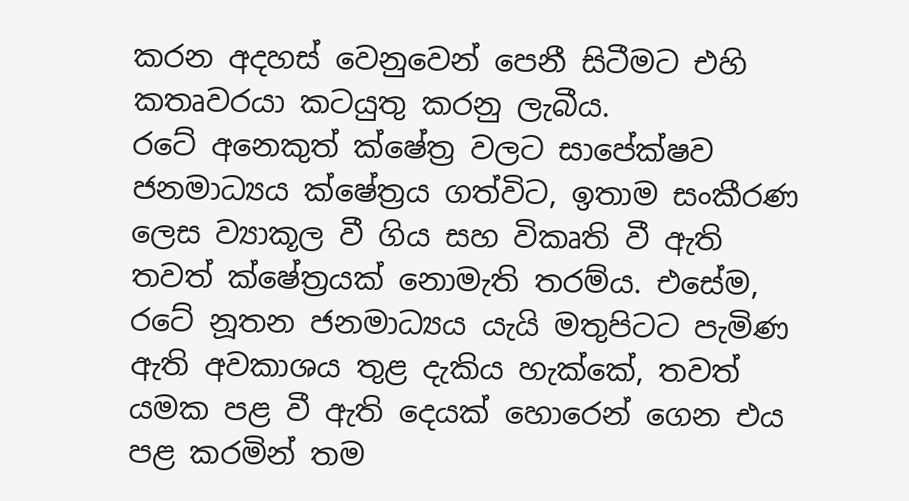කරන අදහස් වෙනුවෙන් පෙනී සිටීමට එහි කතෘවරයා කටයුතු කරනු ලැබීය.
රටේ අනෙකුත් ක්ෂේත්‍ර වලට සාපේක්ෂව ජනමාධ්‍යය ක්ෂේත්‍රය ගත්විට, ඉතාම සංකීරණ ලෙස ව්‍යාකූල වී ගිය සහ විකෘති වී ඇති තවත් ක්ෂේත්‍රයක් නොමැති තරම්ය. එසේම, රටේ නූතන ජනමාධ්‍යය යැයි මතුපිටට පැමිණ ඇති අවකාශය තුළ දැකිය හැක්කේ, තවත් යමක පළ වී ඇති දෙයක් හොරෙන් ගෙන එය පළ කරමින් තම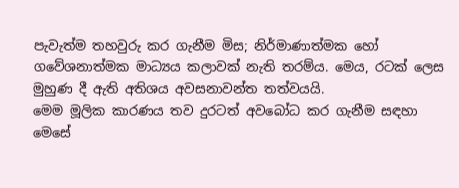පැවැත්ම තහවුරු කර ගැනීම මිස; නිර්මාණාත්මක හෝ ගවේශනාත්මක මාධ්‍යය කලාවක් නැති තරම්ය. මෙය, රටක් ලෙස මුහුණ දී ඇති අතිශය අවසනාවන්ත තත්වයයි.
මෙම මූලික කාරණය තව දුරටත් අවබෝධ කර ගැනීම සඳහා මෙසේ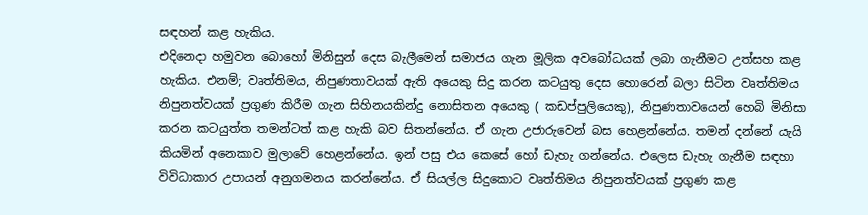සඳහන් කළ හැකිය.
එදිනෙදා හමුවන බොහෝ මිනිසුන් දෙස බැලීමෙන් සමාජය ගැන මූලික අවබෝධයක් ලබා ගැනීමට උත්සහ කළ හැකිය. එනම්; වෘත්තිමය, නිපුණතාවයක් ඇති අයෙකු සිදු කරන කටයුතු දෙස හොරෙන් බලා සිටින වෘත්තිමය නිපුනත්වයක් ප්‍රගුණ කිරීම ගැන සිහිනයකින්දු නොසිතන අයෙකු ( කඩප්පුලියෙකු), නිපුණතාවයෙන් හෙබි මිනිසා කරන කටයුත්ත තමන්ටත් කළ හැකි බව සිතන්නේය. ඒ ගැන උජාරුවෙන් බස හෙළන්නේය. තමන් දන්නේ යැයි කියමින් අනෙකාව මුලාවේ හෙළන්නේය. ඉන් පසු එය කෙසේ හෝ ඩැහැ ගන්නේය. එලෙස ඩැහැ ගැනීම සඳහා විවිධාකාර උපායන් අනුගමනය කරන්නේය. ඒ සියල්ල සිදුකොට වෘත්තිමය නිපුනත්වයක් ප්‍රගුණ කළ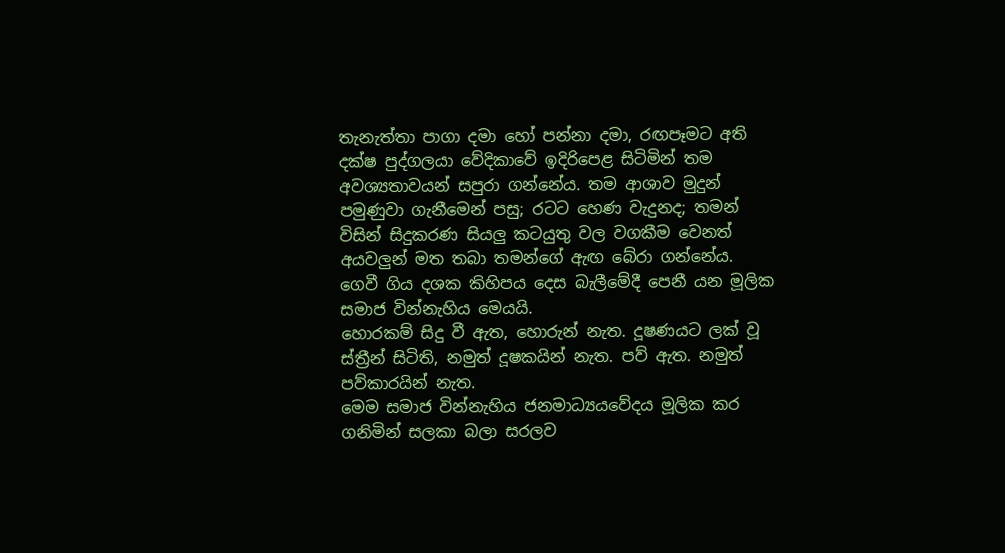තැනැත්තා පාගා දමා හෝ පන්නා දමා, රඟපෑමට අති දක්ෂ පුද්ගලයා වේදිකාවේ ඉදිරිපෙළ සිටිමින් තම අවශ්‍යතාවයන් සපුරා ගන්නේය. තම ආශාව මුදුන් පමුණුවා ගැනීමෙන් පසු; රටට හෙණ වැදුනද; තමන් විසින් සිදුකරණ සියලු කටයුතු වල වගකීම වෙනත් අයවලුන් මත තබා තමන්ගේ ඇඟ බේරා ගන්නේය. ගෙවී ගිය දශක කිහිපය දෙස බැලීමේදී පෙනී යන මූලික සමාජ වින්නැහිය මෙයයි.
හොරකම් සිදු වී ඇත, හොරුන් නැත. දූෂණයට ලක් වූ ස්ත්‍රීන් සිටිති, නමුත් දූෂකයින් නැත. පව් ඇත. නමුත් පව්කාරයින් නැත.
මෙම සමාජ වින්නැහිය ජනමාධ්‍යයවේදය මූලික කර ගනිමින් සලකා බලා සරලව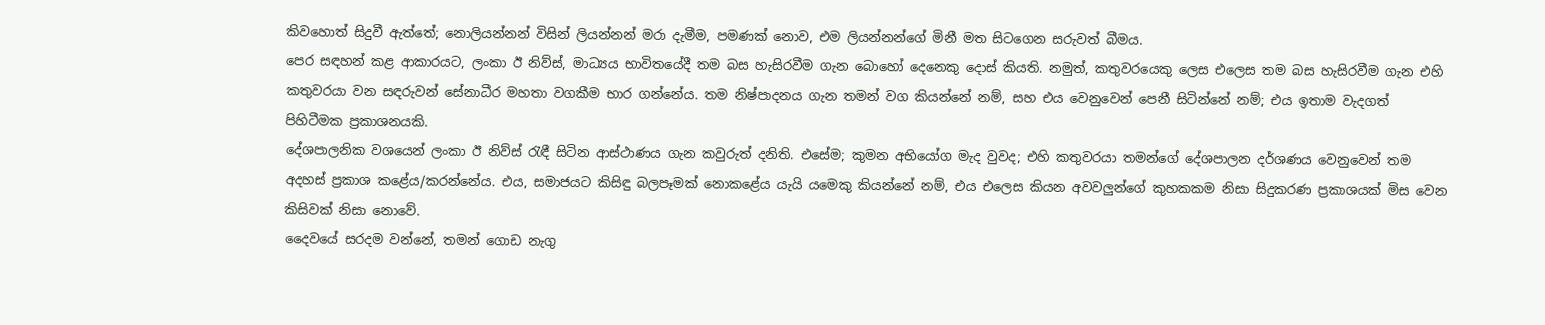කිවහොත් සිදුවී ඇත්තේ; නොලියන්නන් විසින් ලියන්නන් මරා දැමීම, පමණක් නොව, එම ලියන්නන්ගේ මිනී මත සිටගෙන සරුවත් බීමය.
පෙර සඳහන් කළ ආකාරයට, ලංකා ඊ නිව්ස්, මාධ්‍යය භාවිතයේදී තම බස හැසිරවීම ගැන බොහෝ දෙනෙකු දොස් කියති. නමුත්, කතුවරයෙකු ලෙස එලෙස තම බස හැසිරවීම ගැන එහි කතුවරයා වන සඳරුවන් සේනාධීර මහතා වගකීම භාර ගන්නේය. තම නිෂ්පාදනය ගැන තමන් වග කියන්නේ නම්, සහ එය වෙනුවෙන් පෙනී සිටින්නේ නම්; එය ඉතාම වැදගත් පිහිටීමක ප්‍රකාශනයකි.
දේශපාලනික වශයෙන් ලංකා ඊ නිව්ස් රැඳී සිටින ආස්ථාණය ගැන කවුරුත් දනිති. එසේම; කුමන අභියෝග මැද වුවද; එහි කතුවරයා තමන්ගේ දේශපාලන දර්ශණය වෙනුවෙන් තම අදහස් ප්‍රකාශ කළේය/කරන්නේය. එය, සමාජයට කිසිඳු බලපෑමක් නොකළේය යැයි යමෙකු කියන්නේ නම්, එය එලෙස කියන අවවලුන්ගේ කුහකකම නිසා සිදුකරණ ප්‍රකාශයක් මිස වෙන කිසිවක් නිසා නොවේ.
දෛවයේ සරදම වන්නේ, තමන් ගොඩ නැගු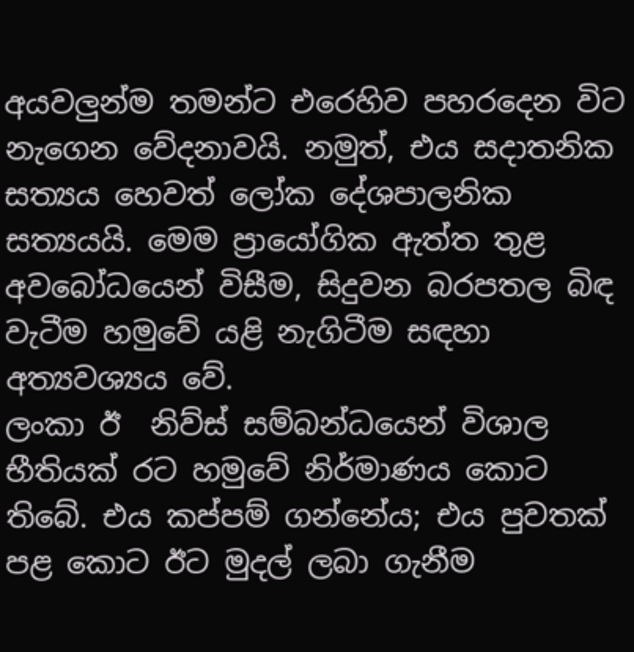අයවලුන්ම තමන්ට එරෙහිව පහරදෙන විට නැගෙන වේදනාවයි. නමුත්, එය සදාතනික සත්‍යය හෙවත් ලෝක දේශපාලනික සත්‍යයයි. මෙම ප්‍රායෝගික ඇත්ත තුළ අවබෝධයෙන් විසීම, සිදුවන බරපතල බිඳ වැටීම හමුවේ යළි නැගිටීම සඳහා අත්‍යවශ්‍යය වේ.
ලංකා ඊ  නිව්ස් සම්බන්ධයෙන් විශාල භීතියක් රට හමුවේ නිර්මාණය කොට තිබේ. එය කප්පම් ගන්නේය; එය පුවතක් පළ කොට ඊට මුදල් ලබා ගැනීම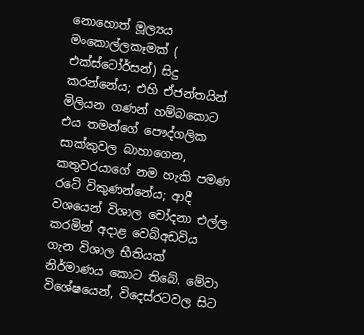නොහොත් මූල්‍යය මංකොල්ලකෑමක් ( එක්ස්ටෝර්සන්) සිදු කරන්නේය; එහි ඒජන්තයින් මිලියන ගණන් හම්බකොට එය තමන්ගේ පෞද්ගලික සාක්කුවල බාහාගෙන, කතුවරයාගේ නම හැකි පමණ රටේ විකුණන්නේය; ආදී වශයෙන් විශාල චෝදනා එල්ල කරමින් අදාළ වෙබ්අඩවිය ගැන විශාල භීතියක් නිර්මාණය කොට තිබේ. මේවා විශේෂයෙන්, විදෙස්රටවල සිට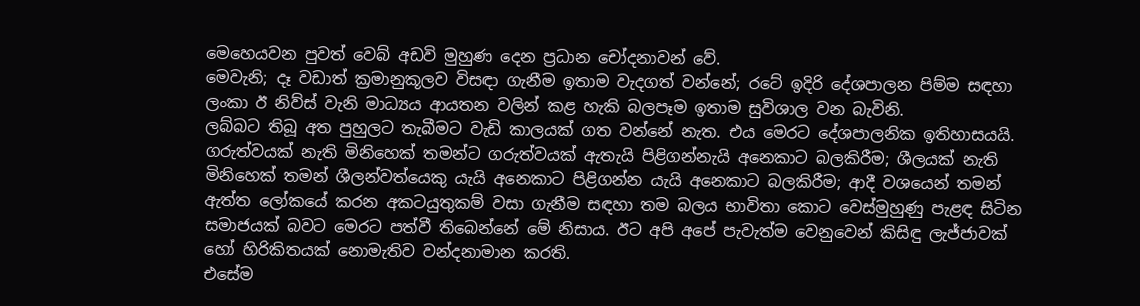මෙහෙයවන පුවත් වෙබ් අඩවි මුහුණ දෙන ප්‍රධාන චෝදනාවන් වේ.
මෙවැනි; දෑ වඩාත් ක්‍රමානුකූලව විසඳා ගැනීම ඉතාම වැදගත් වන්නේ; රටේ ඉදිරි දේශපාලන පිම්ම සඳහා ලංකා ඊ නිව්ස් වැනි මාධ්‍යය ආයතන වලින් කළ හැකි බලපෑම ඉතාම සුවිශාල වන බැවිනි.
ලබ්බට තිබූ අත පුහුලට තැබීමට වැඩි කාලයක් ගත වන්නේ නැත. එය මෙරට දේශපාලනික ඉතිහාසයයි. ගරුත්වයක් නැති මිනිහෙක් තමන්ට ගරුත්වයක් ඇතැයි පිළිගන්නැයි අනෙකාට බලකිරීම; ශීලයක් නැති මිනිහෙක් තමන් ශීලන්වත්යෙකු යැයි අනෙකාට පිළිගන්න යැයි අනෙකාට බලකිරීම; ආදී වශයෙන් තමන් ඇත්ත ලෝකයේ කරන අකටයුතුකම් වසා ගැනීම සඳහා තම බලය භාවිතා කොට වෙස්මුහුණු පැළඳ සිටින සමාජයක් බවට මෙරට පත්වී තිබෙන්නේ මේ නිසාය. ඊට අපි අපේ පැවැත්ම වෙනුවෙන් කිසිඳු ලැජ්ජාවක් හෝ හිරිකිතයක් නොමැතිව වන්දනාමාන කරති.
එසේම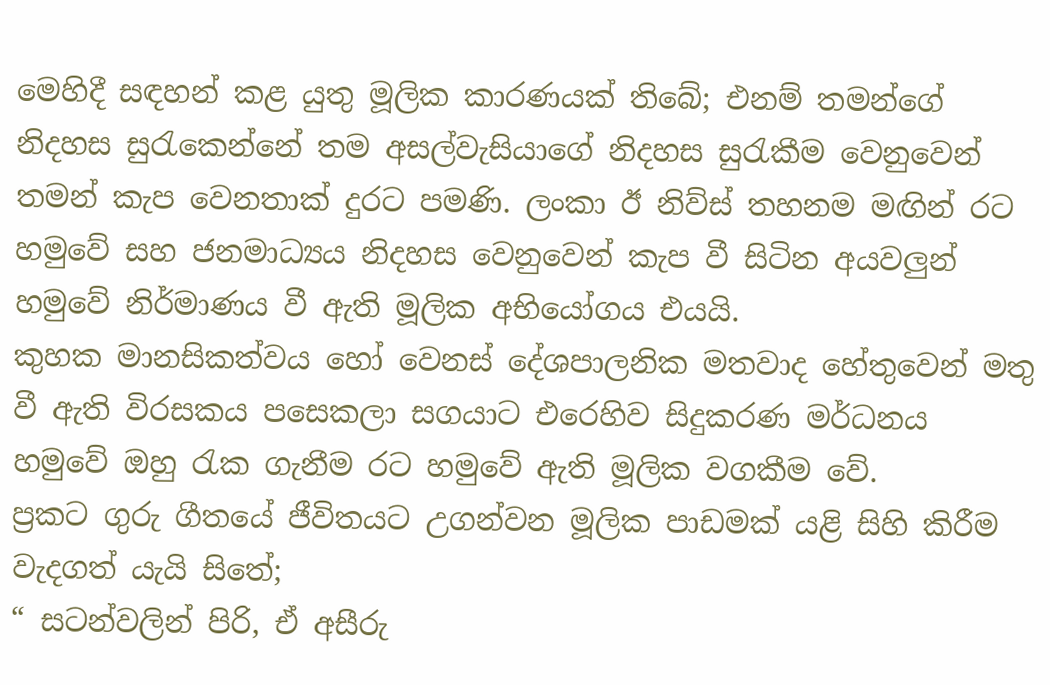මෙහිදී සඳහන් කළ යුතු මූලික කාරණයක් තිබේ; එනම් තමන්ගේ නිදහස සුරැකෙන්නේ තම අසල්වැසියාගේ නිදහස සුරැකීම වෙනුවෙන් තමන් කැප වෙනතාක් දුරට පමණි. ලංකා ඊ නිව්ස් තහනම මඟින් රට හමුවේ සහ ජනමාධ්‍යය නිදහස වෙනුවෙන් කැප වී සිටින අයවලුන් හමුවේ නිර්මාණය වී ඇති මූලික අභියෝගය එයයි.
කුහක මානසිකත්වය හෝ වෙනස් දේශපාලනික මතවාද හේතුවෙන් මතු වී ඇති විරසකය පසෙකලා සගයාට එරෙහිව සිදුකරණ මර්ධනය හමුවේ ඔහු රැක ගැනීම රට හමුවේ ඇති මූලික වගකීම වේ.
ප්‍රකට ගුරු ගීතයේ ජීවිතයට උගන්වන මූලික පාඩමක් යළි සිහි කිරීම වැදගත් යැයි සිතේ;
“ සටන්වලින් පිරි, ඒ අසීරු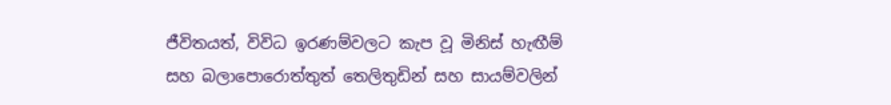ජීවිතයත්, විවිධ ඉරණම්වලට කැප වූ මිනිස් හැඟීම් සහ බලාපොරොත්තුත් තෙලිතුඩින් සහ සායම්වලින්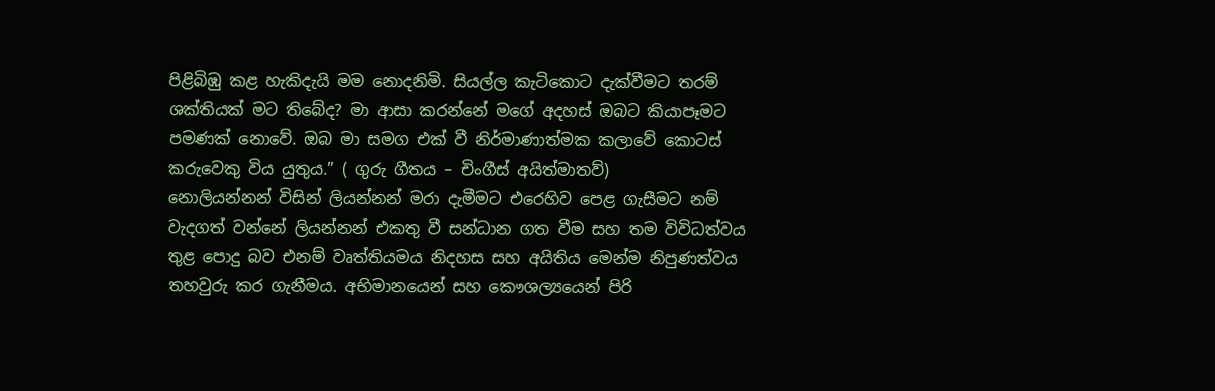පිළිබිඹු කළ හැකිදැයි මම නොදනිමි. සියල්ල කැටිකොට දැක්වීමට තරම් ශක්තියක් මට තිබේද? මා ආසා කරන්නේ මගේ අදහස් ඔබට කියාපෑමට පමණක් නොවේ. ඔබ මා සමග එක් වී නිර්මාණාත්මක කලාවේ කොටස් කරුවෙකු විය යුතුය.” ( ගුරු ගීතය – චිංගීස් අයිත්මාතව්)
නොලියන්නන් විසින් ලියන්නන් මරා දැමීමට එරෙහිව පෙළ ගැසීමට නම් වැදගත් වන්නේ ලියන්නන් එකතු වී සන්ධාන ගත වීම සහ තම විවිධත්වය තුළ පොදු බව එනම් වෘත්තියමය නිදහස සහ අයිතිය මෙන්ම නිපුණත්වය තහවුරු කර ගැනීමය. අභිමානයෙන් සහ කෞශල්‍යයෙන් පිරි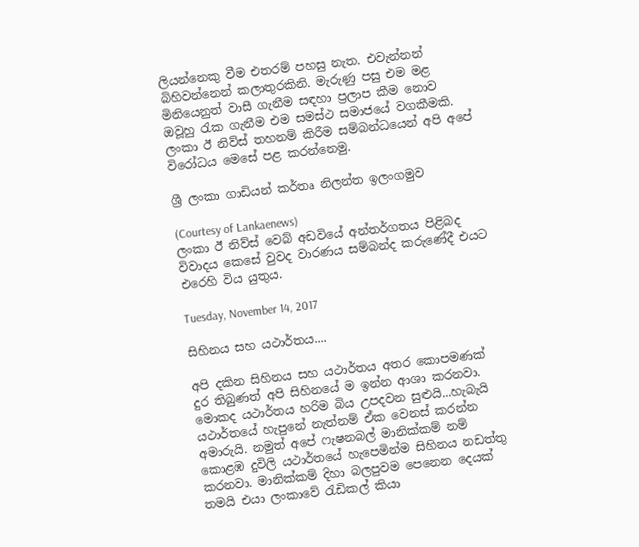ලියන්නෙකු වීම එතරම් පහසු නැත. එවැන්නන් බිහිවන්නෙන් කලාතුරකිනි. මැරුණු පසු එම මළ මිනියෙනුත් වාසී ගැනීම සඳහා ප්‍රලාප කීම නොව ඔවූහු රැක ගැනීම එම සමස්ථ සමාජයේ වගකීමකි.
ලංකා ඊ නිව්ස් තහනම් කිරීම සම්බන්ධයෙන් අපි අපේ විරෝධය මෙසේ පළ කරන්නෙමු.

ශ්‍රී ලංකා ගාඩියන් කර්තෘ නිලන්ත ඉලංගමුව

(Courtesy of Lankaenews)
ලංකා ඊ නිව්ස් වෙබ් අඩවියේ අන්තර්ගතය පිළිබද විවාදය කෙසේ වුවද වාරණය සම්බන්ද කරුණේදී එයට එරෙහි විය යුතුය.

Tuesday, November 14, 2017

සිහිනය සහ යථාර්තය....

අපි දකින සිහිනය සහ යථාර්තය අතර කොපමණක් දුර තිබුණත් අපි සිහිනයේ ම ඉන්න ආශා කරනවා. මොකද යථාර්තය හරිම බිය උපදවන සුළුයි...හැබැයි යථාර්තයේ හැපුනේ නැත්නම් ඒක වෙනස් කරන්න අමාරුයි. නමුත් අපේ ෆැෂනබල් මානික්කම් නම් කොළඹ දුවිලි යථාර්තයේ හැපෙමින්ම සිහිනය නඩත්තු කරනවා. මානික්කම් දිහා බලපුවම පෙනෙන දෙයක් තමයි එයා ලංකාවේ රැඩිකල් කියා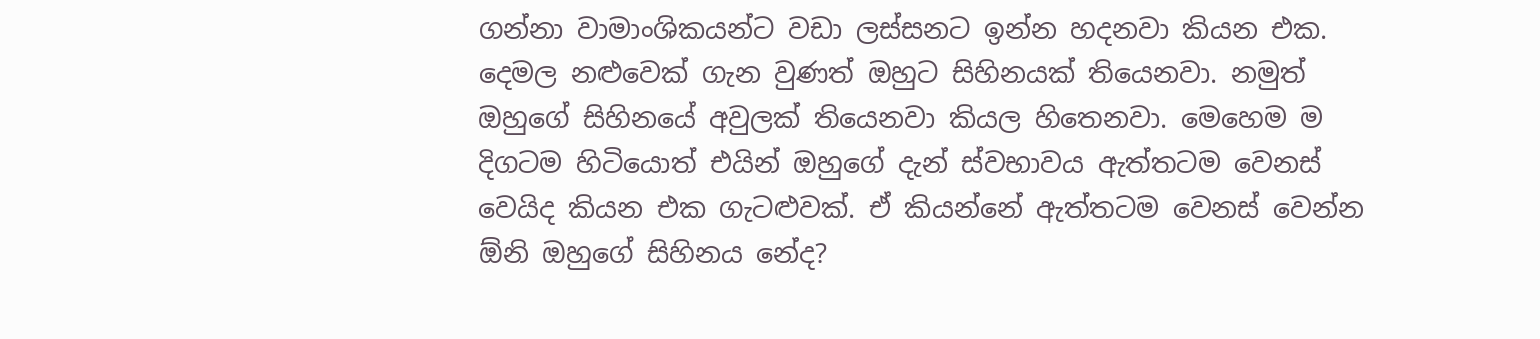ගන්නා වාමාංශිකයන්ට වඩා ලස්සනට ඉන්න හදනවා කියන එක. දෙමල නළුවෙක් ගැන වුණත් ඔහුට සිහිනයක් තියෙනවා. නමුත් ඔහුගේ සිහිනයේ අවුලක් තියෙනවා කියල හිතෙනවා. මෙහෙම ම දිගටම හිටියොත් එයින් ඔහුගේ දැන් ස්වභාවය ඇත්තටම වෙනස් වෙයිද කියන එක ගැටළුවක්. ඒ කියන්නේ ඇත්තටම වෙනස් වෙන්න ඕනි ඔහුගේ සිහිනය නේද?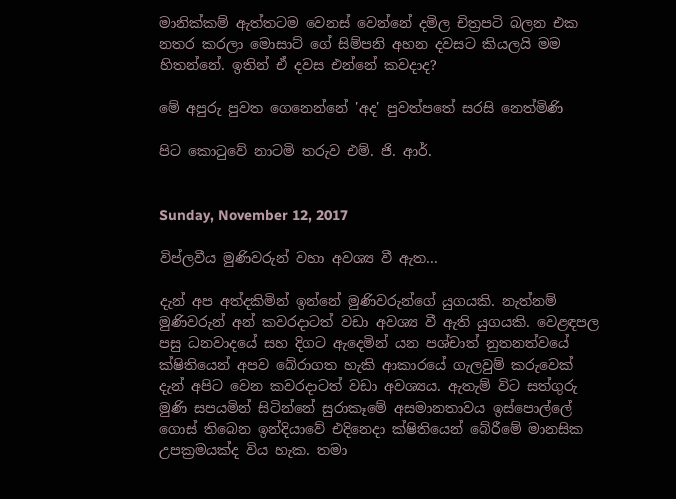මානික්කම් ඇත්තටම වෙනස් වෙන්නේ දමිල චිත්‍රපටි බලන එක නතර කරලා මොසාට් ගේ සිම්පනි අහන දවසට කියලයි මම හිතන්නේ. ඉතින් ඒ දවස එන්නේ කවදාද?

මේ අපුරු පුවත ගෙනෙන්නේ 'අද' පුවත්පතේ සරසි නෙත්මිණි

පිට කොටුවේ නාටමි තරුව එම්. ජි. ආර්.


Sunday, November 12, 2017

විප්ලවීය මුණිවරුන් වහා අවශ්‍ය වී ඇත...

දැන් අප අත්දකිමින් ඉන්නේ මුණිවරුන්ගේ යුගයකි. නැත්නම් මුණිවරුන් අන් කවරදාටත් වඩා අවශ්‍ය වී ඇති යුගයකි. වෙළඳපල  පසු ධනවාදයේ සහ දිගට ඇදෙමින් යන පශ්චාත් නුතනත්වයේ ක්ෂිතියෙන් අපව බේරාගත හැකි ආකාරයේ ගැලවුම් කරුවෙක් දැන් අපිට වෙන කවරදාටත් වඩා අවශ්‍යය. ඇතැම් විට සත්ගුරු මුණි සපයමින් සිටින්නේ සුරාකෑමේ අසමානතාවය ඉස්පොල්ලේ ගොස් තිබෙන ඉන්දියාවේ එදිනෙදා ක්ෂිතියෙන් බේරීමේ මානසික උපක්‍රමයක්ද විය හැක. තමා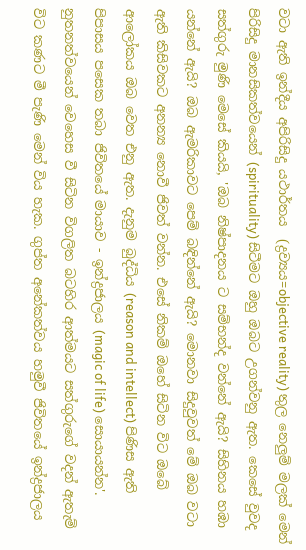වටා ඇති ඉන්දීය අපිරිසිදු යථාර්තය  (ද්‍රව්‍යය=objective reality) තුල නෙලුම් මලක් මෙන් පිරිසිදු මානසිකත්වයෙන් (spirituality) සිටීමට ඔහු ඔබට උගන්වනු ඇත. කෙසේ වුවද සත්ගුරු මුණි මෙසේ කියයි, 'ඔබ නිෂ්පාදනය ට සම්භන්ද වන්නේ ඇයි? සිහිනය හඹා යන්නේ ඇයි? ඔබ ඇමරිකාවට පෙම් බඳින්නේ ඇයි? මොනවා සිදුවුවත් මේ ඔබ වටා ඇති කිසිවකට අනන්‍ය නොවී ජිවත් වන්න. එසේ නිකම් ඔහේ සිටින විට ඔබේ ආලෝකය ඔබ වෙත එනු ඇත. දැනුම බුද්ධිය (reason and intellect) පිණිස ඇති පිපාසය පසෙක තබා ජිවිතයේ මායාව - ඉන්ද්‍රජාලය (magic of life) සොයායන්න'. නුතනත්වයෙන් වෙහෙස වී සිටින විගලිත බටහිර ආත්මයට සත්ගුරුගේ වදන් ඇතැම් විට කණට මී පැණි මෙන් විය හැක. ගුප්ත අනේකත්වය හමුවී ජිවිතයේ ඉන්ද්‍රජාලය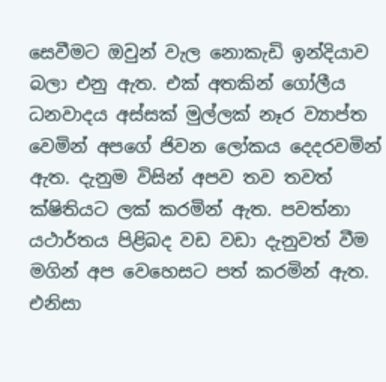සෙවීමට ඔවුන් වැල නොකැඩි ඉන්දියාව බලා එනු ඇත. එක් අතකින් ගෝලීය ධනවාදය අස්සක් මුල්ලක් නෑර ව්‍යාප්ත වෙමින් අපගේ ජිවන ලෝකය දෙදරවමින් ඇත. දැනුම විසින් අපව තව තවත් ක්ෂිතියට ලක් කරමින් ඇත. පවත්නා යථාර්තය පිළිබද වඩ වඩා දැනුවත් වීම මගින් අප වෙහෙසට පත් කරමින් ඇත. එනිසා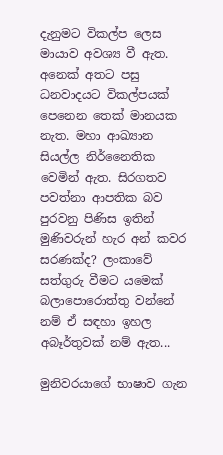දැනුමට විකල්ප ලෙස මායාව අවශ්‍ය වී ඇත. අනෙක් අතට පසු ධනවාදයට විකල්පයක් පෙනෙන තෙක් මානයක නැත. මහා ආඛ්‍යාන සියල්ල නිර්නෛතික වෙමින් ඇත. සිරගතව පවත්නා ආපතික බව පුරවනු පිණිස ඉතින් මුණිවරුන් හැර අන් කවර සරණක්ද? ලංකාවේ සත්ගුරු වීමට යමෙක් බලාපොරොත්තු වන්නේ නම් ඒ සඳහා ඉහල අබෑර්තුවක් නම් ඇත...

මුනිවරයාගේ භාෂාව ගැන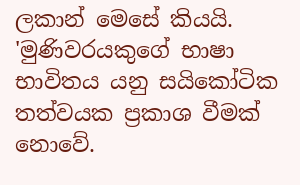ලකාන් මෙසේ කියයි. 'මුණිවරයකුගේ භාෂා භාවිතය යනු සයිකෝටික තත්වයක ප්‍රකාශ වීමක් නොවේ.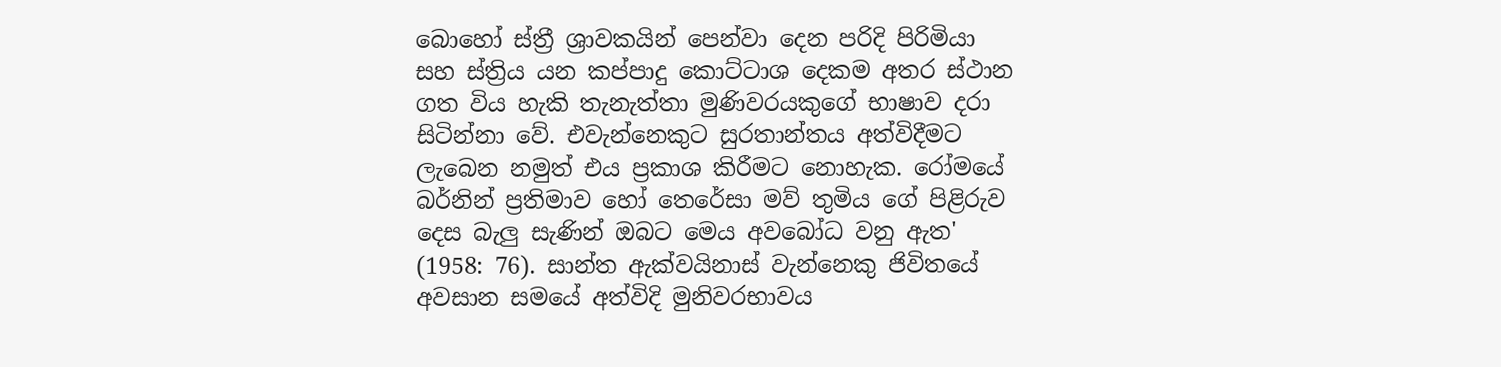බොහෝ ස්ත්‍රී ශ්‍රාවකයින් පෙන්වා දෙන පරිදි පිරිමියා සහ ස්ත්‍රිය යන කප්පාදු කොට්ටාශ දෙකම අතර ස්ථාන ගත විය හැකි තැනැත්තා මුණිවරයකුගේ භාෂාව දරා සිටින්නා වේ. එවැන්නෙකුට සුරතාන්තය අත්විදීමට ලැබෙන නමුත් එය ප්‍රකාශ කිරීමට නොහැක. රෝමයේ බර්නින් ප්‍රතිමාව හෝ තෙරේසා මව් තුමිය ගේ පිළිරුව දෙස බැලු සැණින් ඔබට මෙය අවබෝධ වනු ඇත' (1958: 76). සාන්ත ඇක්වයිනාස් වැන්නෙකු ජිවිතයේ අවසාන සමයේ අත්විදි මුනිවරභාවය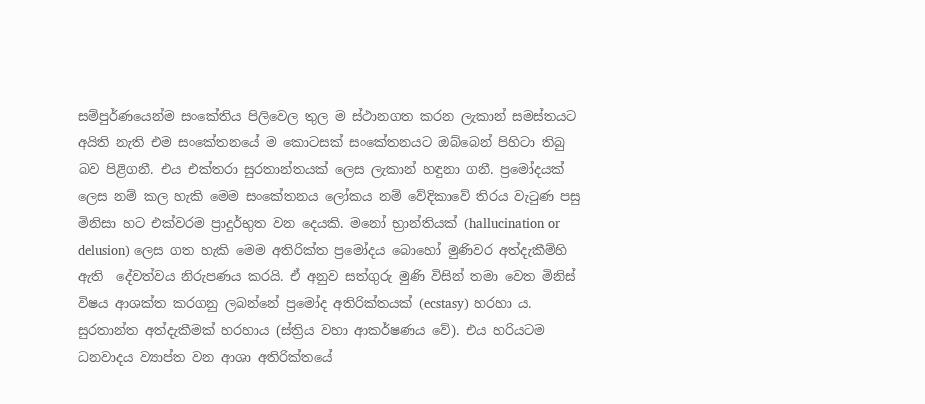සම්පුර්ණයෙන්ම සංකේතිය පිලිවෙල තුල ම ස්ථානගත කරන ලැකාන් සමස්තයට අයිති නැති එම සංකේතනයේ ම කොටසක් සංකේතනයට ඔබ්බෙන් පිහිටා තිබු බව පිළිගනී. එය එක්තරා සුරතාන්තයක් ලෙස ලැකාන් හඳුනා ගනී. ප්‍රමෝදයක් ලෙස නම් කල හැකි මෙම සංකේතනය ලෝකය නම් වේදිකාවේ තිරය වැටුණ පසු මිනිසා හට එක්වරම ප්‍රාදුර්භුත වන දෙයකි. මනෝ භ්‍රාන්තියක් (hallucination or delusion) ලෙස ගත හැකි මෙම අතිරික්ත ප්‍රමෝදය බොහෝ මුණිවර අත්දැකීම්හි ඇති  දේවත්වය නිරුපණය කරයි. ඒ අනුව සත්ගුරු මුණි විසින් තමා වෙත මිනිස් විෂය ආශක්ත කරගනු ලබන්නේ ප්‍රමෝද අතිරික්තයක් (ecstasy) හරහා ය. සුරතාන්ත අත්දැකීමක් හරහාය (ස්ත්‍රිය වහා ආකර්ෂණය වේ). එය හරියටම ධනවාදය ව්‍යාප්ත වන ආශා අතිරික්තයේ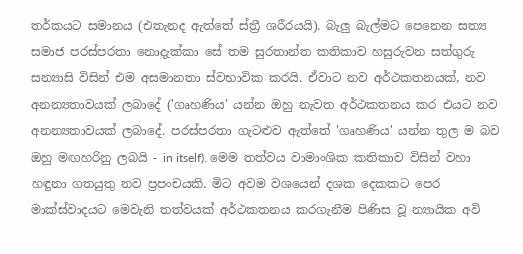තර්කයට සමානය (එතැනද ඇත්තේ ස්ත්‍රී ශරීරයයි). බැලු බැල්මට පෙනෙන සත්‍ය සමාජ පරස්පරතා නොදැක්කා සේ තම සුරතාන්ත කතිකාව හසුරුවන සත්ගුරු සන්‍යාසි විසින් එම අසමානතා ස්වභාවික කරයි. ඒවාට නව අර්ථකතනයක්, නව අනන්‍යතාවයක් ලබාදේ ('ගෘහණිය' යන්න ඔහු නැවත අර්ථකතනය කර එයට නව අනන්‍යතාවයක් ලබාදේ. පරස්පරතා ගැටළුව ඇත්තේ 'ගෘහණිය' යන්න තුල ම බව ඔහු මඟහරිනු ලබයි - in itself). මෙම තත්වය වාමාංශික කතිකාව විසින් වහා හඳුනා ගතයුතු නව ප්‍රපංචයකි. මිට අවම වශයෙන් දශක දෙකකට පෙර මාක්ස්වාදයට මෙවැනි තත්වයක් අර්ථකතනය කරගැනීම පිණිස වූ න්‍යායික අවි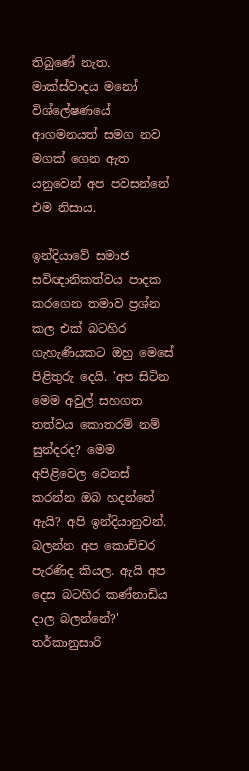තිබුණේ නැත. මාක්ස්වාදය මනෝ විශ්ලේෂණයේ ආගමනයත් සමග නව මගක් ගෙන ඇත යනුවෙන් අප පවසන්නේ එම නිසාය.

ඉන්දියාවේ සමාජ සවිඥානිකත්වය පාදක කරගෙන තමාව ප්‍රශ්න කල එක් බටහිර ගැහැණියකට ඔහු මෙසේ පිළිතුරු දෙයි. 'අප සිටින මෙම අවුල් සහගත තත්වය කොතරම් නම් සුන්දරද? මෙම අපිළිවෙල වෙනස් කරන්න ඔබ හදන්නේ ඇයි? අපි ඉන්දියානුවන්. බලන්න අප කොච්චර පැරණිද කියල. ඇයි අප දෙස බටහිර කණ්නාඩිය දාල බලන්නේ?' තර්කානුසාරි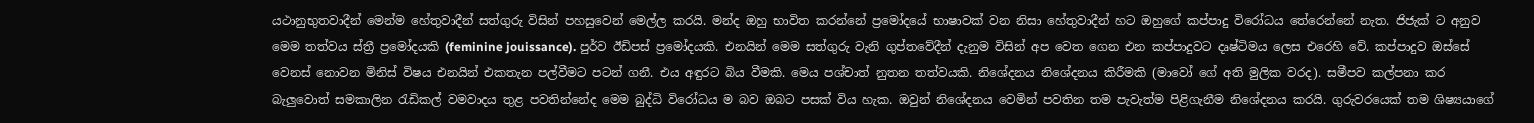යථානුභුතවාදීන් මෙන්ම හේතුවාදීන් සත්ගුරු විසින් පහසුවෙන් මෙල්ල කරයි. මන්ද ඔහු භාවිත කරන්නේ ප්‍රමෝදයේ භාෂාවක් වන නිසා හේතුවාදීන් හට ඔහුගේ කප්පාදු විරෝධය තේරෙන්නේ නැත. ජිජැක් ට අනුව මෙම තත්වය ස්ත්‍රී ප්‍රමෝදයකි (feminine jouissance). පුර්ව ඊඩිපස් ප්‍රමෝදයකි. එනයින් මෙම සත්ගුරු වැනි ගුප්තවේදීන් දැනුම විසින් අප වෙත ගෙන එන කප්පාදුවට දෘෂ්ටිමය ලෙස එරෙහි වේ. කප්පාදුව ඔස්සේ වෙනස් නොවන මිනිස් විෂය එනයින් එකතැන පල්වීමට පටන් ගනී. එය අඳුරට බිය වීමකි. මෙය පශ්චාත් නුතන තත්වයකි. නිශේදනය නිශේදනය කිරීමකි (මාවෝ ගේ අති මුලික වරද). සමීපව කල්පනා කර බැලුවොත් සමකාලින රැඩිකල් වමවාදය තුළ පවතින්නේද මෙම බුද්ධි විරෝධය ම බව ඔබට පසක් විය හැක. ඔවුන් නිශේදනය වෙමින් පවතින තම පැවැත්ම පිළිගැනීම නිශේදනය කරයි. ගුරුවරයෙක් තම ශිෂ්‍යයාගේ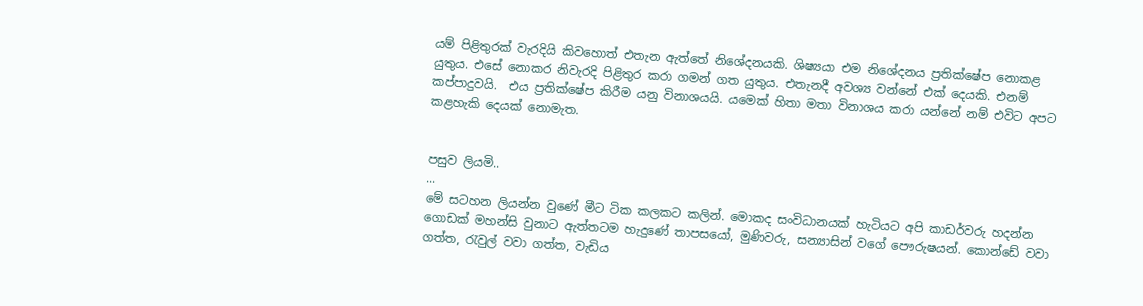යම් පිළිතුරක් වැරදියි කිවහොත් එතැන ඇත්තේ නිශේදනයකි. ශිෂ්‍යයා එම නිශේදනය ප්‍රතික්ෂේප නොකළ යුතුය. එසේ නොකර නිවැරදි පිළිතුර කරා ගමන් ගත යුතුය. එතැනදී අවශ්‍ය වන්නේ එක් දෙයකි. එනම් කප්පාදුවයි.  එය ප්‍රතික්ෂේප කිරීම යනු විනාශයයි. යමෙක් හිතා මතා විනාශය කරා යන්නේ නම් එවිට අපට කළහැකි දෙයක් නොමැත.


පසුව ලියමි..
...
මේ සටහන ලියන්න වුණේ මීට ටික කලකට කලින්. මොකද සංවිධානයක් හැටියට අපි කාඩර්වරු හදන්න ගොඩක් මහන්සි වුනාට ඇත්තටම හැදුණේ තාපසයෝ, මුණිවරු, සන්‍යාසින් වගේ පෞරුෂයන්. කොන්ඩේ වවා ගත්ත, රැවුල් වවා ගත්ත, වැඩිය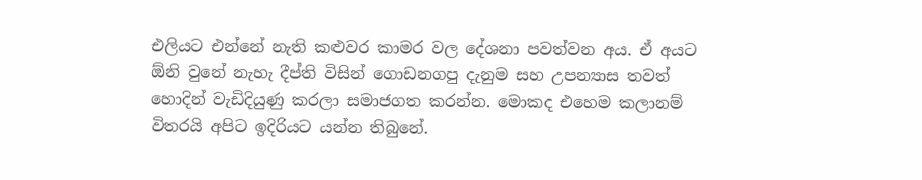එලියට එන්නේ නැති කළුවර කාමර වල දේශනා පවත්වන අය. ඒ අයට ඕනි වුනේ නැහැ දීප්ති විසින් ගොඩනගපු දැනුම සහ උපන්‍යාස තවත් හොදින් වැඩිදියුණු කරලා සමාජගත කරන්න. මොකද එහෙම කලානම් විතරයි අපිට ඉදිරියට යන්න තිබුනේ.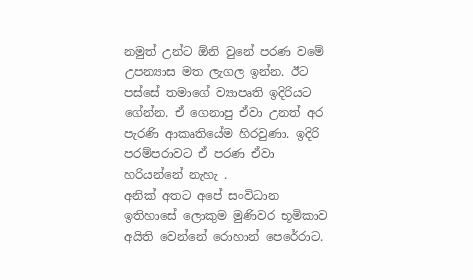නමුත් උන්ට ඕනි වුනේ පරණ වමේ උපන්‍යාස මත ලැගල ඉන්න. ඊට පස්සේ තමාගේ ව්‍යාපෘති ඉදිරියට ගේන්න. ඒ ගෙනාපු ඒවා උනත් අර පැරණි ආකෘතියේම හිරවුණා. ඉදිරි පරම්පරාවට ඒ පරණ ඒවා හරියන්නේ නැහැ .
අනික් අතට අපේ සංවිධාන ඉතිහාසේ ලොකුම මුණිවර භූමිකාව අයිති වෙන්නේ රොහාන් පෙරේරාට.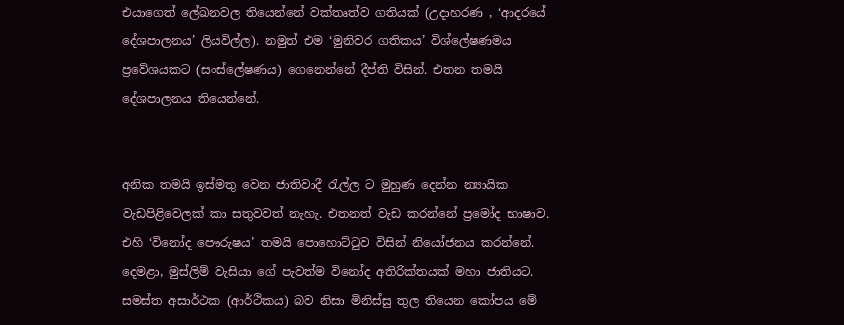එයාගෙත් ලේඛනවල තියෙන්නේ වක්තෘත්ව ගතියක් (උදාහරණ , ‘ආදරයේ දේශපාලනය’ ලියවිල්ල). නමුත් එම ‘මුනිවර ගතිකය’ විශ්ලේෂණමය ප්‍රවේශයකට (සංස්ලේෂණය) ගෙනෙන්නේ දීප්ති විසින්. එතන තමයි දේශපාලනය තියෙන්නේ.


අනික තමයි ඉස්මතු වෙන ජාතිවාදී රැල්ල ට මුහුණ දෙන්න න්‍යායික වැඩපිළිවෙලක් කා සතුවවත් නැහැ. එතනත් වැඩ කරන්නේ ප්‍රමෝද භාෂාව. එහි ‘විනෝද පෞරුෂය’ තමයි පොහොට්ටුව විසින් නියෝජනය කරන්නේ. දෙමළා, මුස්ලිම් වැසියා ගේ පැවත්ම විනෝද අතිරික්තයක් මහා ජාතියට. සමස්ත අසාර්ථක (ආර්ථිකය) බව නිසා මිනිස්සු තුල තියෙන කෝපය මේ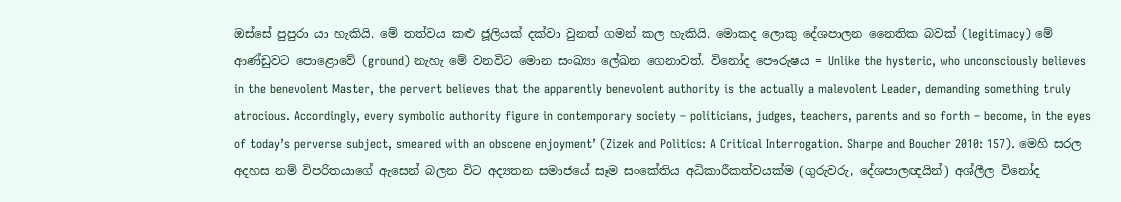ඔස්සේ පුපුරා යා හැකියි. මේ තත්වය කළු ජූලියක් දක්වා වුනත් ගමන් කල හැකියි. මොකද ලොකු දේශපාලන නෛතික බවක් (legitimacy) මේ ආණ්ඩුවට පොළොවේ (ground) නැහැ මේ වනවිට මොන සංඛ්‍යා ලේඛන ගෙනාවත්. විනෝද පෞරුෂය = Unlike the hysteric, who unconsciously believes in the benevolent Master, the pervert believes that the apparently benevolent authority is the actually a malevolent Leader, demanding something truly atrocious. Accordingly, every symbolic authority figure in contemporary society – politicians, judges, teachers, parents and so forth – become, in the eyes of today’s perverse subject, smeared with an obscene enjoyment’ (Zizek and Politics: A Critical Interrogation. Sharpe and Boucher 2010: 157). මෙහි සරල අදහස නම් විපරිතයාගේ ඇසෙන් බලන විට අද්‍යතන සමාජයේ සෑම සංකේතිය අධිකාරීකත්වයක්ම (ගුරුවරු, දේශපාලඥයින්) අශ්ලීල විනෝද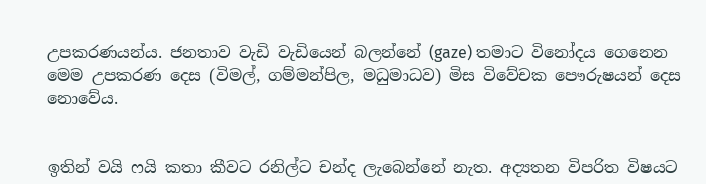උපකරණයන්ය. ජනතාව වැඩි වැඩියෙන් බලන්නේ (gaze) තමාට විනෝදය ගෙනෙන මෙම උපකරණ දෙස (විමල්, ගම්මන්පිල, මධුමාධව) මිස විවේචක පෞරුෂයන් දෙස නොවේය.


ඉතින් වයි ෆයි කතා කීවට රනිල්ට චන්ද ලැබෙන්නේ නැත. අද්‍යතන විපරිත විෂයට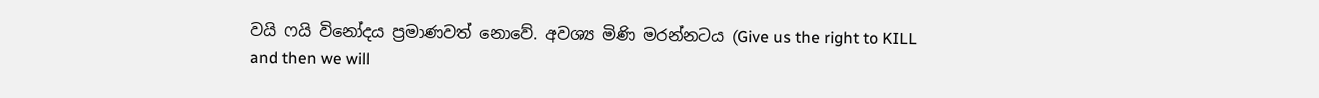වයි ෆයි විනෝදය ප්‍රමාණවත් නොවේ. අවශ්‍ය මිණි මරන්නටය (Give us the right to KILL and then we will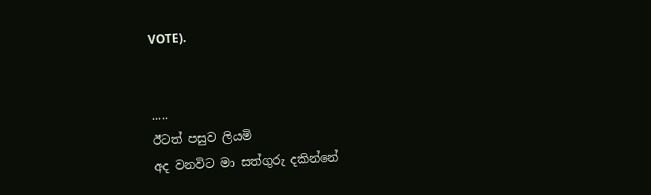VOTE).


.....
ඊටත් පසුව ලියමි
අද වනවිට මා සත්ගුරු දකින්නේ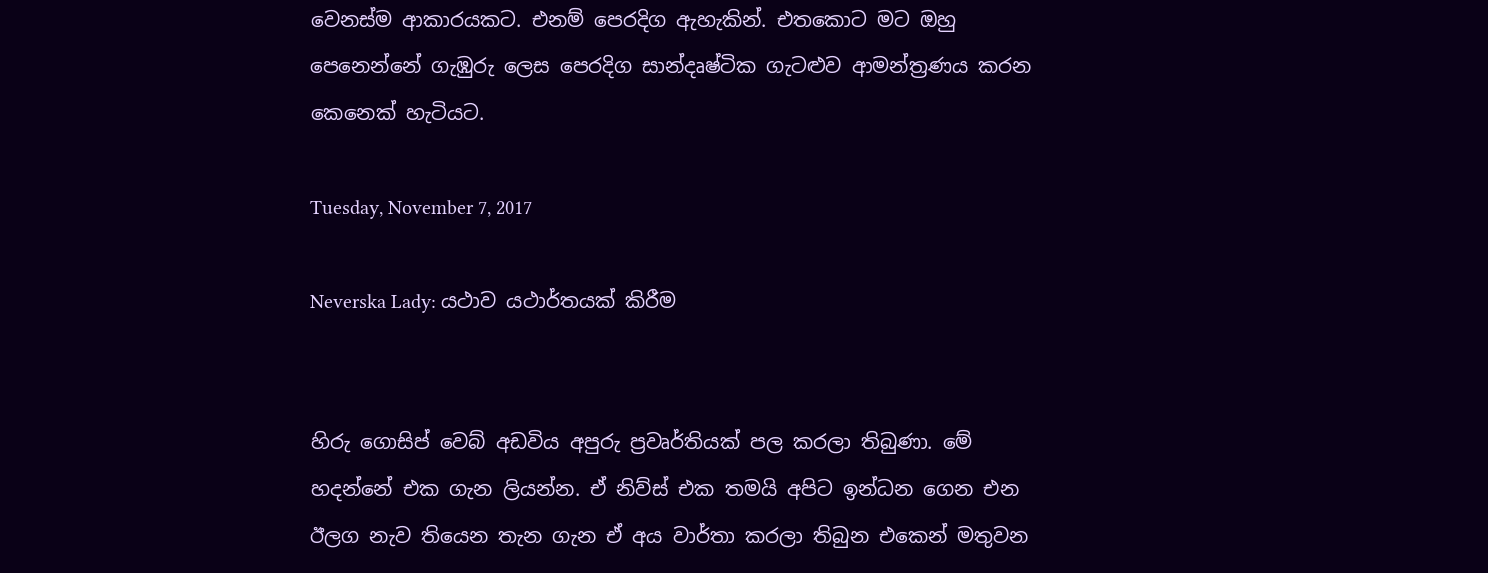වෙනස්ම ආකාරයකට. එනම් පෙරදිග ඇහැකින්. එතකොට මට ඔහු පෙනෙන්නේ ගැඹුරු ලෙස පෙරදිග සාන්දෘෂ්ටික ගැටළුව ආමන්ත්‍රණය කරන කෙනෙක් හැටියට.

Tuesday, November 7, 2017

Neverska Lady: යථාව යථාර්තයක් කිරීම


හිරු ගොසිප් වෙබ් අඩවිය අපුරු ප්‍රවෘර්තියක් පල කරලා තිබුණා. මේ හදන්නේ එක ගැන ලියන්න. ඒ නිව්ස් එක තමයි අපිට ඉන්ධන ගෙන එන ඊලග නැව තියෙන තැන ගැන ඒ අය වාර්තා කරලා තිබුන එකෙන් මතුවන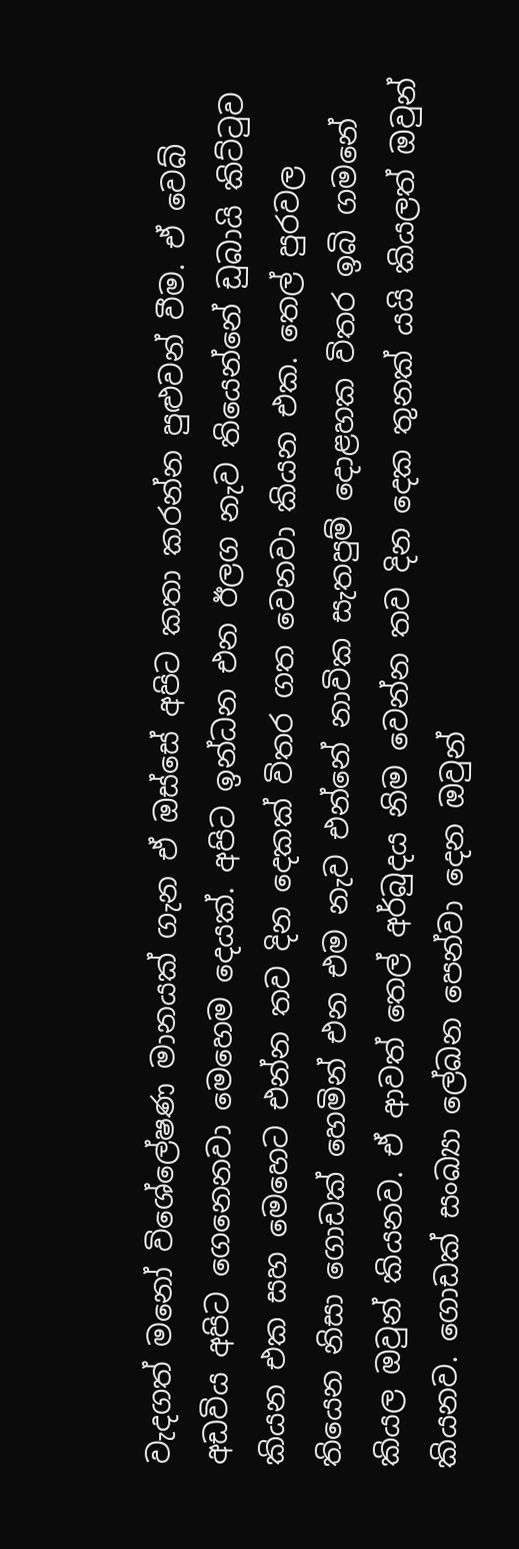වැදගත් මනෝ විශේලේෂණ මානයක් ගැන ඒ ඔස්සේ අපිට කතා කරන්න පුළුවන් වීම. ඒ වෙබ් අඩවිය අපිට ගෙනෙනවා මෙහෙම දෙයක්. අපිට ඉන්ධන එන ඊලග නැව තියෙන්නේ ඩුබායි කිට්ටුව කියන එක සහ මෙහෙට එන්න තව දින දෙකක් විතර ගත වෙනවා කියන එක. තෙල් පුරවල තියෙන නිසා ගොඩක් හෙමින් එන එම නැව එන්නේ නාවික සැතපුම් දොළහක විතර ඉබි ගමනේ කියල ඔවුන් කියනව. ඒ ආවත් තෙල් අර්බුදය නිම වෙන්න තව දින දෙක තුනක් යයි කියලත් ඔවුන් කියනව. ගොඩක් සංඛ්‍යා ලේඛන පෙන්වා දෙන ඔවුන්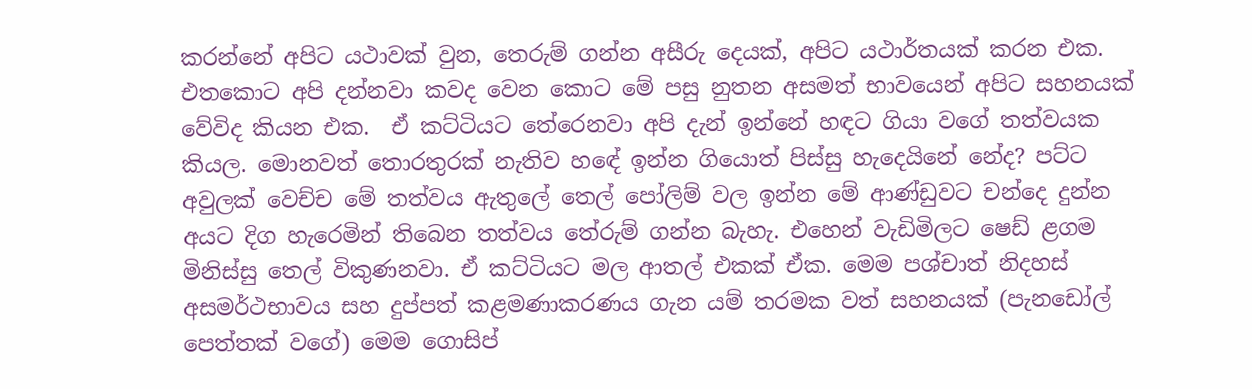කරන්නේ අපිට යථාවක් වුන, තෙරුම් ගන්න අසීරු දෙයක්, අපිට යථාර්තයක් කරන එක.  එතකොට අපි දන්නවා කවද වෙන කොට මේ පසු නුතන අසමත් භාවයෙන් අපිට සහනයක් වේවිද කියන එක.  ඒ කට්ටියට තේරෙනවා අපි දැන් ඉන්නේ හඳට ගියා වගේ තත්වයක කියල. මොනවත් තොරතුරක් නැතිව හඳේ ඉන්න ගියොත් පිස්සු හැදෙයිනේ නේද? පට්ට අවුලක් වෙච්ච මේ තත්වය ඇතුලේ තෙල් පෝලිම් වල ඉන්න මේ ආණ්ඩුවට චන්දෙ දුන්න අයට දිග හැරෙමින් තිබෙන තත්වය තේරුම් ගන්න බැහැ. එහෙන් වැඩිමිලට ෂෙඩ් ළගම මිනිස්සු තෙල් විකුණනවා. ඒ කට්ටියට මල ආතල් එකක් ඒක. මෙම පශ්චාත් නිදහස් අසමර්ථභාවය සහ දුප්පත් කළමණාකරණය ගැන යම් තරමක වත් සහනයක් (පැනඩෝල් පෙත්තක් වගේ) මෙම ගොසිප්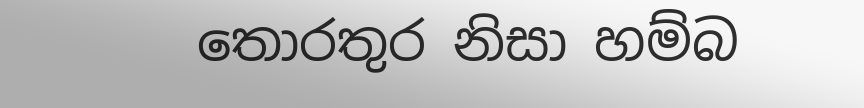තොරතුර නිසා හම්බ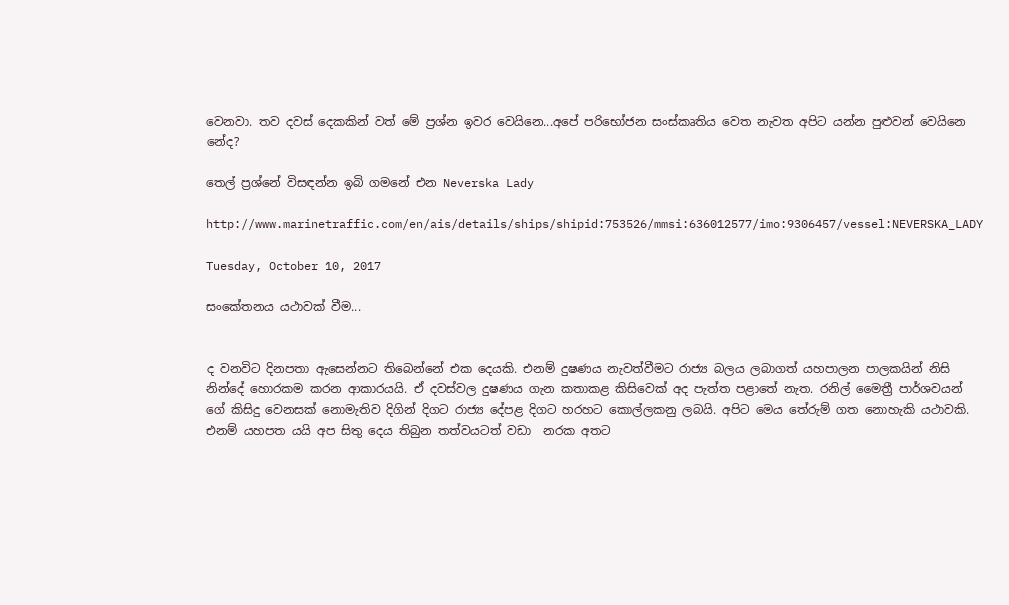වෙනවා. තව දවස් දෙකකින් වත් මේ ප්‍රශ්න ඉවර වෙයිනෙ...අපේ පරිභෝජන සංස්කෘතිය වෙත නැවත අපිට යන්න පුළුවන් වෙයිනෙ නේද?

තෙල් ප්‍රශ්නේ විසඳන්න ඉබි ගමනේ එන Neverska Lady

http://www.marinetraffic.com/en/ais/details/ships/shipid:753526/mmsi:636012577/imo:9306457/vessel:NEVERSKA_LADY

Tuesday, October 10, 2017

සංකේතනය යථාවක් වීම...


ද වනවිට දිනපතා ඇසෙන්නට තිබෙන්නේ එක දෙයකි. එනම් දුෂණය නැවත්වීමට රාජ්‍ය බලය ලබාගත් යහපාලන පාලකයින් නිසි නින්දේ හොරකම කරන ආකාරයයි. ඒ දවස්වල දුෂණය ගැන කතාකළ කිසිවෙක් අද පැත්ත පළාතේ නැත. රනිල් මෛත්‍රී පාර්ශවයන් ගේ කිසිදු වෙනසක් නොමැතිව දිගින් දිගට රාජ්‍ය දේපළ දිගට හරහට කොල්ලකනු ලබයි. අපිට මෙය තේරුම් ගත නොහැකි යථාවකි. එනම් යහපත යයි අප සිතු දෙය තිබුන තත්වයටත් වඩා  නරක අතට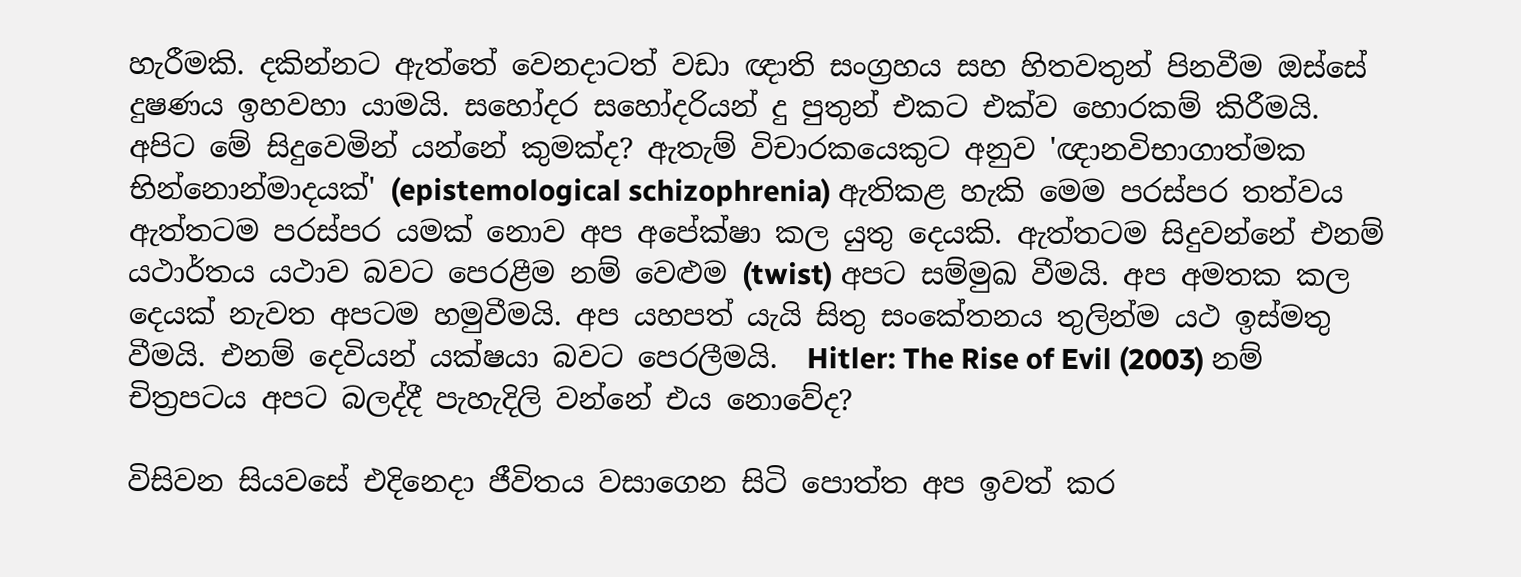හැරීමකි. දකින්නට ඇත්තේ වෙනදාටත් වඩා ඥාති සංග්‍රහය සහ හිතවතුන් පිනවීම ඔස්සේ දුෂණය ඉහවහා යාමයි. සහෝදර සහෝදරියන් දු පුතුන් එකට එක්ව හොරකම් කිරීමයි. අපිට මේ සිදුවෙමින් යන්නේ කුමක්ද? ඇතැම් විචාරකයෙකුට අනුව 'ඥානවිභාගාත්මක භින්නොන්මාදයක්' (epistemological schizophrenia) ඇතිකළ හැකි මෙම පරස්පර තත්වය  ඇත්තටම පරස්පර යමක් නොව අප අපේක්ෂා කල යුතු දෙයකි. ඇත්තටම සිදුවන්නේ එනම් යථාර්තය යථාව බවට පෙරළීම නම් වෙළුම (twist) අපට සම්මුඛ වීමයි. අප අමතක කල දෙයක් නැවත අපටම හමුවීමයි. අප යහපත් යැයි සිතු සංකේතනය තුලින්ම යථ ඉස්මතු වීමයි. එනම් දෙවියන් යක්ෂයා බවට පෙරලීමයි.  Hitler: The Rise of Evil (2003) නම් චිත්‍රපටය අපට බලද්දී පැහැදිලි වන්නේ එය නොවේද?

විසිවන සියවසේ එදිනෙදා ජීවිතය වසාගෙන සිටි පොත්ත අප ඉවත් කර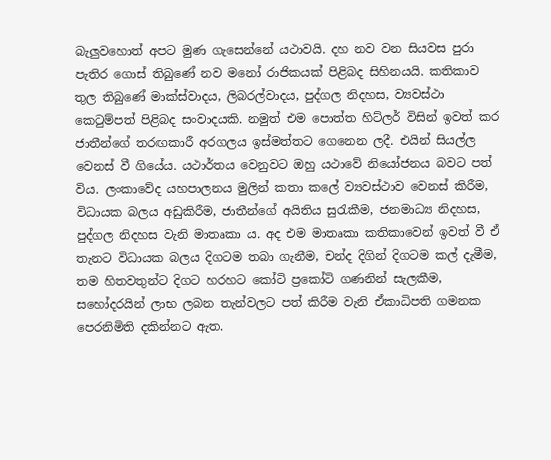බැලුවහොත් අපට මුණ ගැසෙන්නේ යථාවයි. දහ නව වන සියවස පුරා පැතිර ගොස් තිබුණේ නව මනෝ රාජිකයක් පිළිබද සිහිනයයි. කතිකාව තුල තිබුණේ මාක්ස්වාදය, ලිබරල්වාදය, පුද්ගල නිදහස, ව්‍යවස්ථා කෙටුම්පත් පිළිබද සංවාදයකි. නමුත් එම පොත්ත හිට්ලර් විසින් ඉවත් කර ජාතීන්ගේ තරඟකාරී අරගලය ඉස්මත්තට ගෙනෙන ලදී. එයින් සියල්ල වෙනස් වී ගියේය. යථාර්තය වෙනුවට ඔහු යථාවේ නියෝජනය බවට පත් විය. ලංකාවේද යහපාලනය මුලින් කතා කලේ ව්‍යවස්ථාව වෙනස් කිරීම, විධායක බලය අඩුකිරීම, ජාතීන්ගේ අයිතිය සුරැකීම, ජනමාධ්‍ය නිදහස, පුද්ගල නිදහස වැනි මාතෘකා ය. අද එම මාතෘකා කතිකාවෙන් ඉවත් වී ඒ තැනට විධායක බලය දිගටම තබා ගැනීම, චන්ද දිගින් දිගටම කල් දැමීම, තම හිතවතුන්ට දිගට හරහට කෝටි ප්‍රකෝටි ගණනින් සැලකීම, සහෝදරයින් ලාභ ලබන තැන්වලට පත් කිරීම වැනි ඒකාධිපති ගමනක පෙරනිමිති දකින්නට ඇත.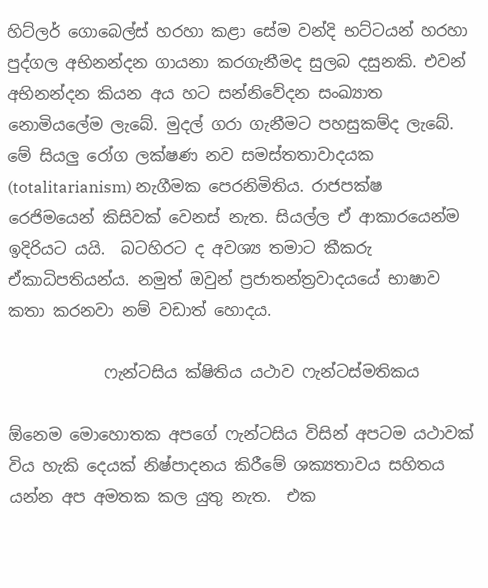හිට්ලර් ගොබෙල්ස් හරහා කළා සේම වන්දි භට්ටයන් හරහා පුද්ගල අභිනන්දන ගායනා කරගැනීමද සුලබ දසුනකි. එවන් අභිනන්දන කියන අය හට සන්නිවේදන සංඛ්‍යාත නොමියලේම ලැබේ. මුදල් ගරා ගැනීමට පහසුකම්ද ලැබේ. මේ සියලු රෝග ලක්ෂණ නව සමස්තතාවාදයක (totalitarianism) නැගීමක පෙරනිමිතිය. රාජපක්ෂ රෙජිමයෙන් කිසිවක් වෙනස් නැත. සියල්ල ඒ ආකාරයෙන්ම ඉදිරියට යයි.  බටහිරට ද අවශ්‍ය තමාට කීකරු ඒකාධිපතියන්ය. නමුත් ඔවුන් ප්‍රජාතන්ත්‍රවාදයයේ භාෂාව කතා කරනවා නම් වඩාත් හොදය.

            ෆැන්ටසිය ක්ෂිතිය යථාව ෆැන්ටස්මතිකය

ඕනෙම මොහොතක අපගේ ෆැන්ටසිය විසින් අපටම යථාවක් විය හැකි දෙයක් නිෂ්පාදනය කිරීමේ ශක්‍යතාවය සහිතය යන්න අප අමතක කල යුතු නැත.  එක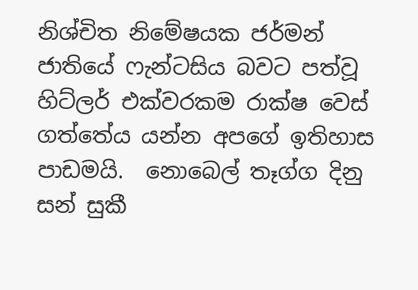නිශ්චිත නිමේෂයක ජර්මන් ජාතියේ ෆැන්ටසිය බවට පත්වූ හිට්ලර් එක්වරකම රාක්ෂ වෙස් ගත්තේය යන්න අපගේ ඉතිහාස පාඩමයි.  නොබෙල් තෑග්ග දිනු සන් සුකී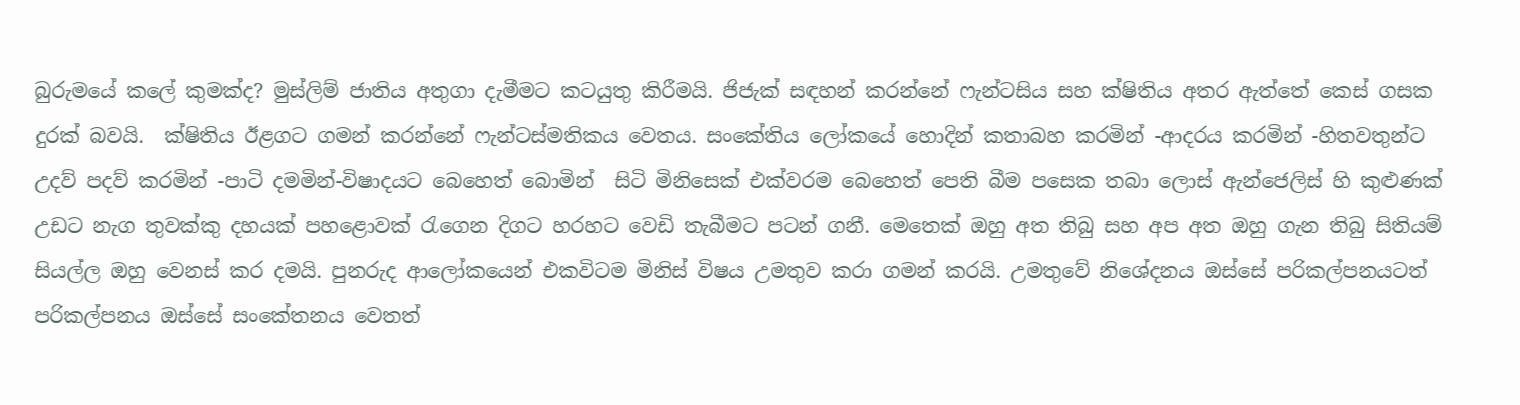බුරුමයේ කලේ කුමක්ද? මුස්ලිම් ජාතිය අතුගා දැමීමට කටයුතු කිරීමයි. ජිජැක් සඳහන් කරන්නේ ෆැන්ටසිය සහ ක්ෂිතිය අතර ඇත්තේ කෙස් ගසක දුරක් බවයි.  ක්ෂිතිය ඊළගට ගමන් කරන්නේ ෆැන්ටස්මතිකය වෙතය. සංකේතිය ලෝකයේ හොදින් කතාබහ කරමින් -ආදරය කරමින් -හිතවතුන්ට උදව් පදව් කරමින් -පාටි දමමින්-විෂාදයට බෙහෙත් බොමින්  සිටි මිනිසෙක් එක්වරම බෙහෙත් පෙති බීම පසෙක තබා ලොස් ඇන්ජෙලිස් හි කුළුණක් උඩට නැග තුවක්කු දහයක් පහළොවක් රැගෙන දිගට හරහට වෙඩි තැබීමට පටන් ගනී. මෙතෙක් ඔහු අත තිබු සහ අප අත ඔහු ගැන තිබු සිතියම් සියල්ල ඔහු වෙනස් කර දමයි. පුනරුද ආලෝකයෙන් එකවිටම මිනිස් විෂය උමතුව කරා ගමන් කරයි. උමතුවේ නිශේදනය ඔස්සේ පරිකල්පනයටත් පරිකල්පනය ඔස්සේ සංකේතනය වෙතත්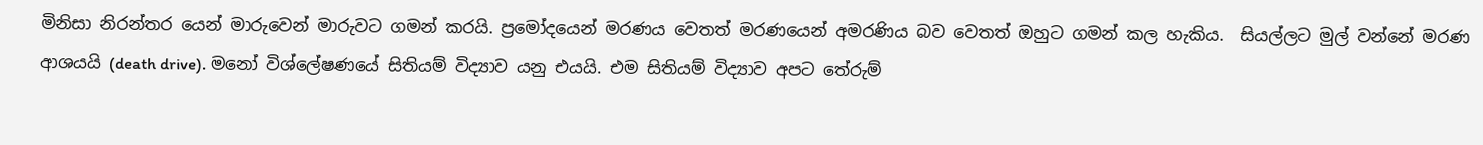මිනිසා නිරන්තර යෙන් මාරුවෙන් මාරුවට ගමන් කරයි. ප්‍රමෝදයෙන් මරණය වෙතත් මරණයෙන් අමරණිය බව වෙතත් ඔහුට ගමන් කල හැකිය.  සියල්ලට මුල් වන්නේ මරණ ආශයයි (death drive). මනෝ විශ්ලේෂණයේ සිතියම් විද්‍යාව යනු එයයි. එම සිතියම් විද්‍යාව අපට තේරුම්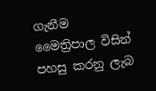ගැනීම මෛත්‍රිපාල විසින් පහසු කරනු ලැබ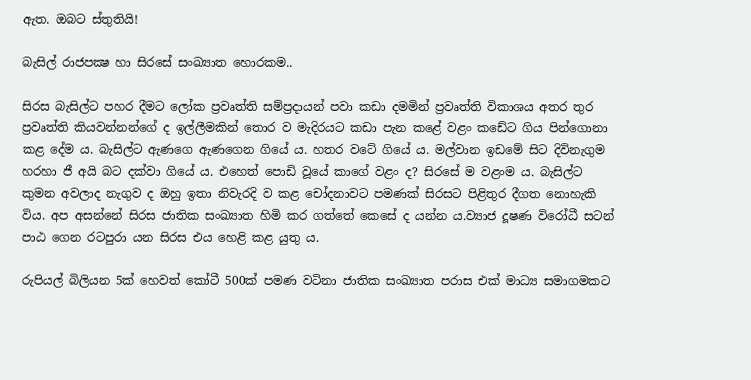ඇත. ඔබට ස්තුතියි!

බැසිල් රාජපක්‍ෂ හා සිරසේ සංඛ්‍යාත හොරකම..

සිරස බැසිල්ට පහර දීමට ලෝක ප්‍රවෘත්ති සම්ප්‍රදායන් පවා කඩා දමමින් ප්‍රවෘත්ති විකාශය අතර තුර ප්‍රවෘත්ති කියවන්නන්ගේ ද ඉල්ලීමකින් තොර ව මැදිරයට කඩා පැන කළේ වළං කඩේට ගිය පින්ගොනා කළ දේම ය. බැසිල්ට ඇණගෙ ඇණගෙන ගියේ ය. හතර වටේ ගියේ ය. මල්වාන ඉඩ‍මේ සිට දිවිනැගුම හරහා ජී අයි බට දක්වා ගියේ ය. එහෙත් පොඩි වූයේ කාගේ වළං ද? සිරසේ ම වළංම ය. බැසිල්ට කුමන අවලාද නැගුව ද ඔහු ඉතා නිවැරදි ව කළ චෝදනාවට පමණක් සිරසට පිළිතුර දීගත නොහැකි විය. අප අසන්නේ සිරස ජාතික සංඛ්‍යාත හිමි කර ගත්තේ කෙසේ ද යන්න ය.ව්‍යාජ දූෂණ විරෝධී සටන් පාඨ ගෙන රටපුරා යන සිරස එය හෙළි කළ යුතු ය.

රුපියල් බිලියන 5ක් හෙවත් කෝටී 500ක් පමණ වටිනා ජාතික සංඛ්‍යාත පරාස එක් මාධ්‍ය සමාගමකට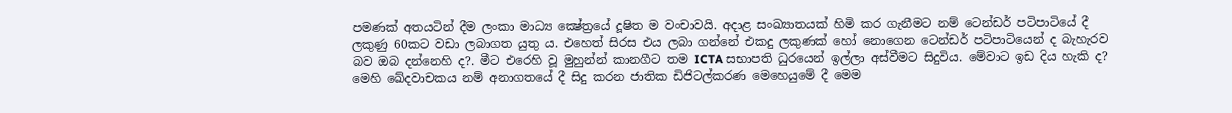පමණක් අතයටින් දීම ලංකා මාධ්‍ය ක්‍ෂේත්‍රයේ දූෂිත ම වංචාවයි. අදාළ සංඛ්‍යාතයක් හිමි කර ගැනීමට නම් ටෙන්ඩර් පටිපාටියේ දී ලකුණු 60කට වඩා ලබාගත යුතු ය. එහෙත් සිරස එය ලබා ගන්නේ එකදු ලකුණක් හෝ නොගෙන ටෙන්ඩර් පටිපාටියෙන් ද බැහැරව බව ඔබ දන්නෙහි ද?. මීට එරෙහි වූ මුහුන්න් කානගීට තම ICTA සභාපති ධුරයෙන් ඉල්ලා අස්වීමට සිදුවිය. මේවාට ඉඩ දිය හැකි ද? මෙහි ඛේදවාචකය නම් අනාගතයේ දී සිදු කරන ජාතික ඩිජිටල්කරණ මෙහෙයුමේ දී මෙම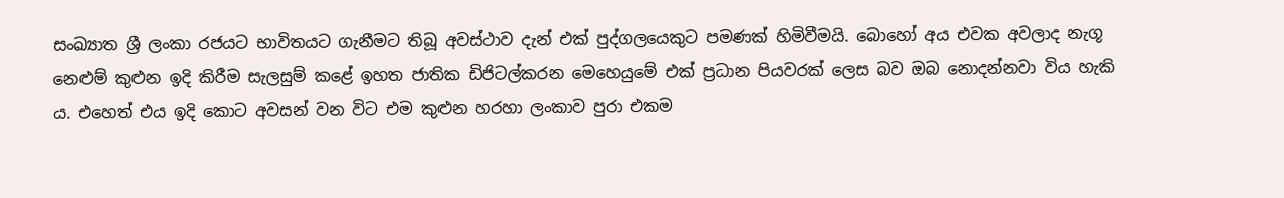සංඛ්‍යාත ශ්‍රී ලංකා රජයට භාවිතයට ගැනීමට තිබූ අවස්ථාව දැන් එක් පුද්ගලයෙකුට පමණක් හිමිවීමයි. බොහෝ අය එවක අවලාද නැගූ නෙළුම් කුළුන ඉදි කිරීම සැලසුම් කළේ ඉහත ජාතික ඩිජිටල්කරන මෙහෙයුමේ එක් ප්‍රධාන පියවරක් ලෙස බව ඔබ නොදන්නවා විය හැකි ය. එහෙත් එය ඉදි කොට අවසන් වන විට එම කුළුන හරහා ලංකාව පුරා එකම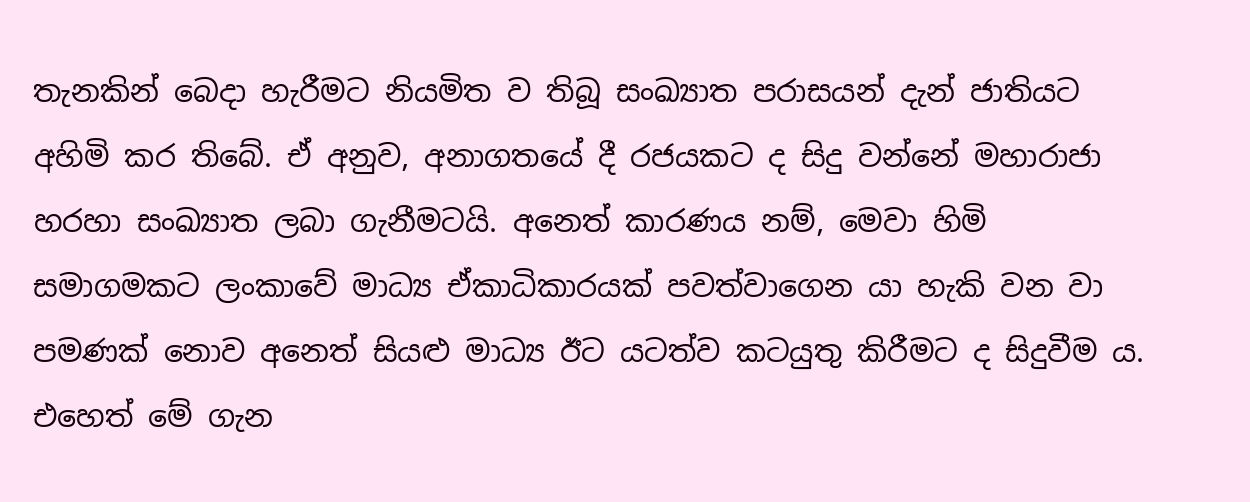තැනකින් බෙදා හැරීමට නියමිත ව තිබූ සංඛ්‍යාත පරාසයන් දැන් ජාතියට අහිමි කර තිබේ. ඒ අනුව, අනාගතයේ දී රජයකට ද සිදු වන්නේ මහාරාජා හරහා සංඛ්‍යාත ලබා ගැනීමටයි. අනෙත් කාරණය නම්, මෙවා හිමි සමාගමකට ලංකාවේ මාධ්‍ය ඒකාධිකාරයක් පවත්වාගෙන යා හැකි වන වා පමණක් නොව අනෙත් සියළු මාධ්‍ය ඊට යටත්ව කටයුතු කිරීමට ද සිදුවීම ය. එහෙත් මේ ගැන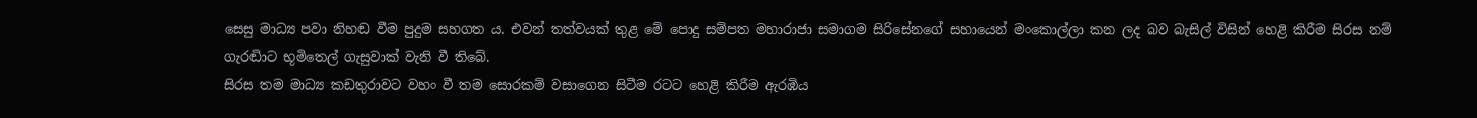සෙසු මාධ්‍ය පවා නිහඬ වීම පුදුම සහගත ය. එවන් තත්වයක් තුළ මේ පොදු සම්පත මහාරාජා සමාගම සිරිසේනගේ සහායෙන් මංකොල්ලා කන ලද බව බැසිල් විසින් හෙළි කිරීම සිරස නම් ගැරඬිාට භූමිතෙල් ගැසුවාක් වැනි වී තිබේ.
සිරස තම මාධ්‍ය කඩතුරාවට වහං වී තම සොරකම් වසාගෙන සිටීම රටට හෙළි කිරීම ඇරඹිය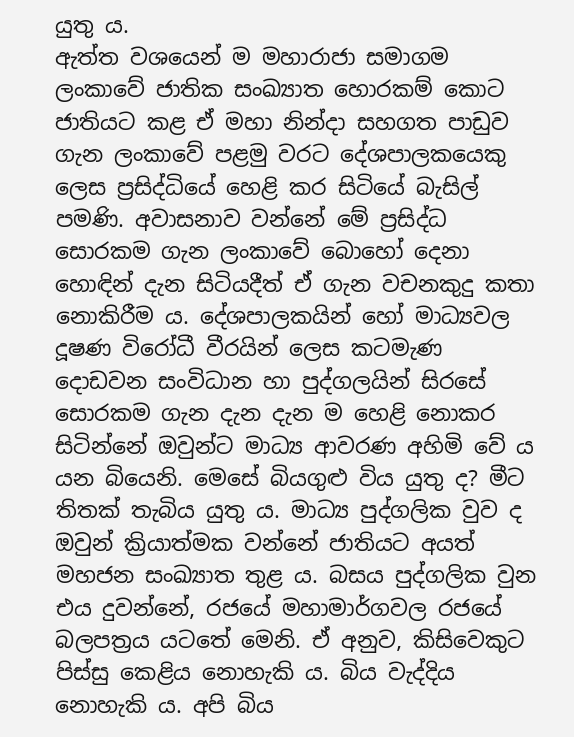යුතු ය.
ඇත්ත වශයෙන් ම මහාරාජා සමාගම ලංකාවේ ජාතික සංඛ්‍යාත හොරකම් කොට ජාතියට කළ ඒ මහා නින්දා සහගත පාඩුව ගැන ලංකාවේ පළමු වරට දේශපාලකයෙකු ලෙස ප්‍රසිද්ධියේ හෙළි කර සිටියේ බැසිල් පමණි. අවාසනාව වන්නේ මේ ප්‍රසිද්ධ සොරකම ගැන ලංකාවේ බොහෝ දෙනා හොඳින් දැන සිටියදීත් ඒ ගැන වචනකුදු කතා නොකිරීම ය. දේශපාලකයින් හෝ මාධ්‍යවල දූෂණ විරෝධී වීරයින් ලෙස කටමැණ දොඩවන සංවිධාන හා පුද්ගලයින් සිරසේ සොරකම ගැන දැන දැන ම හෙළි නොකර සිටින්නේ ඔවුන්ට මාධ්‍ය ආවරණ අහිමි වේ ය යන බියෙනි. මෙසේ බියගුළු විය යුතු ද? මීට තිතක් තැබිය යුතු ය. මාධ්‍ය පුද්ගලික වුව ද ඔවුන් ක්‍රියාත්මක වන්නේ ජාතියට අයත් මහජන සංඛ්‍යාත තුළ ය. බසය පුද්ගලික වුන එය දුවන්නේ, රජයේ මහාමාර්ගවල රජයේ බලපත්‍රය යටතේ මෙනි. ඒ අනුව, කිසිවෙකුට පිස්සු කෙළිය නොහැකි ය. බිය වැද්දිය නොහැකි ය. අපි බිය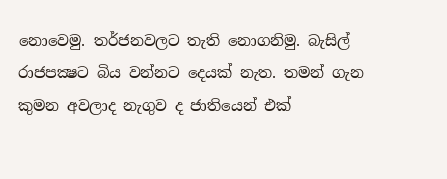නොවෙමු. තර්ජනවලට තැති නොගනිමු. බැසිල් රාජපක්‍ෂට බිය වන්නට දෙයක් නැත. තමන් ගැන කුමන අවලාද නැගුව ද ජාතියෙන් එක්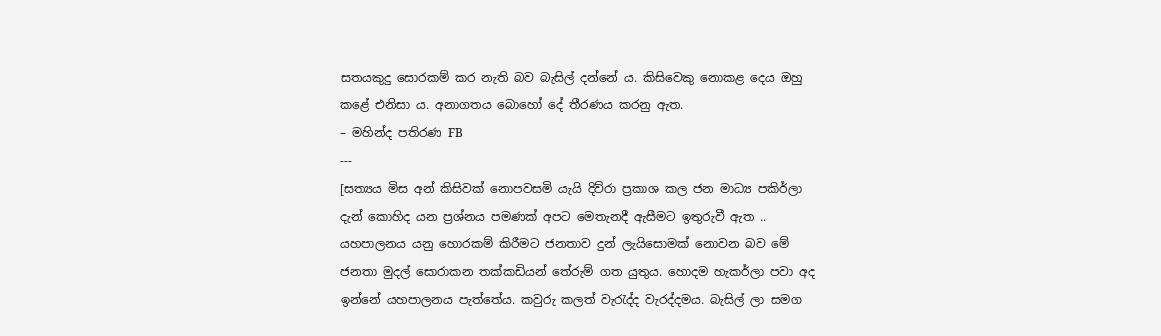සතයකුදු සොරකම් කර නැති බව බැසිල් දන්නේ ය. කිසිවෙකු නොකළ දෙය ඔහු කළේ එනිසා ය. අනාගතය බොහෝ දේ තීරණය කරනු ඇත.
– මහින්ද පතිරණ FB
---
[සත්‍යය මිස අන් කිසිවක් නොපවසමි යැයි දිව්රා ප්‍රකාශ කල ජන මාධ්‍ය පකිර්ලා දැන් කොහිද යන ප්‍රශ්නය පමණක් අපට මෙතැනදී ඇසීමට ඉතුරුවී ඇත .. යහපාලනය යනු හොරකම් කිරීමට ජනතාව දුන් ලැයිසොමක් නොවන බව මේ ජනතා මුදල් සොරාකන තක්කඩියන් තේරුම් ගත යුතුය. හොදම හැකර්ලා පවා අද ඉන්නේ යහපාලනය පැත්තේය. කවුරු කලත් වැරැද්ද වැරද්දමය. බැසිල් ලා සමග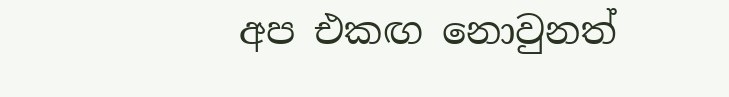අප එකඟ නොවුනත්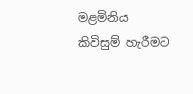මළමිනිය කිවිසුම් හැරීමට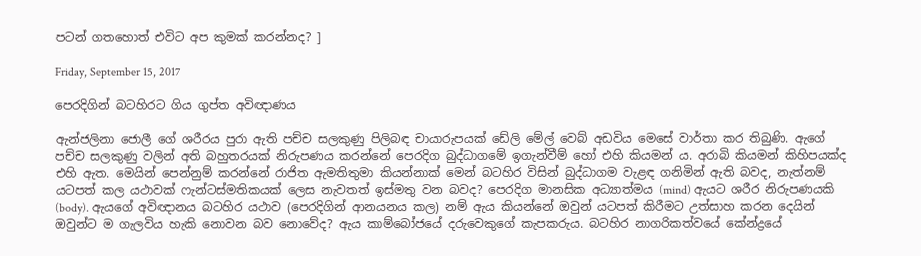පටන් ගතහොත් එවිට අප කුමක් කරන්නද? ]

Friday, September 15, 2017

පෙරදිගින් බටහිරට ගිය ගුප්ත අවිඥාණය

ඇන්ජලිනා ජොලී ගේ ශරීරය පුරා ඇති පච්ච සලකුණු පිලිබඳ චායාරුපයක් ඩේලි මේල් වෙබ් අඩවිය මෙසේ වාර්තා කර තිබුණි. ඇගේ පච්ච සලකුණු වලින් අති බහුතරයක් නිරුපණය කරන්නේ පෙරදිග බුද්ධාගමේ ඉගැන්වීම් හෝ එහි කියමන් ය. අරාබි කියමන් කිහිපයක්ද එහි ඇත. මෙයින් පෙන්නුම් කරන්නේ රාජිත ඇමතිතුමා කියන්නාක් මෙන් බටහිර විසින් බුද්ධාගම වැළඳ ගනිමින් ඇති බවද, නැත්නම් යටපත් කල යථාවක් ෆැන්ටස්මතිකයක් ලෙස නැවතත් ඉස්මතු වන බවද? පෙරදිග මානසික අධ්‍යාත්මය (mind) ඇයට ශරීර නිරුපණයකි (body). ඇයගේ අවිඥානය බටහිර යථාව (පෙරදිගින් ආනයනය කල) නම් ඇය කියන්නේ ඔවුන් යටපත් කිරීමට උත්සාහ කරන දෙයින් ඔවුන්ට ම ගැලවිය හැකි නොවන බව නොවේද? ඇය කාම්බෝජයේ දරුවෙකුගේ කැපකරුය. බටහිර නාගරිකත්වයේ කේන්ද්‍රයේ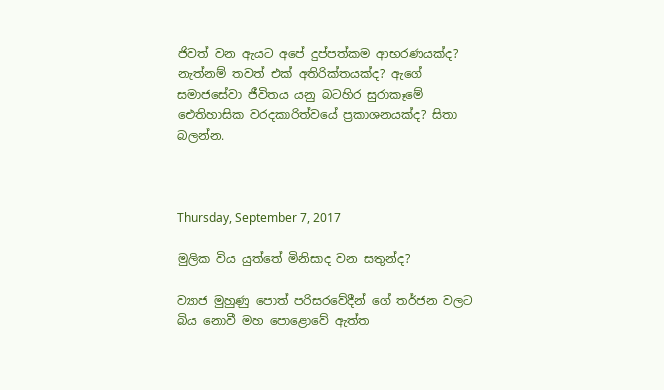ජිවත් වන ඇයට අපේ දුප්පත්කම ආභරණයක්ද? නැත්නම් තවත් එක් අතිරික්තයක්ද? ඇගේ සමාජසේවා ජීවිතය යනු බටහිර සුරාකෑමේ ඓතිහාසික වරදකාරිත්වයේ ප්‍රකාශනයක්ද? සිතා බලන්න.



Thursday, September 7, 2017

මුලික විය යුත්තේ මිනිසාද වන සතුන්ද?

ව්‍යාජ මුහුණු පොත් පරිසරවේදීන් ගේ තර්ජන වලට බිය නොවී මහ පොළොවේ ඇත්ත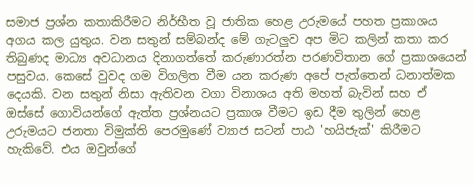සමාජ ප්‍රශ්න කතාකිරීමට නිර්භීත වූ ජාතික හෙළ උරුමයේ පහත ප්‍රකාශය අගය කල යුතුය. වන සතුන් සම්බන්ද මේ ගැටලුව අප මිට කලින් කතා කර තිබුණද මාධ්‍ය අවධානය දිනාගත්තේ කරුණාරත්න පරණවිතාන ගේ ප්‍රකාශයෙන් පසුවය. කෙසේ වුවද ගම විගලිත වීම යන කරුණ අපේ පැත්තෙන් ධනාත්මක දෙයකි. වන සතුන් නිසා ඇතිවන වගා විනාශය අති මහත් බැවින් සහ ඒ ඔස්සේ ගොවියන්ගේ ඇත්ත ප්‍රශ්නයට ප්‍රකාශ වීමට ඉඩ දීම තුලින් හෙළ උරුමයට ජනතා විමුක්ති පෙරමුණේ ව්‍යාජ සටන් පාඨ 'හයිජැක්' කිරීමට හැකිවේ. එය ඔවුන්ගේ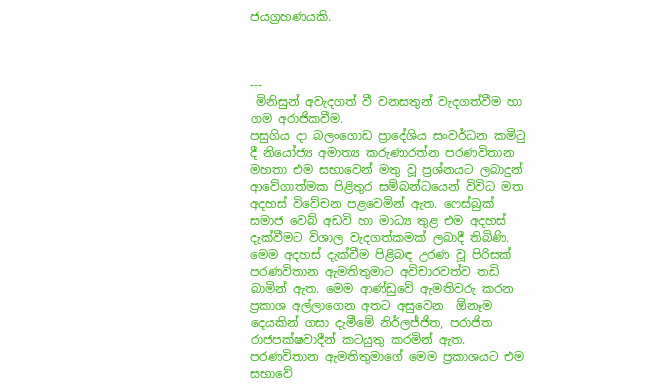ජයග්‍රහණයකි.



---
 මිනිසුන් අවැදගත් වී වනසතුන් වැදගත්වීම හා ගම අරාජිකවීම.
පසුගිය දා බලංගොඩ ප්‍රාදේශිය සංවර්ධන කමිටු දී නියෝජ්‍ය අමාත්‍ය කරුණාරත්න පරණවිතාන මහතා එම සභාවෙන් මතු වූ ප්‍රශ්නයට ලබාදුන් ආවේගාත්මක පිළිතුර සම්බන්ධයෙන් විවිධ මත අදහස් විවේචන පළවෙමින් ඇත. ෆෙස්බුක් සමාජ වෙබ් අඩවි හා මාධ්‍ය තුළ එම අදහස් දැක්වීමට විශාල වැදගත්කමක් ලබාදී තිබිණි. මෙම අදහස් දැක්වීම පිළිබඳ උරණ වූ පිරිසක් පරණවිතාන ඇමතිතුමාට අවිචාරවත්ව තඩි බාමින් ඇත. මෙම ආණ්ඩුවේ ඇමතිවරු කරන ප්‍රකාශ අල්ලාගෙන අතට අසුවෙන  ඕනෑම දෙයකින් ගසා දැමීමේ නිර්ලජ්ජිත, පරාජිත රාජපක්ෂවාදීන් කටයුතු කරමින් ඇත.
පරණවිතාන ඇමතිතුමාගේ මෙම ප්‍රකාශයට එම සභාවේ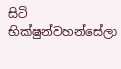සිටි භික්ෂුන්වහන්සේලා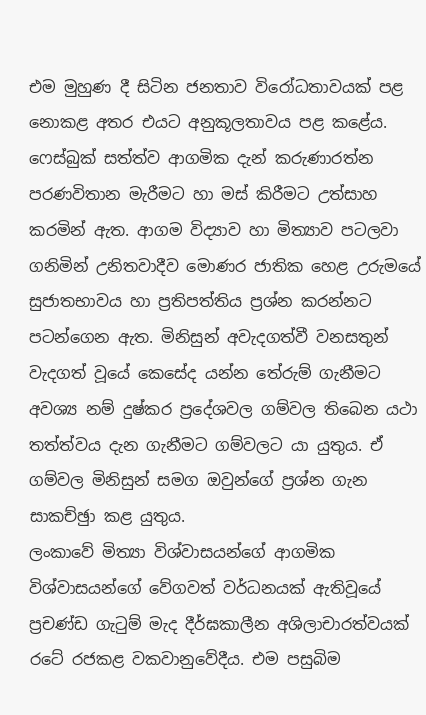එම මුහුණ දී සිටින ජනතාව විරෝධතාවයක් පළ නොකළ අතර එයට අනුකූලතාවය පළ කළේය. ෆෙස්බුක් සත්ත්ව ආගමික දැන් කරුණාරත්න පරණවිතාන මැරීමට හා මස් කිරීමට උත්සාහ කරමින් ඇත. ආගම විද්‍යාව හා මිත්‍යාව පටලවා ගනිමින් උනිතවාදීව මොණර ජාතික හෙළ උරුමයේ සුජාතභාවය හා ප්‍රතිපත්තිය ප්‍රශ්න කරන්නට පටන්ගෙන ඇත. මිනිසුන් අවැදගත්වී වනසතුන් වැදගත් වූයේ කෙසේද යන්න තේරුම් ගැනීමට අවශ්‍ය නම් දුෂ්කර ප්‍රදේශවල ගම්වල තිබෙන යථා තත්ත්වය දැන ගැනීමට ගම්වලට යා යුතුය. ඒ ගම්වල මිනිසුන් සමග ඔවුන්ගේ ප්‍රශ්න ගැන සාකච්ඡුා කළ යුතුය.
ලංකාවේ මිත්‍යා විශ්වාසයන්ගේ ආගමික විශ්වාසයන්ගේ වේගවත් වර්ධනයක් ඇතිවූයේ ප්‍රචණ්ඩ ගැටුම් මැද දීර්ඝකාලීන අශිලාචාරත්වයක් රටේ රජකළ වකවානුවේදීය. එම පසුබිම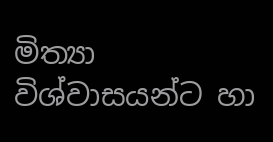මිත්‍යා විශ්වාසයන්ට හා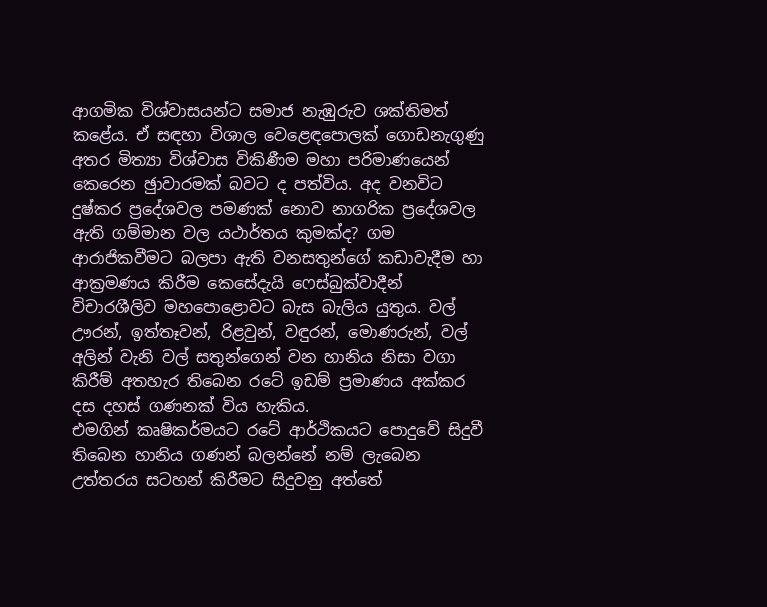ආගමික විශ්වාසයන්ට සමාජ නැඹුරුව ශක්තිමත් කළේය. ඒ සඳහා විශාල වෙළෙඳපොලක් ගොඩනැගුණු අතර මිත්‍යා විශ්වාස විකිණීම මහා පරිමාණයෙන් කෙරෙන ඡුාවාරමක් බවට ද පත්විය. අද වනවිට දුෂ්කර ප්‍රදේශවල පමණක් නොව නාගරික ප්‍රදේශවල ඇති ගම්මාන වල යථාර්තය කුමක්ද? ගම ආරාජිකවීමට බලපා ඇති වනසතුන්ගේ කඩාවැදීම හා ආක්‍රමණය කිරීම කෙසේදැයි ෆෙස්බුක්වාදීන් විචාරශීලිව මහපොළොවට බැස බැලිය යුතුය. වල් ඌරන්, ඉත්තෑවන්, රිළවුන්, වඳුරන්, මොණරුන්, වල් අලින් වැනි වල් සතුන්ගෙන් වන හානිය නිසා වගා කිරීම් අතහැර තිබෙන රටේ ඉඩම් ප්‍රමාණය අක්කර දස දහස් ගණනක් විය හැකිය.
එමගින් කෘෂිකර්මයට රටේ ආර්ථිකයට පොදුවේ සිදුවී තිබෙන හානිය ගණන් බලන්නේ නම් ලැබෙන උත්තරය සටහන් කිරීමට සිදුවනු අත්තේ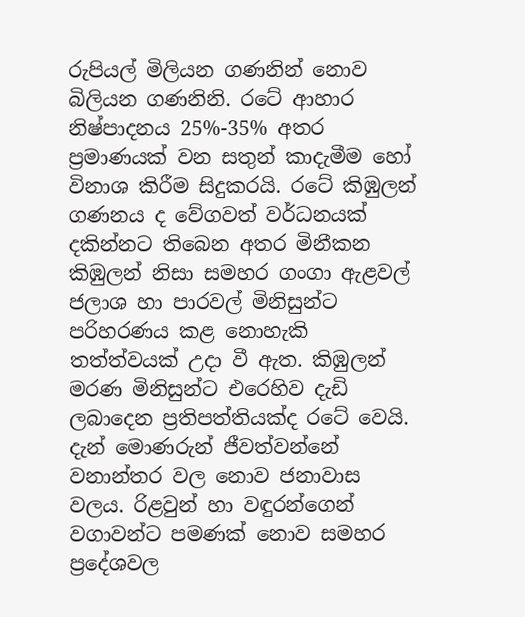රුපියල් මිලියන ගණනින් නොව  බිලියන ගණනිනි. රටේ ආහාර නිෂ්පාදනය 25%-35% අතර ප්‍රමාණයක් වන සතුන් කාදැමීම හෝ විනාශ කිරීම සිදුකරයි. රටේ කිඹුලන් ගණනය ද වේගවත් වර්ධනයක් දකින්නට තිබෙන අතර මිනීකන කිඹුලන් නිසා සමහර ගංගා ඇළවල් ජලාශ හා පාරවල් මිනිසුන්ට පරිහරණය කළ නොහැකි තත්ත්වයක් උදා වී ඇත. කිඹුලන් මරණ මිනිසුන්ට එරෙහිව දැඩි ලබාදෙන ප්‍රතිපත්තියක්ද රටේ වෙයි. දැන් මොණරුන් ජීවත්වන්නේ වනාන්තර වල නොව ජනාවාස වලය. රිළවුන් හා වඳුරන්ගෙන් වගාවන්ට පමණක් නොව සමහර ප්‍රදේශවල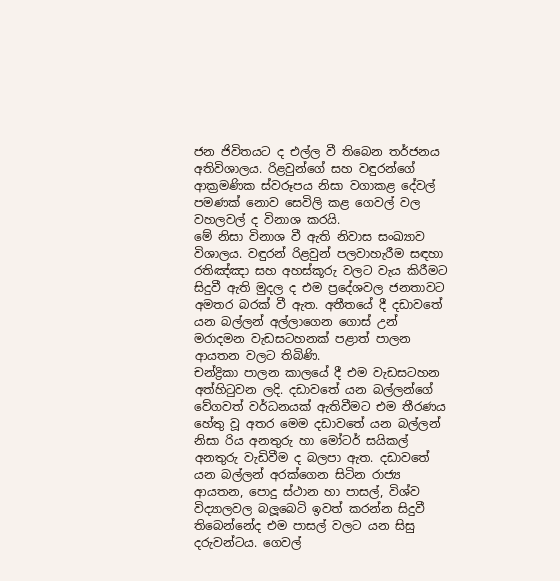ජන ජිවිතයට ද එල්ල වී තිබෙන තර්ජනය අතිවිශාලය. රිළවුන්ගේ සහ වඳුරන්ගේ ආක්‍රමණික ස්වරූපය නිසා වගාකළ දේවල් පමණක් නොව සෙවිලි කළ ගෙවල් වල වහලවල් ද විනාශ කරයි.
මේ නිසා විනාශ වී ඇති නිවාස සංඛ්‍යාව විශාලය. වඳුරන් රිළවුන් පලවාහැරීම සඳහා රතිඤ්ඤා සහ අහස්කූරු වලට වැය කිරීමට සිදුවී ඇති මුදල ද එම ප්‍රදේශවල ජනතාවට අමතර බරක් වී ඇත. අතීතයේ දී දඩාවතේ යන බල්ලන් අල්ලාගෙන ගොස් උන් මරාදමන වැඩසටහනක් පළාත් පාලන ආයතන වලට තිබිණි.
චන්ද්‍රිකා පාලන කාලයේ දී එම වැඩසටහන අත්හිටුවන ලදි. දඩාවතේ යන බල්ලන්ගේ වේගවත් වර්ධනයක් ඇතිවීමට එම තීරණය හේතු වූ අතර මෙම දඩාවතේ යන බල්ලන් නිසා රිය අනතුරු හා මෝටර් සයිකල් අනතුරු වැඩිවීම ද බලපා ඇත. දඩාවතේ යන බල්ලන් අරක්ගෙන සිටින රාජ්‍ය ආයතන, පොදු ස්ථාන හා පාසල්, විශ්ව විද්‍යාලවල බලූබෙටි ඉවත් කරන්න සිදුවී තිබෙන්නේද එම පාසල් වලට යන සිසු දරුවන්ටය. ගෙවල්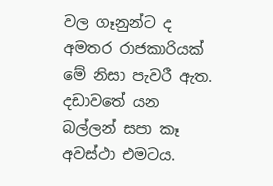වල ගෑනුන්ට ද අමතර රාජකාරියක් මේ නිසා පැවරී ඇත. දඩාවතේ යන බල්ලන් සපා කෑ අවස්ථා එමටය.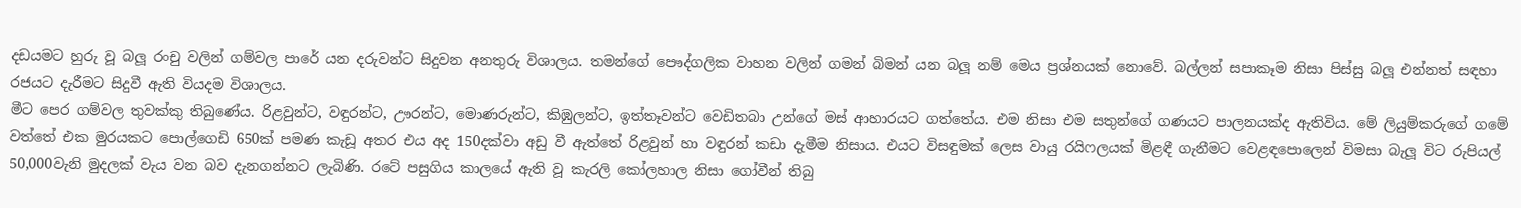දඩයමට හුරු වූ බලූ රංචු වලින් ගම්වල පාරේ යන දරුවන්ට සිදුවන අනතුරු විශාලය. තමන්ගේ පෞද්ගලික වාහන වලින් ගමන් බිමන් යන බලූ නම් මෙය ප්‍රශ්නයක් නොවේ. බල්ලන් සපාකෑම නිසා පිස්සු බලූ එන්නත් සඳහා රජයට දැරීමට සිදුවී ඇති වියදම විශාලය.
මීට පෙර ගම්වල තුවක්කු තිබුණේය. රිළවුන්ට, වඳුරන්ට, ඌරන්ට, මොණරුන්ට, කිඹුලන්ට, ඉත්තෑවන්ට වෙඩිතබා උන්ගේ මස් ආහාරයට ගත්තේය. එම නිසා එම සතුන්ගේ ගණයට පාලනයක්ද ඇතිවිය. මේ ලියුම්කරුගේ ගමේ වත්තේ එක මුරයකට පොල්ගෙඩි 650ක් පමණ කැඩූ අතර එය අද 150දක්වා අඩු වී ඇත්තේ රිළවුන් හා වඳුරන් කඩා දැමීම නිසාය. එයට විසඳුමක් ලෙස වායු රයිෆලයක් මිළඳී ගැනීමට වෙළඳපොලෙන් විමසා බැලූ විට රුපියල් 50,000වැනි මුදලක් වැය වන බව දැනගන්නට ලැබිණි. රටේ පසුගිය කාලයේ ඇති වූ කැරලි කෝලහාල නිසා ගෝවීන් තිබු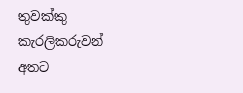තුවක්කු කැරලිකරුවන් අතට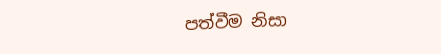පත්වීම නිසා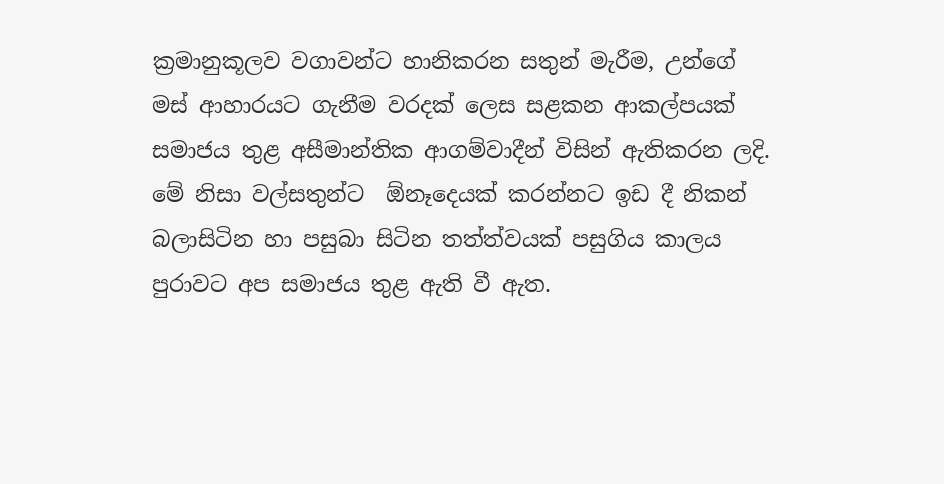ක්‍රමානුකූලව වගාවන්ට හානිකරන සතුන් මැරීම, උන්ගේ මස් ආහාරයට ගැනීම වරදක් ලෙස සළකන ආකල්පයක් සමාජය තුළ අසීමාන්තික ආගම්වාදීන් විසින් ඇතිකරන ලදි.
මේ නිසා වල්සතුන්ට  ඕනෑදෙයක් කරන්නට ඉඩ දී නිකන් බලාසිටින හා පසුබා සිටින තත්ත්වයක් පසුගිය කාලය පුරාවට අප සමාජය තුළ ඇති වී ඇත.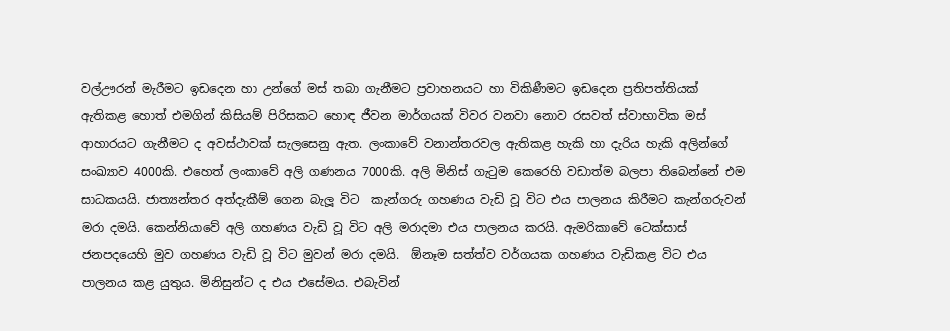වල්ඌරන් මැරීමට ඉඩදෙන හා උන්ගේ මස් තබා ගැනීමට ප්‍රවාහනයට හා විකිණීමට ඉඩදෙන ප්‍රතිපත්තියක් ඇතිකළ හොත් එමගින් කිසියම් පිරිසකට හොඳ ජීවන මාර්ගයක් විවර වනවා නොව රසවත් ස්වාභාවික මස් ආහාරයට ගැනීමට ද අවස්ථාවක් සැලසෙනු ඇත. ලංකාවේ වනාන්තරවල ඇතිකළ හැකි හා දැරිය හැකි අලින්ගේ සංඛ්‍යාව 4000කි. එහෙත් ලංකාවේ අලි ගණනය 7000කි. අලි මිනිස් ගැටුම කෙරෙහි වඩාත්ම බලපා තිබෙන්නේ එම සාධකයයි. ජාත්‍යන්තර අත්දැකීම් ගෙන බැලූ විට  කැන්ගරු ගහණය වැඩි වූ විට එය පාලනය කිරීමට කැන්ගරුවන් මරා දමයි. කෙන්නියාවේ අලි ගහණය වැඩි වූ විට අලි මරාදමා එය පාලනය කරයි. ඇමරිකාවේ ටෙක්සාස් ජනපදයෙහි මුව ගහණය වැඩි වූ විට මුවන් මරා දමයි.  ඕනෑම සත්ත්ව වර්ගයක ගහණය වැඩිකළ විට එය පාලනය කළ යුතුය. මිනිසුන්ට ද එය එසේමය. එබැවින්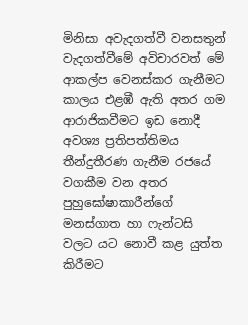මිනිසා අවැදගත්වී වනසතුන් වැදගත්වීමේ අවිචාරවත් මේ ආකල්ප වෙනස්කර ගැනීමට කාලය එළඹී ඇති අතර ගම ආරාජිකවීමට ඉඩ නොදී අවශ්‍ය ප්‍රතිපත්තිමය තීන්දුතීරණ ගැනීම රජයේ වගකීම වන අතර පුහුඝෝෂාකාරීන්ගේ මනස්ගාත හා ෆැන්ටසි වලට යට නොවී කළ යුත්ත කිරීමට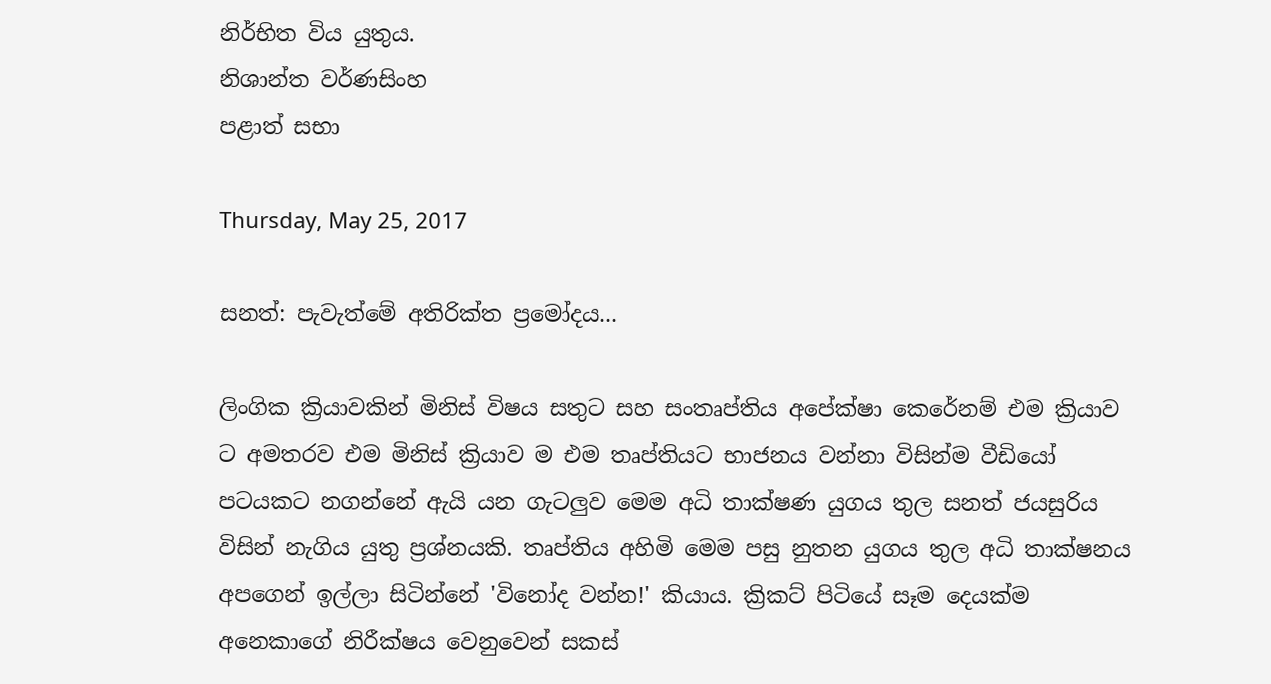නිර්භිත විය යුතුය.
නිශාන්ත වර්ණසිංහ
පළාත් සභා

Thursday, May 25, 2017

සනත්: පැවැත්මේ අතිරික්ත ප්‍රමෝදය...

ලිංගික ක්‍රියාවකින් මිනිස් විෂය සතුට සහ සංතෘප්තිය අපේක්ෂා කෙරේනම් එම ක්‍රියාව ට අමතරව එම මිනිස් ක්‍රියාව ම එම තෘප්තියට භාජනය වන්නා විසින්ම වීඩියෝ පටයකට නගන්නේ ඇයි යන ගැටලුව මෙම අධි තාක්ෂණ යුගය තුල සනත් ජයසුරිය විසින් නැගිය යුතු ප්‍රශ්නයකි. තෘප්තිය අහිමි මෙම පසු නුතන යුගය තුල අධි තාක්ෂනය අපගෙන් ඉල්ලා සිටින්නේ 'විනෝද වන්න!' කියාය. ක්‍රිකට් පිටියේ සෑම දෙයක්ම අනෙකාගේ නිරීක්ෂය වෙනුවෙන් සකස්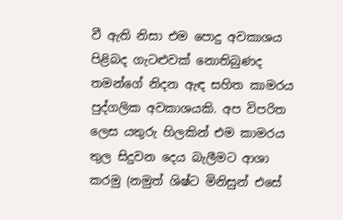වී ඇති නිසා එම පොදු අවකාශය පිළිබද ගැටළුවක් නොතිබුණද තමන්ගේ නිදන ඇඳ සහිත කාමරය පුද්ගලික අවකාශයකි. අප විපරිත ලෙස යතුරු හිලකින් එම කාමරය තුල සිදුවන දෙය බැලීමට ආශා කරමු (නමුත් ශිෂ්ට මිනිසුන් එසේ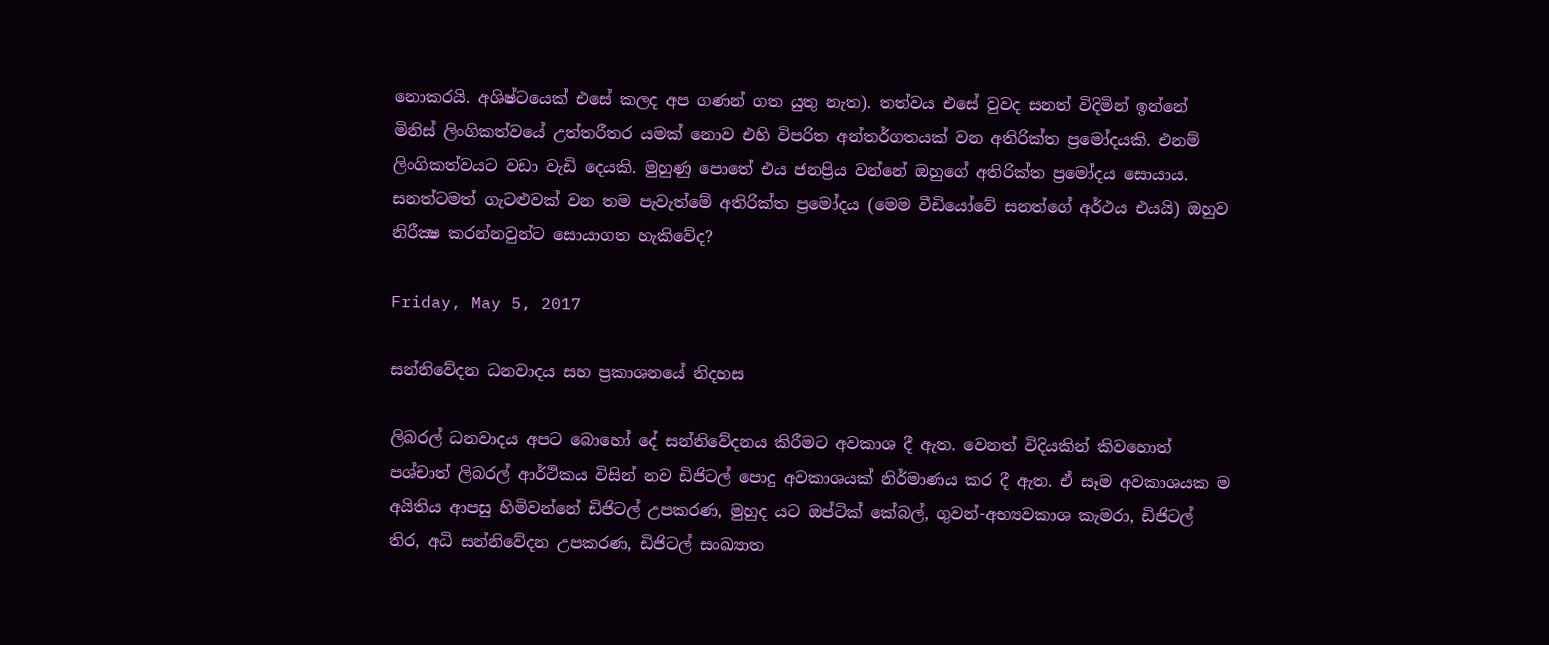නොකරයි. අශිෂ්ටයෙක් එසේ කලද අප ගණන් ගත යුතු නැත). තත්වය එසේ වුවද සනත් විදිමින් ඉන්නේ මිනිස් ලිංගිකත්වයේ උත්තරීතර යමක් නොව එහි විපරිත අන්තර්ගතයක් වන අතිරික්ත ප්‍රමෝදයකි. එනම් ලිංගිකත්වයට වඩා වැඩි දෙයකි. මුහුණු පොතේ එය ජනප්‍රිය වන්නේ ඔහුගේ අතිරික්ත ප්‍රමෝදය සොයාය.  සනත්ටමත් ගැටළුවක් වන තම පැවැත්මේ අතිරික්ත ප්‍රමෝදය (මෙම වීඩියෝවේ සනත්ගේ අර්ථය එයයි) ඔහුව නිරීක්‍ෂ කරන්නවුන්ට සොයාගත හැකිවේද?

Friday, May 5, 2017

සන්නිවේදන ධනවාදය සහ ප්‍රකාශනයේ නිදහස

ලිබරල් ධනවාදය අපට බොහෝ දේ සන්නිවේදනය කිරීමට අවකාශ දී ඇත. වෙනත් විදියකින් කිවහොත් පශ්චාත් ලිබරල් ආර්ථිකය විසින් නව ඩිජිටල් පොදු අවකාශයක් නිර්මාණය කර දී ඇත. ඒ සෑම අවකාශයක ම අයිතිය ආපසු හිමිවන්නේ ඩිජිටල් උපකරණ, මුහුද යට ඔප්ටික් කේබල්, ගුවන්-අභ්‍යවකාශ කැමරා, ඩිජිටල් තිර, අධි සන්නිවේදන උපකරණ, ඩිජිටල් සංඛ්‍යාත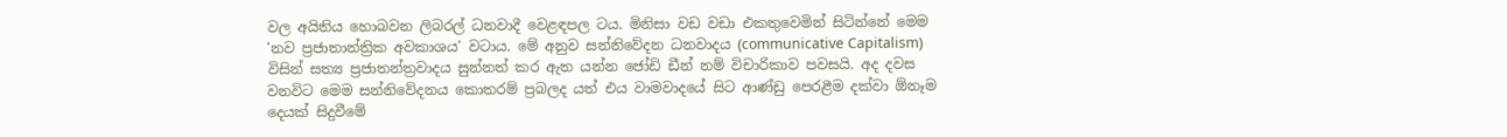වල අයිතිය හොබවන ලිබරල් ධනවාදී වෙළඳපල ටය. මිනිසා වඩ වඩා එකතුවෙමින් සිටින්නේ මෙම 'නව ප්‍රජාතාන්ත්‍රික අවකාශය' වටාය. මේ අනුව සන්නිවේදන ධනවාදය (communicative Capitalism) විසින් සත්‍ය ප්‍රජාතන්ත්‍රවාදය සුන්නත් කර ඇත යන්න ජෝඩි ඩීන් නම් විචාරිකාව පවසයි. අද දවස වනවිට මෙම සන්නිවේදනය කොතරම් ප්‍රබලද යත් එය වාමවාදයේ සිට ආණ්ඩු පෙරළීම දක්වා ඕනෑම දෙයක් සිදුවීමේ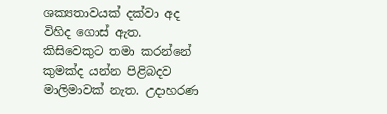ශක්‍යතාවයක් දක්වා අද විහිද ගොස් ඇත. කිසිවෙකුට තමා කරන්නේ කුමක්ද යන්න පිළිබදව මාලිමාවක් නැත. උදාහරණ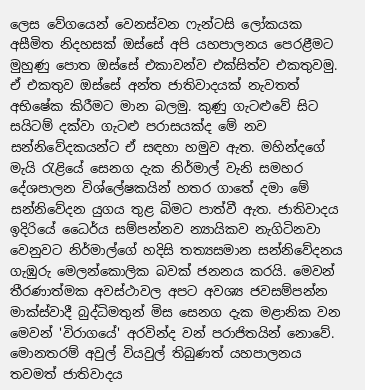ලෙස වේගයෙන් වෙනස්වන ෆැන්ටසි ලෝකයක අසීමිත නිදහසක් ඔස්සේ අපි යහපාලනය පෙරළීමට මුහුණු පොත ඔස්සේ එකාවන්ව එක්සිත්ව එකතුවමු. ඒ එකතුව ඔස්සේ අන්ත ජාතිවාදයක් නැවතත් අභිෂේක කිරීමට මාන බලමු. කුණු ගැටළුවේ සිට සයිටම් දක්වා ගැටළු පරාසයක්ද මේ නව සන්නිවේදකයන්ට ඒ සඳහා හමුව ඇත. මහින්දගේ මැයි රැළියේ සෙනග දැක නිර්මාල් වැනි සමහර දේශපාලන විශ්ලේෂකයින් හතර ගාතේ දමා මේ සන්නිවේදන යුගය තුළ බිමට පාත්වී ඇත. ජාතිවාදය ඉදිරියේ ධෛර්ය සම්පන්නව න්‍යායිකව නැගිටිනවා වෙනුවට නිර්මාල්ගේ හදිසි තත්‍යසමාන සන්නිවේදනය ගැඹුරු මෙලන්කොලික බවක් ජනනය කරයි. මෙවන් තීරණාත්මක අවස්ථාවල අපට අවශ්‍ය ජවසම්පන්න මාක්ස්වාදී බුද්ධිමතුන් මිස සෙනග දැක මළානික වන මෙවන් 'විරාගයේ' අරවින්ද වන් පරාජිතයින් නොවේ.  මොනතරම් අවුල් වියවුල් තිබුණත් යහපාලනය තවමත් ජාතිවාදය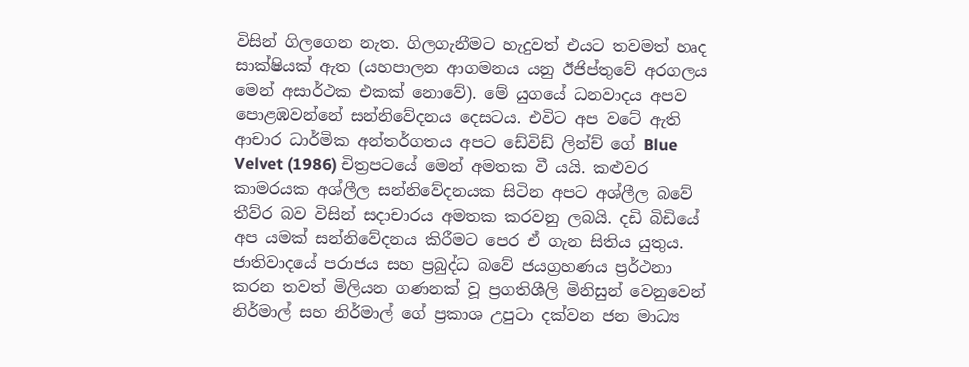විසින් ගිලගෙන නැත. ගිලගැනීමට හැදුවත් එයට තවමත් හෘද සාක්ෂියක් ඇත (යහපාලන ආගමනය යනු ඊජිප්තුවේ අරගලය මෙන් අසාර්ථක එකක් නොවේ). මේ යුගයේ ධනවාදය අපව පොළඹවන්නේ සන්නිවේදනය දෙසටය. එවිට අප වටේ ඇති ආචාර ධාර්මික අන්තර්ගතය අපට ඩේවිඩ් ලින්ච් ගේ Blue Velvet (1986) චිත්‍රපටයේ මෙන් අමතක වී යයි. කළුවර කාමරයක අශ්ලීල සන්නිවේදනයක සිටින අපට අශ්ලීල බවේ තීව්ර බව විසින් සදාචාරය අමතක කරවනු ලබයි. දඩි බිඩියේ අප යමක් සන්නිවේදනය කිරීමට පෙර ඒ ගැන සිතිය යුතුය.  ජාතිවාදයේ පරාජය සහ ප්‍රබුද්ධ බවේ ජයග්‍රහණය ප්‍රර්ථනා කරන තවත් මිලියන ගණනක් වූ ප්‍රගතිශීලි මිනිසුන් වෙනුවෙන් නිර්මාල් සහ නිර්මාල් ගේ ප්‍රකාශ උපුටා දක්වන ජන මාධ්‍ය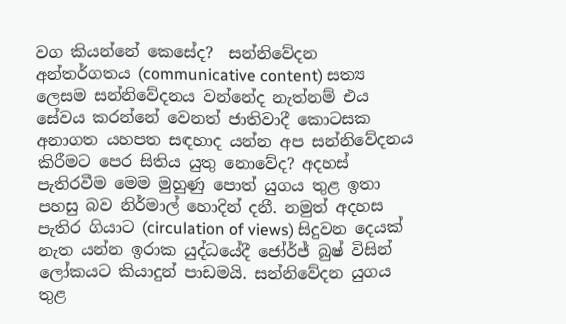වග කියන්නේ කෙසේද?  සන්නිවේදන අන්තර්ගතය (communicative content) සත්‍ය ලෙසම සන්නිවේදනය වන්නේද නැත්නම් එය සේවය කරන්නේ වෙනත් ජාතිවාදී කොටසක අනාගත යහපත සඳහාද යන්න අප සන්නිවේදනය කිරීමට පෙර සිතිය යුතු නොවේද? අදහස් පැතිරවීම මෙම මුහුණු පොත් යුගය තුළ ඉතා පහසු බව නිර්මාල් හොදින් දනී. නමුත් අදහස පැතිර ගියාට (circulation of views) සිදුවන දෙයක් නැත යන්න ඉරාක යුද්ධයේදී ජෝර්ජ් බුෂ් විසින් ලෝකයට කියාදුන් පාඩමයි. සන්නිවේදන යුගය තුළ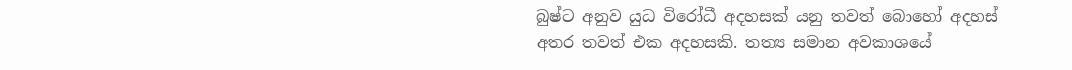බුෂ්ට අනුව යුධ විරෝධී අදහසක් යනු තවත් බොහෝ අදහස් අතර තවත් එක අදහසකි. තත්‍ය සමාන අවකාශයේ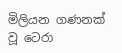මිලියන ගණනක් වූ ටෙරා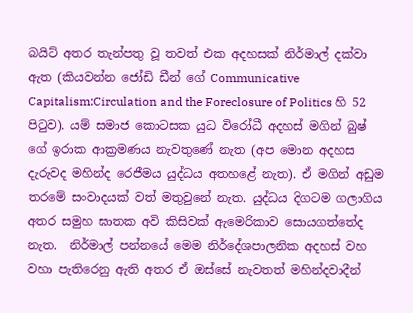බයිට් අතර තැන්පතු වූ තවත් එක අදහසක් නිර්මාල් දක්වා ඇත (කියවන්න ජෝඩි ඩීන් ගේ Communicative Capitalism:Circulation and the Foreclosure of Politics හි 52 පිටුව). යම් සමාජ කොටසක යුධ විරෝධී අදහස් මගින් බුෂ් ගේ ඉරාක ආක්‍රමණය නැවතුණේ නැත (අප මොන අදහස දැරුවද මහින්ද රෙජීමය යුද්ධය අතහළේ නැත). ඒ මගින් අඩුම තරමේ සංවාදයක් වත් මතුවුනේ නැත. යුද්ධය දිගටම ගලාගිය අතර සමුහ ඝාතක අවි කිසිවක් ඇමෙරිකාව සොයගත්තේද නැත.  නිර්මාල් පන්නයේ මෙම නිර්දේශපාලනික අදහස් වහ වහා පැතිරෙනු ඇති අතර ඒ ඔස්සේ නැවතත් මහින්දවාදීන්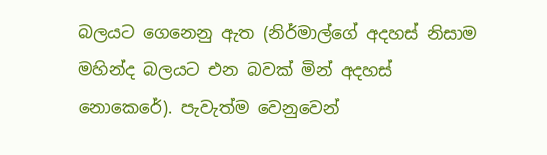බලයට ගෙනෙනු ඇත (නිර්මාල්ගේ අදහස් නිසාම මහින්ද බලයට එන බවක් මින් අදහස් නොකෙරේ). පැවැත්ම වෙනුවෙන්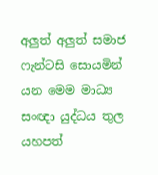අලුත් අලුත් සමාජ ෆැන්ටසි සොයමින් යන මෙම මාධ්‍ය සංඥා යුද්ධය තුල යහපත්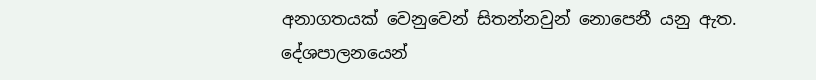අනාගතයක් වෙනුවෙන් සිතන්නවුන් නොපෙනී යනු ඇත. දේශපාලනයෙන්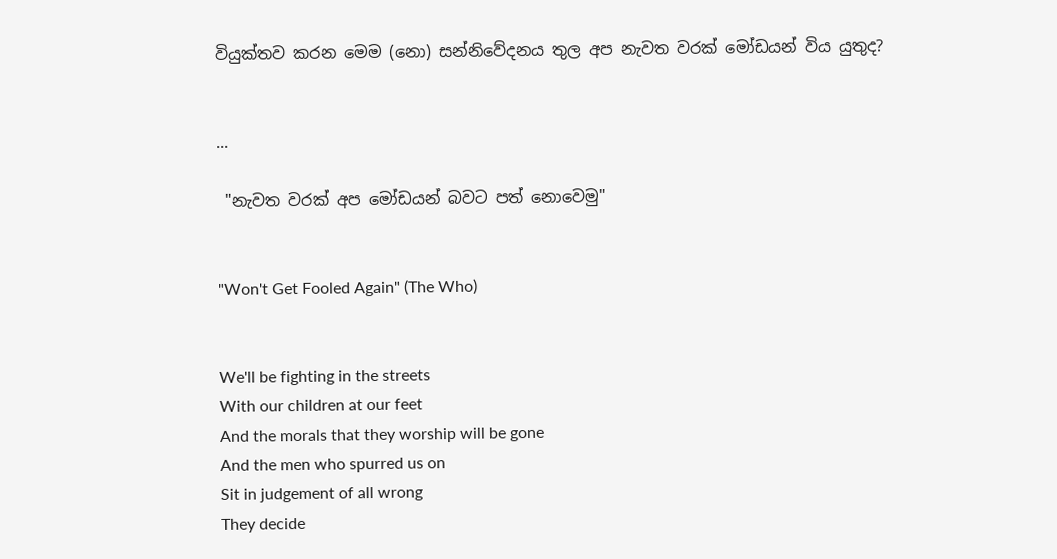වියුක්තව කරන මෙම (නො) සන්නිවේදනය තුල අප නැවත වරක් මෝඩයන් විය යුතුද?


...

 "නැවත වරක් අප මෝඩයන් බවට පත් නොවෙමු"


"Won't Get Fooled Again" (The Who)


We'll be fighting in the streets
With our children at our feet
And the morals that they worship will be gone
And the men who spurred us on
Sit in judgement of all wrong
They decide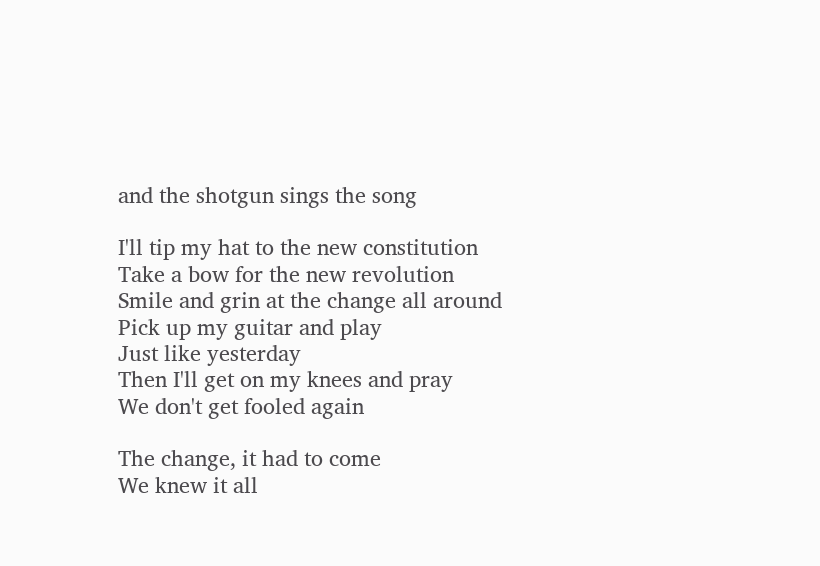and the shotgun sings the song

I'll tip my hat to the new constitution
Take a bow for the new revolution
Smile and grin at the change all around
Pick up my guitar and play
Just like yesterday
Then I'll get on my knees and pray
We don't get fooled again

The change, it had to come
We knew it all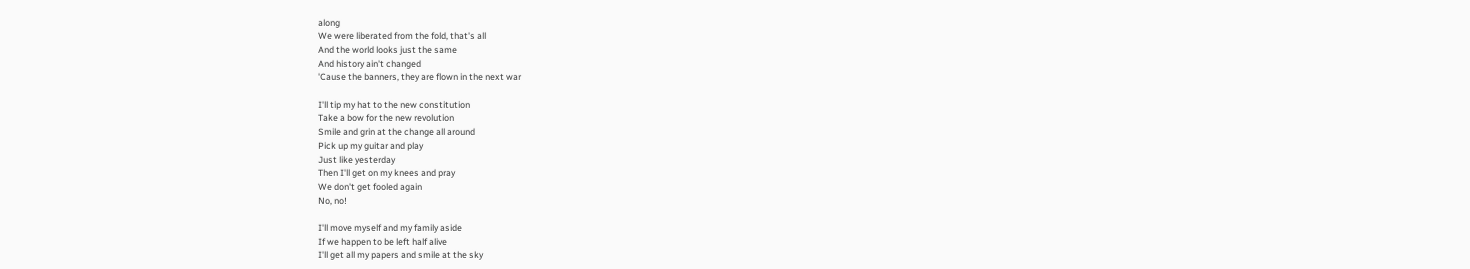along
We were liberated from the fold, that's all
And the world looks just the same
And history ain't changed
'Cause the banners, they are flown in the next war

I'll tip my hat to the new constitution
Take a bow for the new revolution
Smile and grin at the change all around
Pick up my guitar and play
Just like yesterday
Then I'll get on my knees and pray
We don't get fooled again
No, no!

I'll move myself and my family aside
If we happen to be left half alive
I'll get all my papers and smile at the sky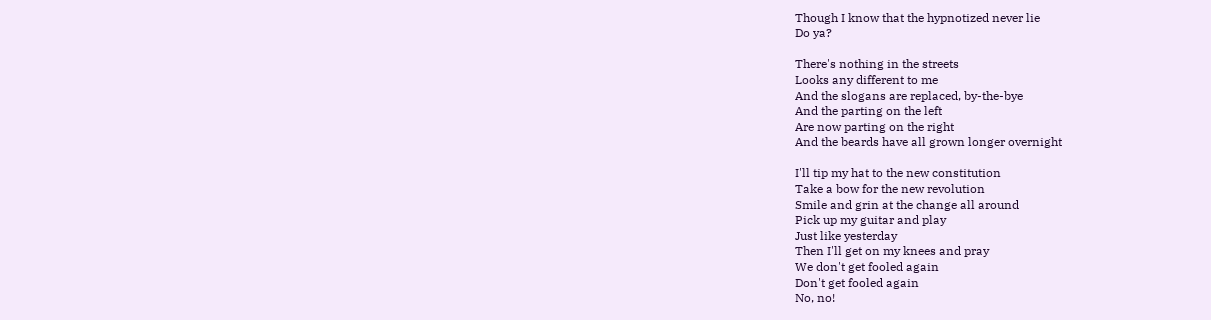Though I know that the hypnotized never lie
Do ya?

There's nothing in the streets
Looks any different to me
And the slogans are replaced, by-the-bye
And the parting on the left
Are now parting on the right
And the beards have all grown longer overnight

I'll tip my hat to the new constitution
Take a bow for the new revolution
Smile and grin at the change all around
Pick up my guitar and play
Just like yesterday
Then I'll get on my knees and pray
We don't get fooled again
Don't get fooled again
No, no!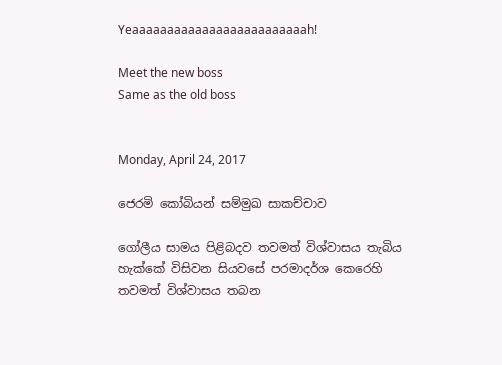Yeaaaaaaaaaaaaaaaaaaaaaaaaah!

Meet the new boss
Same as the old boss


Monday, April 24, 2017

ජෙරමි කෝබියන් සම්මුඛ සාකච්චාව

ගෝලීය සාමය පිළිබදව තවමත් විශ්වාසය තැබිය හැක්කේ විසිවන සියවසේ පරමාදර්ශ කෙරෙහි තවමත් විශ්වාසය තබන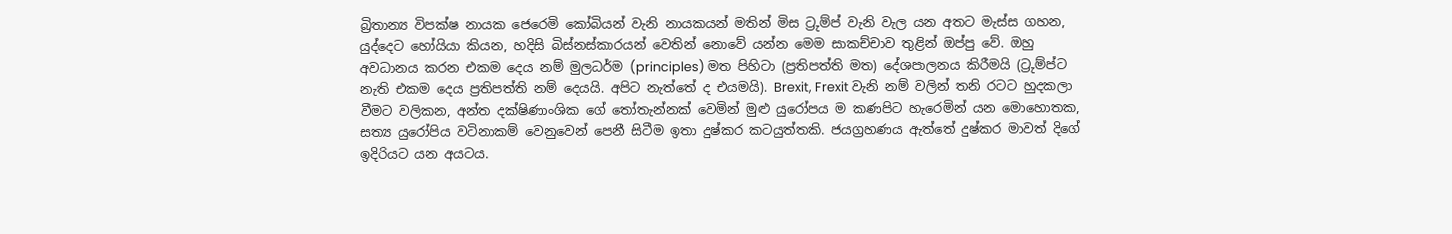බ්‍රිතාන්‍ය විපක්ෂ නායක ජෙරෙමි කෝබියන් වැනි නායකයන් මතින් මිස ට්‍රුම්ප් වැනි වැල යන අතට මැස්ස ගහන, යුද්දෙට හෝයියා කියන, හදිසි බිස්නස්කාරයන් වෙතින් නොවේ යන්න මෙම සාකච්චාව තුළින් ඔප්පු වේ. ඔහු අවධානය කරන එකම දෙය නම් මුලධර්ම (principles) මත පිහිටා (ප්‍රතිපත්ති මත) දේශපාලනය කිරීමයි (ට්‍රුම්ප්ට නැති එකම දෙය ප්‍රතිපත්ති නම් දෙයයි. අපිට නැත්තේ ද එයමයි). Brexit, Frexit වැනි නම් වලින් තනි රටට හුදකලා වීමට වලිකන, අන්ත දක්ෂිණාංශික ගේ තෝතැන්නක් වෙමින් මුළු යුරෝපය ම කණපිට හැරෙමින් යන මොහොතක, සත්‍ය යුරෝපිය වටිනාකම් වෙනුවෙන් පෙනී සිටීම ඉතා දුෂ්කර කටයුත්තකි. ජයග්‍රහණය ඇත්තේ දුෂ්කර මාවත් දිගේ ඉදිරියට යන අයටය.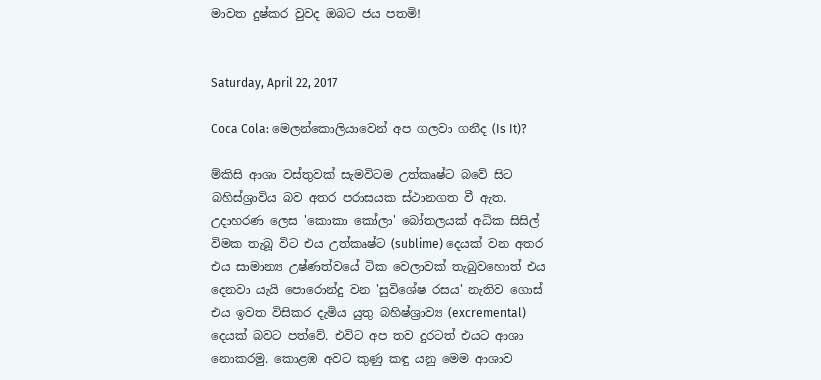මාවත දුෂ්කර වුවද ඔබට ජය පතමි!


Saturday, April 22, 2017

Coca Cola: මෙලන්කොලියාවෙන් අප ගලවා ගනීද (Is It)?

ම්කිසි ආශා වස්තුවක් සැමවිටම උත්කෘෂ්ට බවේ සිට බහිස්ශ්‍රාවිය බව අතර පරාසයක ස්ථානගත වී ඇත. උදාහරණ ලෙස 'කොකා කෝලා' බෝතලයක් අධික සිසිල් විමක තැබූ විට එය උත්කෘෂ්ට (sublime) දෙයක් වන අතර එය සාමාන්‍ය උෂ්ණත්වයේ ටික වෙලාවක් තැබුවහොත් එය දෙනවා යැයි පොරොන්දු වන 'සුවිශේෂ රසය' නැතිව ගොස් එය ඉවත විසිකර දැමිය යුතු බහිෂ්ශ්‍රාව්‍ය (excremental) දෙයක් බවට පත්වේ. එවිට අප තව දුරටත් එයට ආශා නොකරමු. කොළඹ අවට කුණු කඳු යනු මෙම ආශාව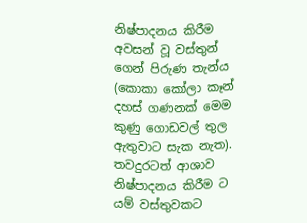නිෂ්පාදනය කිරීම අවසන් වූ වස්තුන් ගෙන් පිරුණ තැන්ය (කොකා කෝලා කෑන් දහස් ගණනක් මෙම කුණු ගොඩවල් තුල ඇතුවාට සැක නැත).  තවදුරටත් ආශාව නිෂ්පාදනය කිරීම ට යම් වස්තුවකට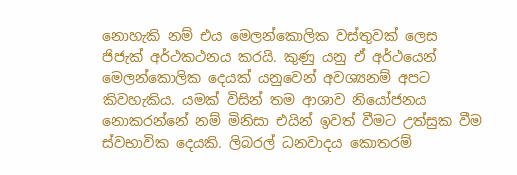නොහැකි නම් එය මෙලන්කොලික වස්තුවක් ලෙස ජිජැක් අර්ථකථනය කරයි. කුණු යනු ඒ අර්ථයෙන් මෙලන්කොලික දෙයක් යනුවෙන් අවශ්‍යනම් අපට කිවහැකිය. යමක් විසින් තම ආශාව නියෝජනය නොකරන්නේ නම් මිනිසා එයින් ඉවත් වීමට උත්සුක වීම ස්වභාවික දෙයකි. ලිබරල් ධනවාදය කොතරම්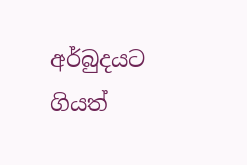අර්බුදයට ගියත්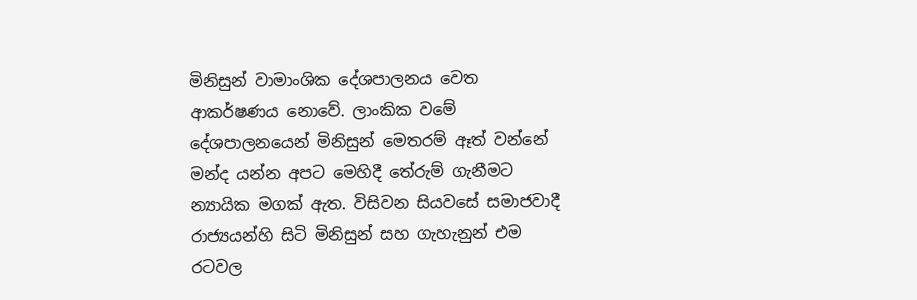මිනිසුන් වාමාංශික දේශපාලනය වෙත ආකර්ෂණය නොවේ. ලාංකික වමේ දේශපාලනයෙන් මිනිසුන් මෙතරම් ඈත් වන්නේ මන්ද යන්න අපට මෙහිදී තේරුම් ගැනීමට න්‍යායික මගක් ඇත. විසිවන සියවසේ සමාජවාදී රාජ්‍යයන්හි සිටි මිනිසුන් සහ ගැහැනුන් එම රටවල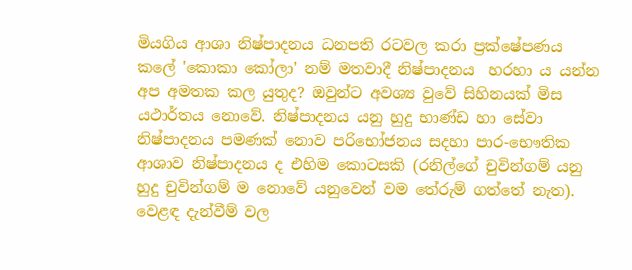මියගිය ආශා නිෂ්පාදනය ධනපති රටවල කරා ප්‍රක්ෂේපණය කලේ 'කොකා කෝලා' නම් මතවාදී නිෂ්පාදනය  හරහා ය යන්න අප අමතක කල යුතුද? ඔවුන්ට අවශ්‍ය වුවේ සිහිනයක් මිස යථාර්තය නොවේ. නිෂ්පාදනය යනු හුදු භාණ්ඩ හා සේවා නිෂ්පාදනය පමණක් නොව පරිභෝජනය සදහා පාර-භෞතික ආශාව නිෂ්පාදනය ද එහිම කොටසකි (රනිල්ගේ චුවින්ගම් යනු හුදු චුවින්ගම් ම නොවේ යනුවෙන් වම තේරුම් ගත්තේ නැත). වෙළඳ දැන්වීම් වල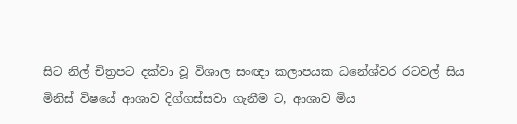සිට නිල් චිත්‍රපට දක්වා වූ විශාල සංඥා කලාපයක ධනේශ්වර රටවල් සිය මිනිස් විෂයේ ආශාව දිග්ගස්සවා ගැනීම ට, ආශාව මිය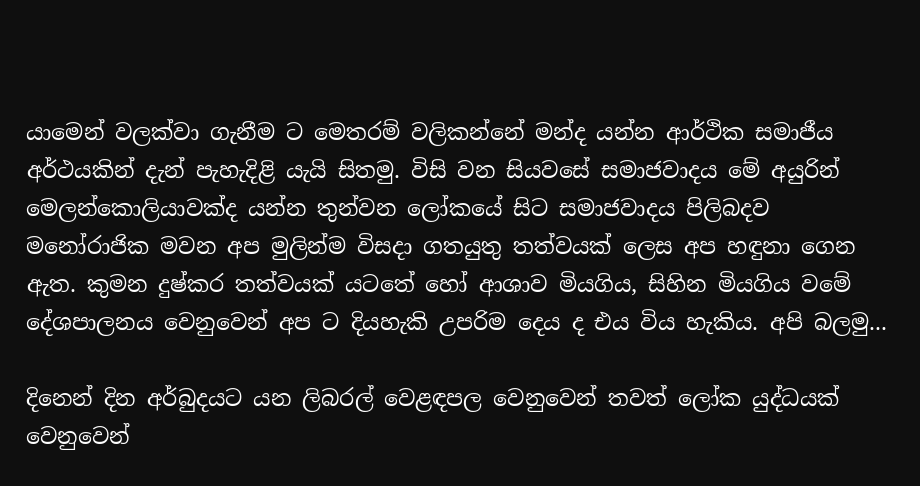යාමෙන් වලක්වා ගැනීම ට මෙතරම් වලිකන්නේ මන්ද යන්න ආර්ථික සමාජීය අර්ථයකින් දැන් පැහැදිළි යැයි සිතමු. විසි වන සියවසේ සමාජවාදය මේ අයුරින් මෙලන්කොලියාවක්ද යන්න තුන්වන ලෝකයේ සිට සමාජවාදය පිලිබදව මනෝරාජික මවන අප මුලින්ම විසදා ගතයුතු තත්වයක් ලෙස අප හඳුනා ගෙන ඇත. කුමන දුෂ්කර තත්වයක් යටතේ හෝ ආශාව මියගිය, සිහින මියගිය වමේ දේශපාලනය වෙනුවෙන් අප ට දියහැකි උපරිම දෙය ද එය විය හැකිය. අපි බලමු...

දිනෙන් දින අර්බුදයට යන ලිබරල් වෙළඳපල වෙනුවෙන් තවත් ලෝක යුද්ධයක් වෙනුවෙන්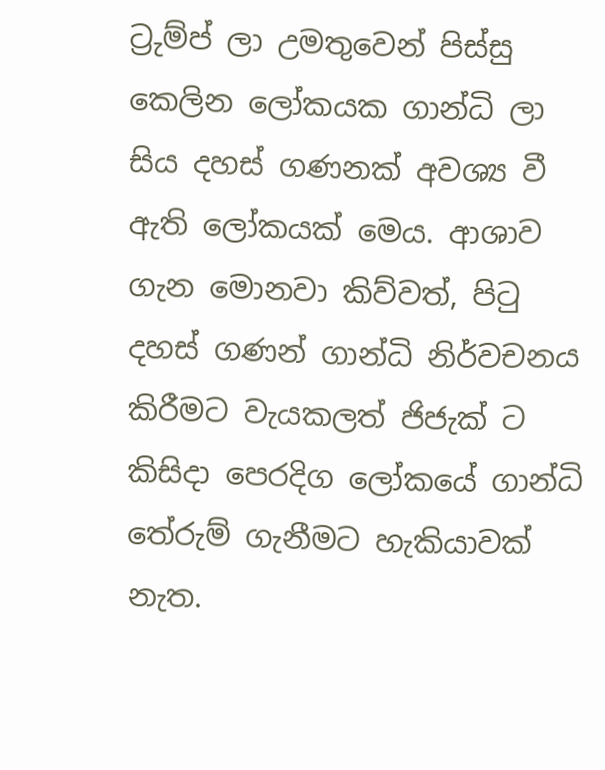ට්‍රුම්ප් ලා උමතුවෙන් පිස්සු කෙලින ලෝකයක ගාන්ධි ලා සිය දහස් ගණනක් අවශ්‍ය වී ඇති ලෝකයක් මෙය. ආශාව ගැන මොනවා කිව්වත්, පිටු දහස් ගණන් ගාන්ධි නිර්වචනය කිරීමට වැයකලත් ජිජැක් ට කිසිදා පෙරදිග ලෝකයේ ගාන්ධි තේරුම් ගැනීමට හැකියාවක් නැත.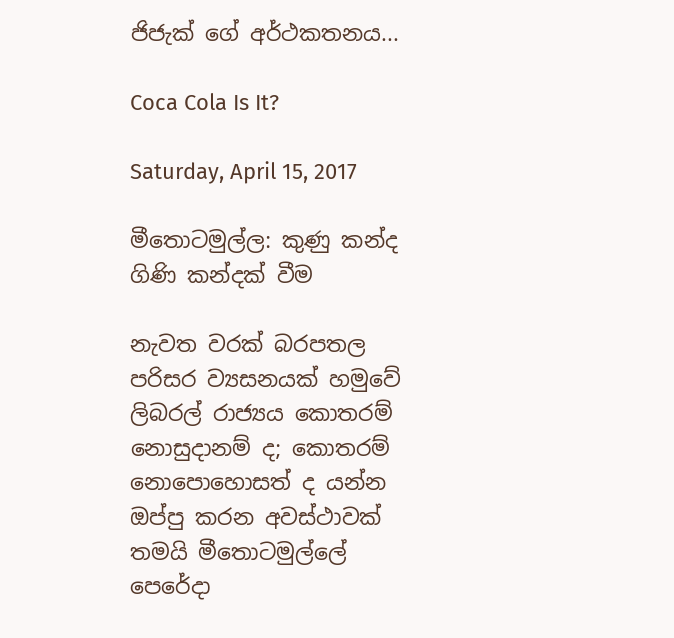ජිජැක් ගේ අර්ථකතනය...

Coca Cola Is It?

Saturday, April 15, 2017

මීතොටමුල්ල: කුණු කන්ද ගිණි කන්දක් වීම

නැවත වරක් බරපතල පරිසර ව්‍යසනයක් හමුවේ ලිබරල් රාජ්‍යය කොතරම් නොසුදානම් ද; කොතරම් නොපොහොසත් ද යන්න ඔප්පු කරන අවස්ථාවක් තමයි මීතොටමුල්ලේ පෙරේදා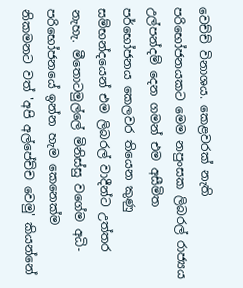වෙච්ච් විනාශය. කෙළවරක් නැති පරිභෝජනයකට මෙම නපුංසක ලිබරල් රාජ්‍යය උල්පන්දම් දෙන ගමන් එම අසීමිත පර්භෝජනය කෙලවර තියෙන කුණු සම්භන්දයෙන් එම ලිබරල් වාදීන්ට උත්තර නැහැ. මීතොටමුල්ලේ මිනිස්සු වගේම අධි-පරිභෝජනයේ ඉන්න හැම කෙනෙක්ම නිකමනට වත් 'අපි අල්පේච්ච වෙමු' කියන්නේ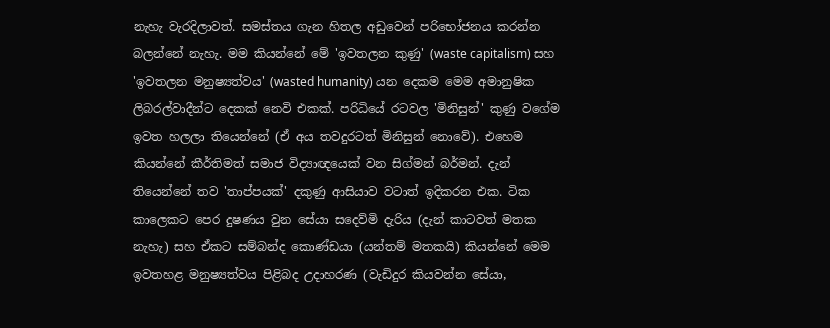නැහැ වැරදිලාවත්. සමස්තය ගැන හිතල අඩුවෙන් පරිභෝජනය කරන්න බලන්නේ නැහැ. මම කියන්නේ මේ 'ඉවතලන කුණු' (waste capitalism) සහ 'ඉවතලන මනුෂ්‍යත්වය' (wasted humanity) යන දෙකම මෙම අමානුෂික ලිබරල්වාදීන්ට දෙකක් නෙවි එකක්. පරිධියේ රටවල 'මිනිසුන්' කුණු වගේම ඉවත හලලා තියෙන්නේ (ඒ අය තවදුරටත් මිනිසුන් නොවේ). එහෙම කියන්නේ කීර්තිමත් සමාජ විද්‍යාඥයෙක් වන සිග්මන් බර්මන්. දැන් තියෙන්නේ තව 'තාප්පයක්' දකුණු ආසියාව වටාත් ඉදිකරන එක. ටික කාලෙකට පෙර දුෂණය වුන සේයා සදෙව්මි දැරිය (දැන් කාටවත් මතක නැහැ) සහ ඒකට සම්බන්ද කොණ්ඩයා (යන්තම් මතකයි) කියන්නේ මෙම ඉවතහළ මනුෂ්‍යත්වය පිළිබද උදාහරණ (වැඩිදුර කියවන්න සේයා,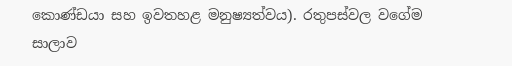කොණ්ඩයා සහ ඉවතහළ මනුෂ්‍යත්වය). රතුපස්වල වගේම සාලාව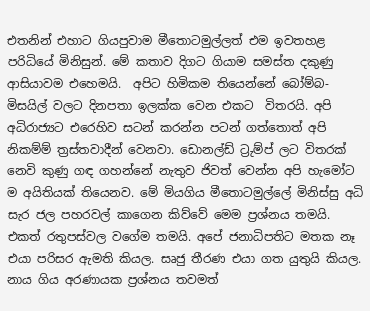එතනින් එහාට ගියපුවාම මීතොටමුල්ලත් එම ඉවතහළ පරිධියේ මිනිසුන්. මේ කතාව දිගට ගියාම සමස්ත දකුණු ආසියාවම එහෙමයි.  අපිට හිමිකම තියෙන්නේ බෝම්බ- මිසයිල් වලට දිනපතා ඉලක්ක වෙන එකට  විතරයි. අපි අධිරාජ්‍යට එරෙහිව සටන් කරන්න පටන් ගත්තොත් අපි නිකම්ම් ත්‍රස්තවාදීන් වෙනවා. ඩොනල්ඩ් ට්‍රුම්ප් ලට විතරක් නෙවි කුණු ගඳ ගහන්නේ නැතුව ජිවත් වෙන්න අපි හැමෝට ම අයිතියක් තියෙනව. මේ මියගිය මීතොටමුල්ලේ මිනිස්සු අධි සැර ජල පහරවල් කාගෙන කිව්වේ මෙම ප්‍රශ්නය තමයි. එකත් රතුපස්වල වගේම තමයි. අපේ ජනාධිපතිට මතක නෑ එයා පරිසර ඇමති කියල. සෘජු තීරණ එයා ගත යුතුයි කියල.  නාය ගිය අරණායක ප්‍රශ්නය තවමත්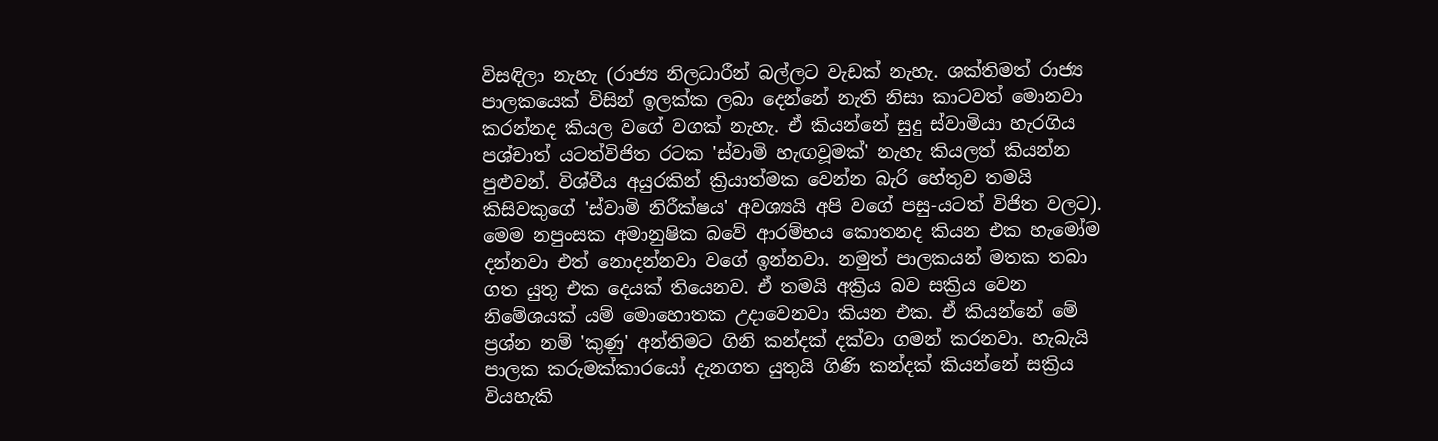විසඳිලා නැහැ (රාජ්‍ය නිලධාරීන් බල්ලට වැඩක් නැහැ. ශක්තිමත් රාජ්‍ය පාලකයෙක් විසින් ඉලක්ක ලබා දෙන්නේ නැති නිසා කාටවත් මොනවා කරන්නද කියල වගේ වගක් නැහැ. ඒ කියන්නේ සුදු ස්වාමියා හැරගිය පශ්චාත් යටත්විජිත රටක 'ස්වාමි හැඟවූමක්' නැහැ කියලත් කියන්න පුළුවන්. විශ්වීය අයුරකින් ක්‍රියාත්මක වෙන්න බැරි හේතුව තමයි කිසිවකුගේ 'ස්වාමි නිරීක්ෂය' අවශ්‍යයි අපි වගේ පසු-යටත් විජිත වලට). මෙම නපුංසක අමානුෂික බවේ ආරම්භය කොතනද කියන එක හැමෝම දන්නවා එත් නොදන්නවා වගේ ඉන්නවා. නමුත් පාලකයන් මතක තබා ගත යුතු එක දෙයක් තියෙනව. ඒ තමයි අක්‍රිය බව සක්‍රිය වෙන නිමේශයක් යම් මොහොතක උදාවෙනවා කියන එක. ඒ කියන්නේ මේ ප්‍රශ්න නම් 'කුණු' අන්තිමට ගිනි කන්දක් දක්වා ගමන් කරනවා. හැබැයි පාලක කරුමක්කාරයෝ දැනගත යුතුයි ගිණි කන්දක් කියන්නේ සක්‍රිය වියහැකි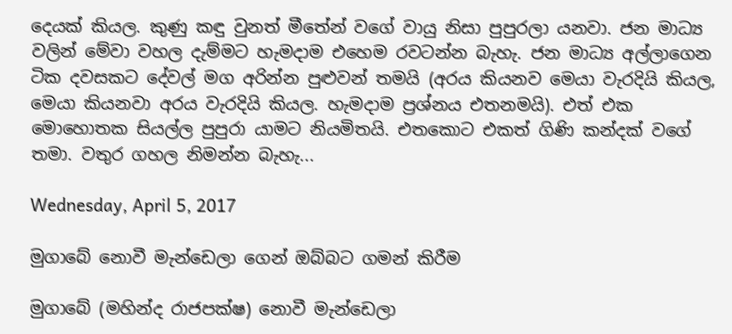දෙයක් කියල. කුණු කඳු වුනත් මීතේන් වගේ වායු නිසා පුපුරලා යනවා. ජන මාධ්‍ය වලින් මේවා වහල දැම්මට හැමදාම එහෙම රවටන්න බැහැ. ජන මාධ්‍ය අල්ලාගෙන ටික දවසකට දේවල් මග අරින්න පුළුවන් තමයි (අරය කියනව මෙයා වැරදියි කියල, මෙයා කියනවා අරය වැරදියි කියල. හැමදාම ප්‍රශ්නය එතනමයි). එත් එක මොහොතක සියල්ල පුපුරා යාමට නියමිතයි. එතකොට එකත් ගිණි කන්දක් වගේ තමා. වතුර ගහල නිමන්න බැහැ...

Wednesday, April 5, 2017

මුගාබේ නොවී මැන්ඩෙලා ගෙන් ඔබ්බට ගමන් කිරීම

මුගාබේ (මහින්ද රාජපක්ෂ) නොවී මැන්ඩෙලා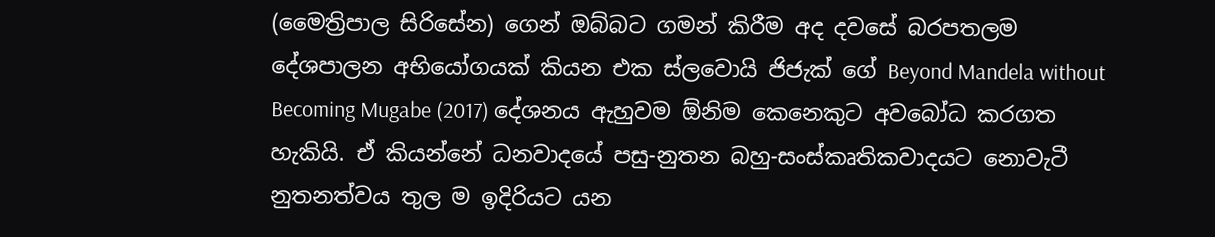(මෛත්‍රිපාල සිරිසේන) ගෙන් ඔබ්බට ගමන් කිරීම අද දවසේ බරපතලම දේශපාලන අභියෝගයක් කියන එක ස්ලවොයි ජිජැක් ගේ Beyond Mandela without Becoming Mugabe (2017) දේශනය ඇහුවම ඕනිම කෙනෙකුට අවබෝධ කරගත හැකියි. ඒ කියන්නේ ධනවාදයේ පසු-නුතන බහු-සංස්කෘතිකවාදයට නොවැටී නුතනත්වය තුල ම ඉදිරියට යන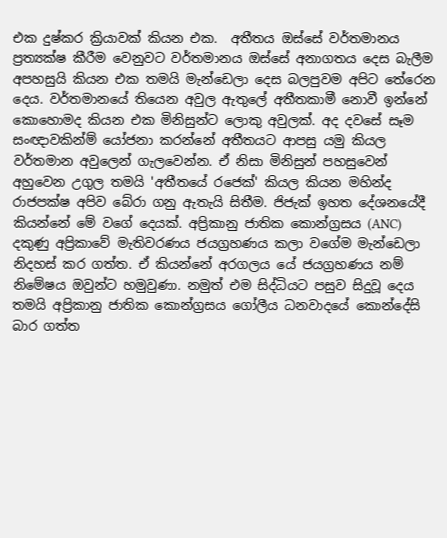එක දුෂ්කර ක්‍රියාවක් කියන එක.  අතීතය ඔස්සේ වර්තමානය ප්‍රත්‍යක්ෂ කීරීම වෙනුවට වර්තමානය ඔස්සේ අනාගතය දෙස බැලීම අපහසුයි කියන එක තමයි මැන්ඩෙලා දෙස බලපුවම අපිට තේරෙන දෙය. වර්තමානයේ තියෙන අවුල ඇතුලේ අතීතකාමී නොවී ඉන්නේ කොහොමද කියන එක මිනිසුන්ට ලොකු අවුලක්. අද දවසේ සෑම සංඥාවකින්ම් යෝජනා කරන්නේ අතීතයට ආපසු යමු කියල වර්තමාන අවුලෙන් ගැලවෙන්න. ඒ නිසා මිනිසුන් පහසුවෙන් අහුවෙන උගුල තමයි 'අතීතයේ රජෙක්' කියල කියන මහින්ද රාජපක්ෂ අපිව බේරා ගනු ඇතැයි සිතීම. ජිජැක් ඉහත දේශනයේදී කියන්නේ මේ වගේ දෙයක්. අප්‍රිකානු ජාතික කොන්ග්‍රසය (ANC) දකුණු අප්‍රිකාවේ මැතිවරණය ජයග්‍රහණය කලා වගේම මැන්ඩෙලා නිදහස් කර ගත්ත. ඒ කියන්නේ අරගලය යේ ජයග්‍රහණය නම් නිමේෂය ඔවුන්ට හමුවුණා. නමුත් එම සිද්ධියට පසුව සිදුවූ දෙය තමයි අප්‍රිකානු ජාතික කොන්ග්‍රසය ගෝලීය ධනවාදයේ කොන්දේසි බාර ගත්ත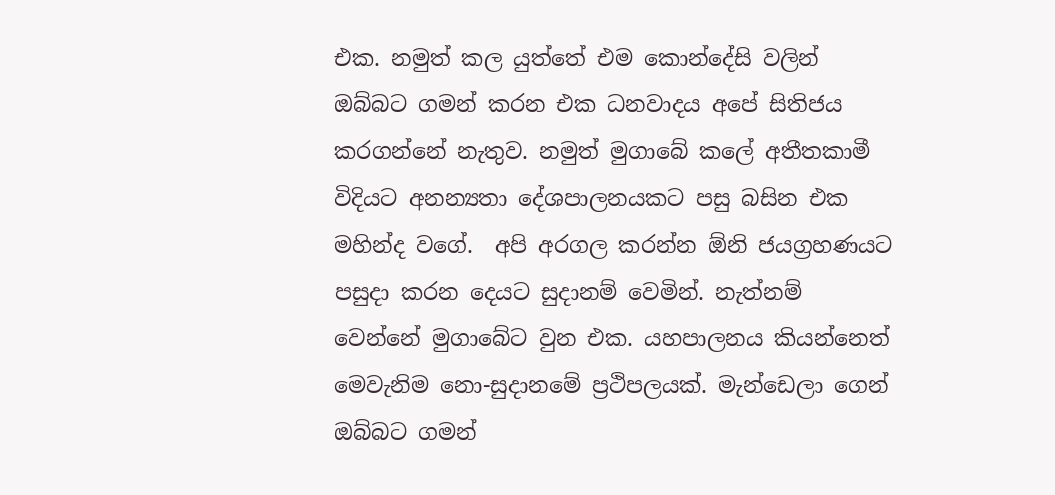එක. නමුත් කල යුත්තේ එම කොන්දේසි වලින් ඔබ්බට ගමන් කරන එක ධනවාදය අපේ සිතිජය කරගන්නේ නැතුව. නමුත් මුගාබේ කලේ අතීතකාමී විදියට අනන්‍යතා දේශපාලනයකට පසු බසින එක මහින්ද වගේ.  අපි අරගල කරන්න ඕනි ජයග්‍රහණයට පසුදා කරන දෙයට සුදානම් වෙමින්. නැත්නම් වෙන්නේ මුගාබේට වුන එක. යහපාලනය කියන්නෙත් මෙවැනිම නො-සුදානමේ ප්‍රථිපලයක්. මැන්ඩෙලා ගෙන් ඔබ්බට ගමන්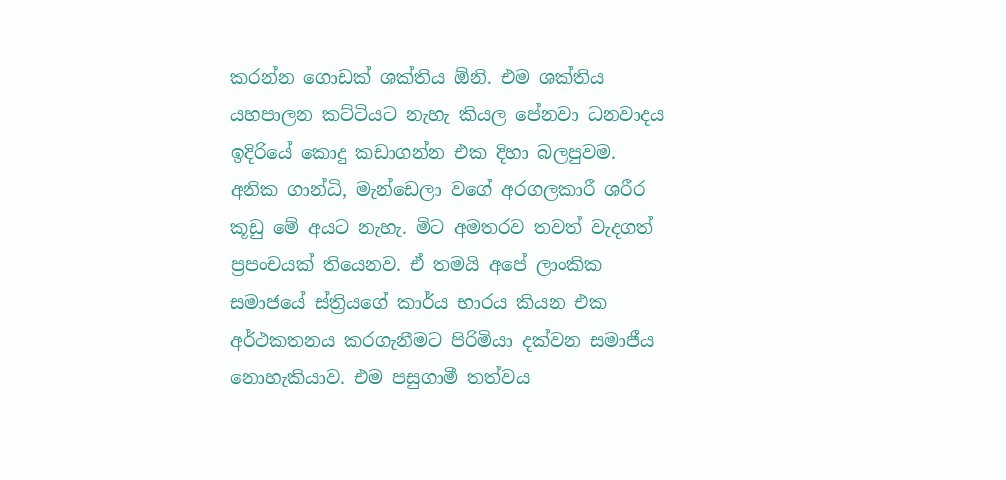කරන්න ගොඩක් ශක්තිය ඕනි. එම ශක්තිය යහපාලන කට්ටියට නැහැ කියල පේනවා ධනවාදය ඉදිරියේ කොදු කඩාගන්න එක දිහා බලපුවම.  අනික ගාන්ධි, මැන්ඩෙලා වගේ අරගලකාරී ශරීර කූඩු මේ අයට නැහැ. මිට අමතරව තවත් වැදගත් ප්‍රපංචයක් තියෙනව. ඒ තමයි අපේ ලාංකික සමාජයේ ස්ත්‍රියගේ කාර්ය භාරය කියන එක අර්ථකතනය කරගැනීමට පිරිමියා දක්වන සමාජීය නොහැකියාව. එම පසුගාමී තත්වය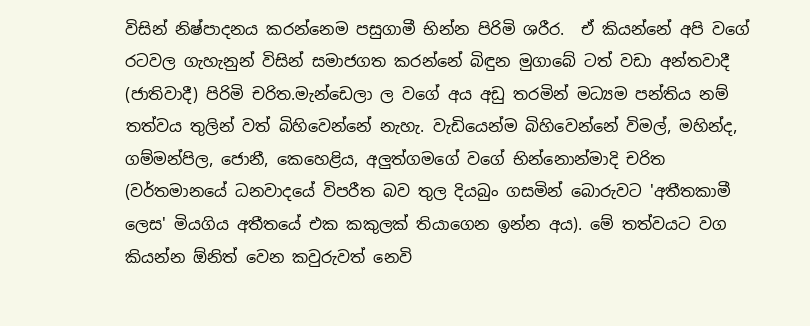විසින් නිෂ්පාදනය කරන්නෙම පසුගාමී භින්න පිරිමි ශරීර.  ඒ කියන්නේ අපි වගේ රටවල ගැහැනුන් විසින් සමාජගත කරන්නේ බිඳුන මුගාබේ ටත් වඩා අන්තවාදී (ජාතිවාදී) පිරිමි චරිත.මැන්ඩෙලා ල වගේ අය අඩු තරමින් මධ්‍යම පන්තිය නම් තත්වය තුලින් වත් බිහිවෙන්නේ නැහැ. වැඩියෙන්ම බිහිවෙන්නේ විමල්, මහින්ද, ගම්මන්පිල, ජොනී, කෙහෙළිය, අලුත්ගමගේ වගේ භින්නොන්මාදි චරිත (වර්තමානයේ ධනවාදයේ විපරීත බව තුල දියබුං ගසමින් බොරුවට 'අතීතකාමී ලෙස' මියගිය අතීතයේ එක කකුලක් තියාගෙන ඉන්න අය). මේ තත්වයට වග කියන්න ඕනිත් වෙන කවුරුවත් නෙවි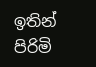ඉතින් පිරිමි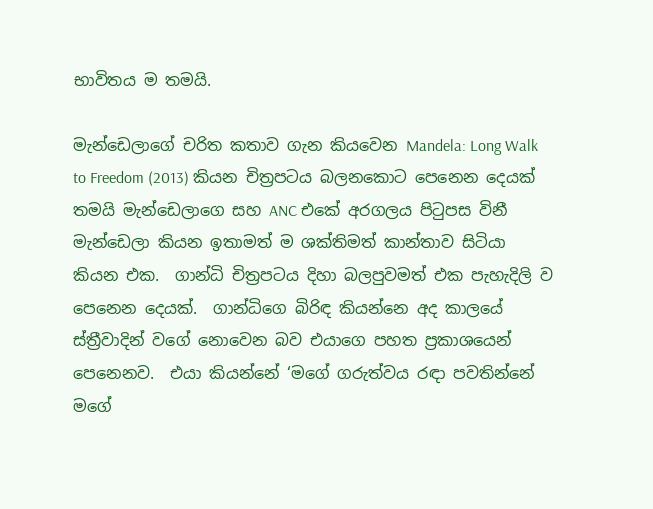භාවිතය ම තමයි.

මැන්ඩෙලාගේ චරිත කතාව ගැන කියවෙන Mandela: Long Walk to Freedom (2013) කියන චිත්‍රපටය බලනකොට පෙනෙන දෙයක් තමයි මැන්ඩෙලාගෙ සහ ANC එකේ අරගලය පිටුපස විනී මැන්ඩෙලා කියන ඉතාමත් ම ශක්තිමත් කාන්තාව සිටියා කියන එක.  ගාන්ධි චිත්‍රපටය දිහා බලපුවමත් එක පැහැදිලි ව පෙනෙන දෙයක්.  ගාන්ධිගෙ බිරිඳ කියන්නෙ අද කාලයේ ස්ත්‍රීවාදින් වගේ නොවෙන බව එයාගෙ පහත ප්‍රකාශයෙන් පෙනෙනව.  එයා කියන්නේ ‘මගේ ගරුත්වය රඳා පවතින්නේ මගේ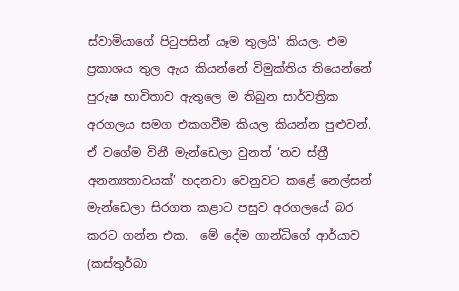ස්වාමියාගේ පිටුපසින් යෑම තුලයි' කියල. එම ප්‍රකාශය තුල ඇය කියන්නේ විමුක්තිය තියෙන්නේ පුරුෂ භාවිතාව ඇතුලෙ ම තිබුන සාර්වත්‍රික අරගලය සමග එකගවීම කියල කියන්න පුළුවන්.  ඒ වගේම විනී මැන්ඩෙලා වුනත් ‘නව ස්ත්‍රී අනන්‍යතාවයක්’ හදනවා වෙනුවට කළේ නෙල්සන් මැන්ඩෙලා සිරගත කළාට පසුව අරගලයේ බර කරට ගන්න එක.  මේ දේම ගාන්ධිගේ ආර්යාව (කස්තුර්බා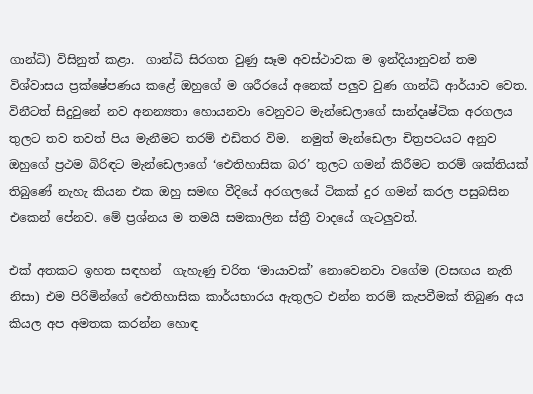ගාන්ධි) විසිනුත් කළා.  ගාන්ධි සිරගත වුණු සෑම අවස්ථාවක ම ඉන්දියානුවන් තම විශ්වාසය ප්‍රක්ෂේපණය කළේ ඔහුගේ ම ශරීරයේ අනෙක් පලුව වුණ ගාන්ධි ආර්යාව වෙත.  විනීටත් සිදුවුනේ නව අනන්‍යතා හොයනවා වෙනුවට මැන්ඩෙලාගේ සාන්දෘෂ්ටික අරගලය තුලට තව තවත් පිය මැනීමට තරම් එඩිතර විම.  නමුත් මැන්ඩෙලා චිත්‍රපටයට අනුව ඔහුගේ ප්‍රථම බිරිඳට මැන්ඩෙලාගේ ‘ඓතිහාසික බර’ තුලට ගමන් කිරීමට තරම් ශක්තියක් තිබුණේ නැහැ කියන එක ඔහු සමඟ වීදියේ අරගලයේ ටිකක් දුර ගමන් කරල පසුබසින එකෙන් පේනව. මේ ප්‍රශ්නය ම තමයි සමකාලින ස්ත්‍රී වාදයේ ගැටලුවත්.

එක් අතකට ඉහත සඳහන්  ගැහැණු චරිත ‘මායාවක්’ නොවෙනවා වගේම (වසඟය නැති නිසා) එම පිරිමින්ගේ ඓතිහාසික කාර්යභාරය ඇතුලට එන්න තරම් කැපවීමක් තිබුණ අය කියල අප අමතක කරන්න හොඳ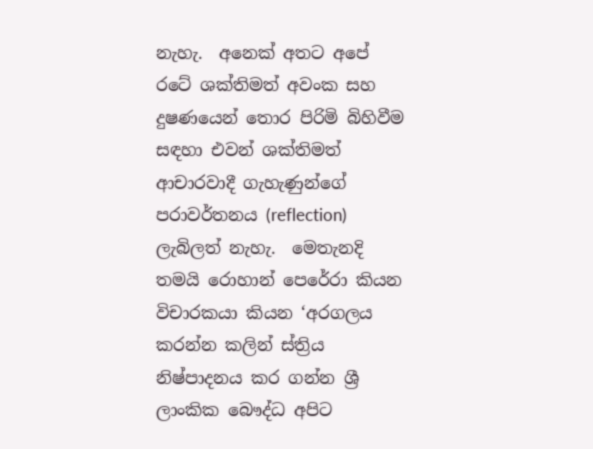නැහැ.  අනෙක් අතට අපේ රටේ ශක්තිමත් අවංක සහ දුෂණයෙන් තොර පිරිමි බිහිවීම සඳහා එවන් ශක්තිමත් ආචාරවාදී ගැහැණුන්ගේ පරාවර්තනය (reflection) ලැබිලත් නැහැ.  මෙතැනදි තමයි රොහාන් පෙරේරා කියන විචාරකයා කියන ‘අරගලය කරන්න කලින් ස්ත්‍රිය නිෂ්පාදනය කර ගන්න ශ්‍රී ලාංකික බෞද්ධ අපිට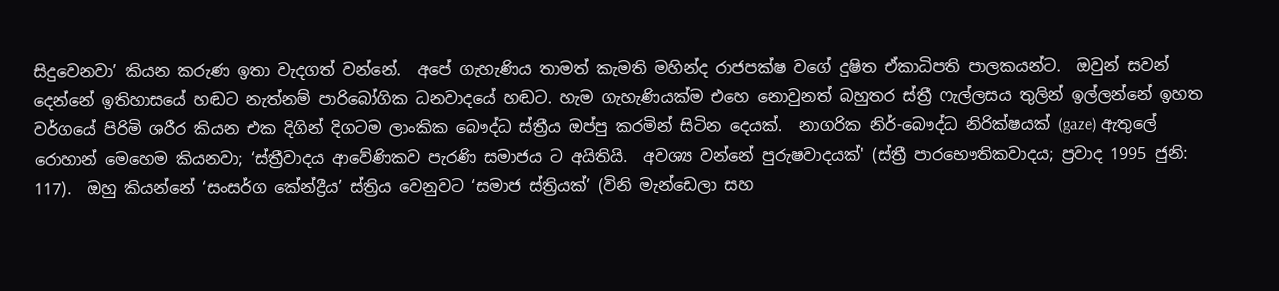සිදුවෙනවා’ කියන කරුණ ඉතා වැදගත් වන්නේ.  අපේ ගැහැණිය තාමත් කැමති මහින්ද රාජපක්ෂ වගේ දුෂිත ඒකාධිපති පාලකයන්ට.  ඔවුන් සවන් දෙන්නේ ඉතිහාසයේ හඬට නැත්නම් පාරිබෝගික ධනවාදයේ හඬට. හැම ගැහැණියක්ම එහෙ නොවුනත් බහුතර ස්ත්‍රී ෆැල්ලසය තුලින් ඉල්ලන්නේ ඉහත වර්ගයේ පිරිමි ශරීර කියන එක දිගින් දිගටම ලාංකික බෞද්ධ ස්ත්‍රීය ඔප්පු කරමින් සිටින දෙයක්.  නාගරික නිර්-බෞද්ධ නිරික්ෂයක් (gaze) ඇතුලේ රොහාන් මෙහෙම කියනවා; ‘ස්ත්‍රීවාදය ආවේණිකව පැරණි සමාජය ට අයිතියි.  අවශ්‍ය වන්නේ පුරුෂවාදයක්' (ස්ත්‍රී පාරභෞතිකවාදය; ප්‍රවාද 1995 ජුනි: 117).  ඔහු කියන්නේ ‘සංසර්ග කේන්ද්‍රීය’ ස්ත්‍රිය වෙනුවට ‘සමාජ ස්ත්‍රියක්’ (විනි මැන්ඩෙලා සහ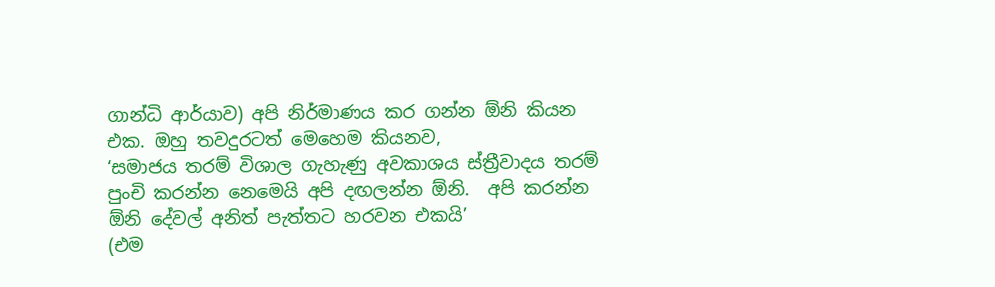ගාන්ධි ආර්යාව) අපි නිර්මාණය කර ගන්න ඕනි කියන එක. ඔහු තවදුරටත් මෙහෙම කියනව,
‘සමාජය තරම් විශාල ගැහැණු අවකාශය ස්ත්‍රීවාදය තරම් පුංචි කරන්න නෙමෙයි අපි දඟලන්න ඕනි.  අපි කරන්න ඕනි දේවල් අනිත් පැත්තට හරවන එකයි’
(එම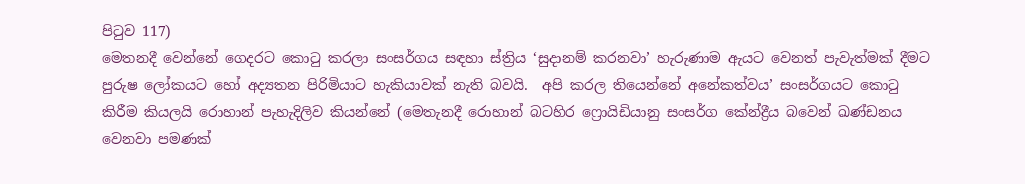පිටුව 117)
මෙතනදී වෙන්නේ ගෙදරට කොටු කරලා සංසර්ගය සඳහා ස්ත්‍රිය ‘සුදානම් කරනවා’ හැරුණාම ඇයට වෙනත් පැවැත්මක් දීමට පුරුෂ ලෝකයට හෝ අද්‍යතන පිරිමියාට හැකියාවක් නැති බවයි.  අපි කරල තියෙන්නේ අනේකත්වය’ සංසර්ගයට කොටු කිරීම කියලයි රොහාන් පැහැදිලිව කියන්නේ (මෙතැනදී රොහාන් බටහිර ෆ්‍රොයිඩියානු සංසර්ග කේන්ද්‍රීය බවෙන් ඛණ්ඩනය වෙනවා පමණක්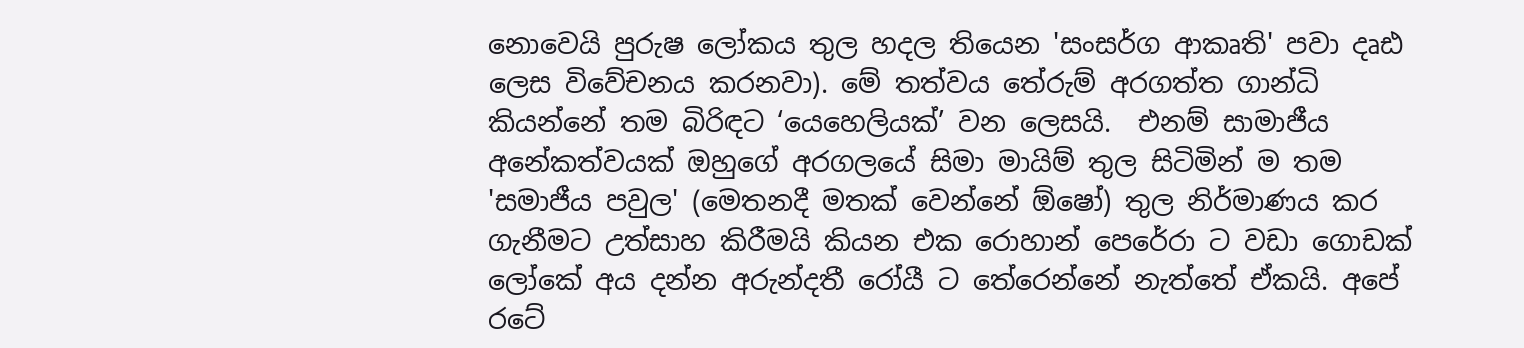නොවෙයි පුරුෂ ලෝකය තුල හදල තියෙන 'සංසර්ග ආකෘති' පවා දෘඪ ලෙස විවේචනය කරනවා). මේ තත්වය තේරුම් අරගත්ත ගාන්ධි කියන්නේ තම බිරිඳට ‘යෙහෙලියක්’ වන ලෙසයි.  එනම් සාමාජීය අනේකත්වයක් ඔහුගේ අරගලයේ සිමා මායිම් තුල සිටිමින් ම තම 'සමාජීය පවුල' (මෙතනදී මතක් වෙන්නේ ඕෂෝ) තුල නිර්මාණය කර ගැනීමට උත්සාහ කිරීමයි කියන එක රොහාන් පෙරේරා ට වඩා ගොඩක් ලෝකේ අය දන්න අරුන්දතී රෝයී ට තේරෙන්නේ නැත්තේ ඒකයි. අපේ රටේ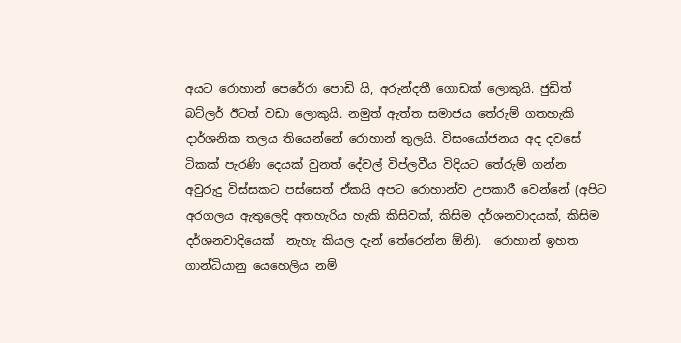අයට රොහාන් පෙරේරා පොඩි යි, අරුන්දතී ගොඩක් ලොකුයි. ජුඩිත් බට්ලර් ඊටත් වඩා ලොකුයි. නමුත් ඇත්ත සමාජය තේරුම් ගතහැකි දාර්ශනික තලය තියෙන්නේ රොහාන් තුලයි. විසංයෝජනය අද දවසේ ටිකක් පැරණි දෙයක් වුනත් දේවල් විප්ලවීය විදියට තේරුම් ගන්න අවුරුදු විස්සකට පස්සෙත් ඒකයි අපට රොහාන්ව උපකාරී වෙන්නේ (අපිට අරගලය ඇතුලෙදි අතහැරිය හැකි කිසිවක්, කිසිම දර්ශනවාදයක්, කිසිම දර්ශනවාදියෙක්  නැහැ කියල දැන් තේරෙන්න ඕනි).  රොහාන් ඉහත ගාන්ධියානු යෙහෙලිය නම්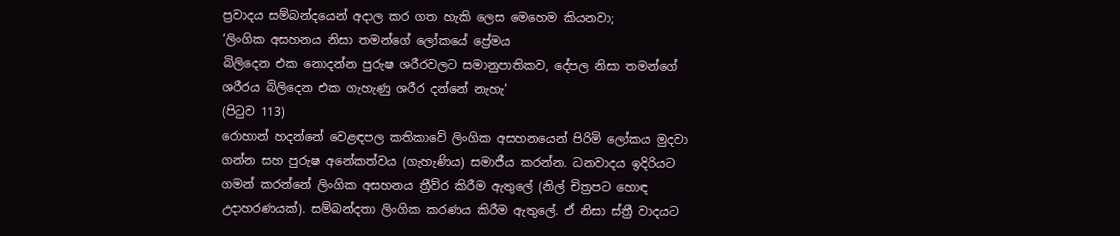ප්‍රවාදය සම්බන්දයෙන් අදාල කර ගත හැකි ලෙස මෙහෙම කියනවා;
‘ලිංගික අසහනය නිසා තමන්ගේ ලෝකයේ ප්‍රේමය
බිලිදෙන එක නොදන්න පුරුෂ ශරීරවලට සමානුපාතිකව, දේපල නිසා තමන්ගේ ශරීරය බිලිදෙන එක ගැහැණු ශරීර දන්නේ නැහැ’
(පිටුව 113)
රොහාන් හදන්නේ වෙළඳපල කතිකාවේ ලිංගික අසහනයෙන් පිරිමි ලෝකය මුදවා ගන්න සහ පුරුෂ අනේකත්වය (ගැහැණිය) සමාජීය කරන්න. ධනවාදය ඉදිරියට ගමන් කරන්නේ ලිංගික අසහනය ත්‍රීව්ර කිරීම ඇතුලේ (නිල් චිත්‍රපට හොඳ උදාහරණයක්). සම්බන්දතා ලිංගික කරණය කිරීම ඇතුලේ. ඒ නිසා ස්ත්‍රී වාදයට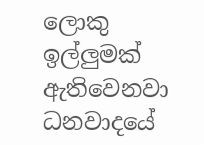ලොකු ඉල්ලුමක් ඇතිවෙනවා ධනවාදයේ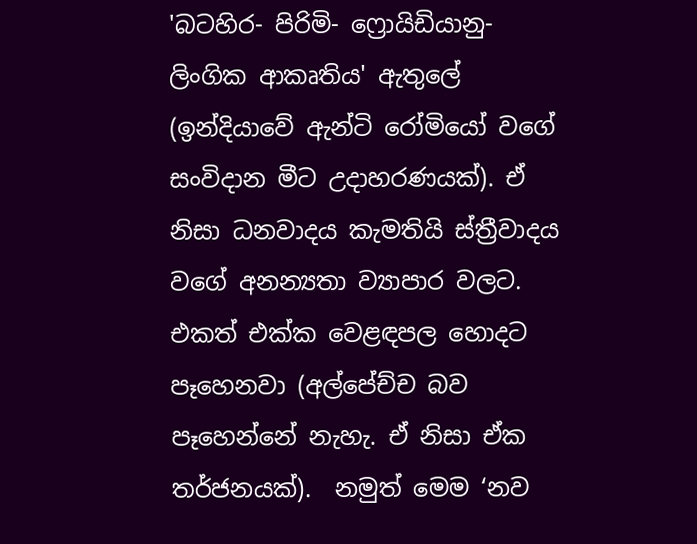'බටහිර- පිරිමි- ෆ්‍රොයිඩියානු- ලිංගික ආකෘතිය' ඇතුලේ (ඉන්දියාවේ ඇන්ටි රෝමියෝ වගේ සංවිදාන මීට උදාහරණයක්). ඒ නිසා ධනවාදය කැමතියි ස්ත්‍රීවාදය වගේ අනන්‍යතා ව්‍යාපාර වලට. එකත් එක්ක වෙළඳපල හොදට පෑහෙනවා (අල්පේච්ච බව පෑහෙන්නේ නැහැ. ඒ නිසා ඒක තර්ජනයක්).  නමුත් මෙම ‘නව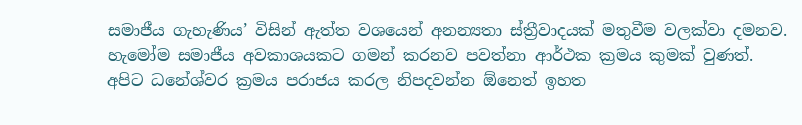සමාජීය ගැහැණිය’ විසින් ඇත්ත වශයෙන් අනන්‍යතා ස්ත්‍රීවාදයක් මතුවීම වලක්වා දමනව. හැමෝම සමාජීය අවකාශයකට ගමන් කරනව පවත්නා ආර්ථක ක්‍රමය කුමක් වුණත්.  අපිට ධනේශ්වර ක්‍රමය පරාජය කරල නිපදවන්න ඕනෙත් ඉහත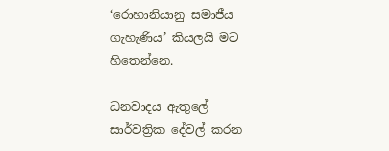‘රොහානියානු සමාජීය ගැහැණිය’ කියලයි මට හිතෙන්නෙ.

ධනවාදය ඇතුලේ සාර්වත්‍රික දේවල් කරන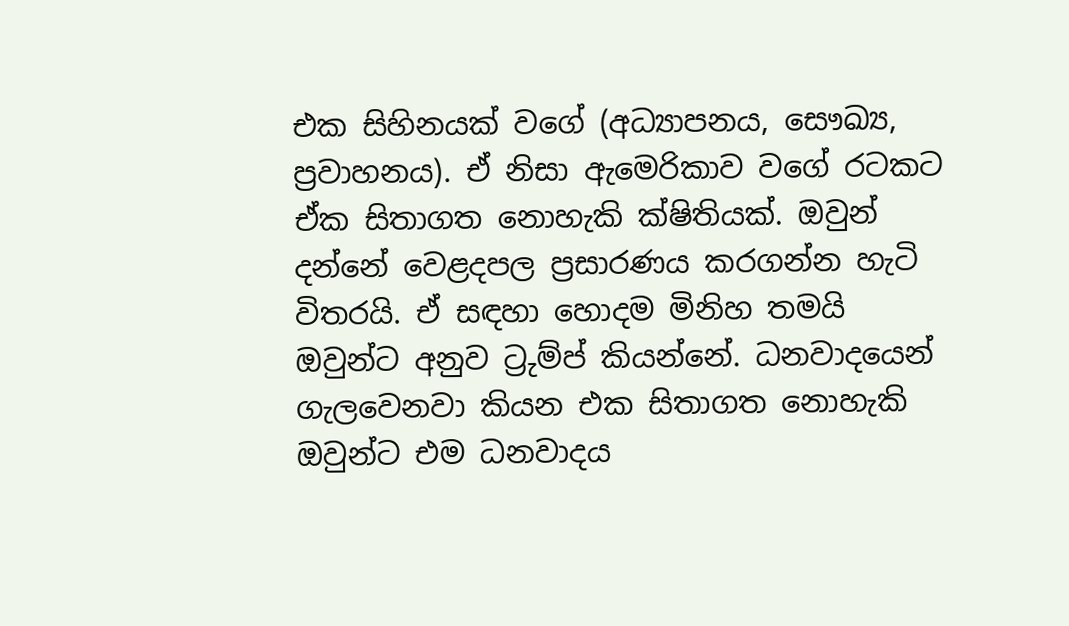එක සිහිනයක් වගේ (අධ්‍යාපනය, සෞඛ්‍ය, ප්‍රවාහනය). ඒ නිසා ඇමෙරිකාව වගේ රටකට ඒක සිතාගත නොහැකි ක්ෂිතියක්. ඔවුන් දන්නේ වෙළදපල ප්‍රසාරණය කරගන්න හැටි විතරයි. ඒ සඳහා හොදම මිනිහ තමයි ඔවුන්ට අනුව ට්‍රුම්ප් කියන්නේ. ධනවාදයෙන් ගැලවෙනවා කියන එක සිතාගත නොහැකි ඔවුන්ට එම ධනවාදය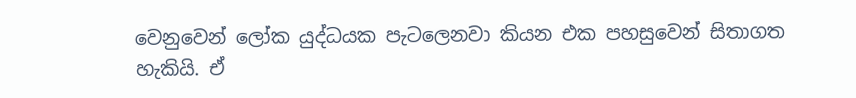වෙනුවෙන් ලෝක යුද්ධයක පැටලෙනවා කියන එක පහසුවෙන් සිතාගත හැකියි. ඒ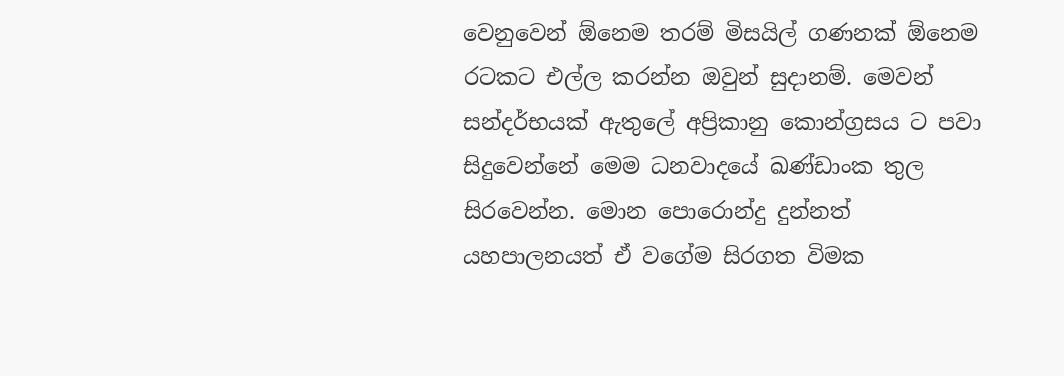වෙනුවෙන් ඕනෙම තරම් මිසයිල් ගණනක් ඕනෙම රටකට එල්ල කරන්න ඔවුන් සුදානම්. මෙවන් සන්දර්භයක් ඇතුලේ අප්‍රිකානු කොන්ග්‍රසය ට පවා සිදුවෙන්නේ මෙම ධනවාදයේ ඛණ්ඩාංක තුල සිරවෙන්න. මොන පොරොන්දු දුන්නත් යහපාලනයත් ඒ වගේම සිරගත විමක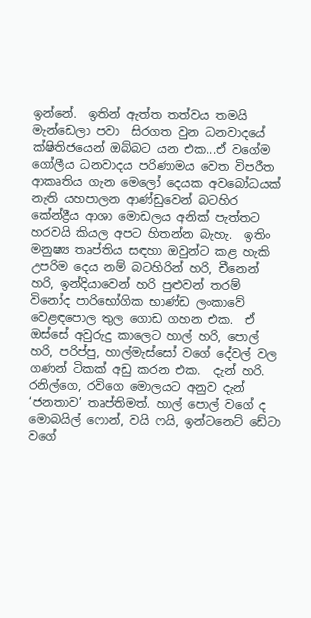ඉන්නේ.  ඉතින් ඇත්ත තත්වය තමයි මැන්ඩෙලා පවා  සිරගත වුන ධනවාදයේ ක්ෂිතිජයෙන් ඔබ්බට යන එක...ඒ වගේම ගෝලීය ධනවාදය පරිණාමය වෙත විපරීත ආකෘතිය ගැන මෙලෝ දෙයක අවබෝධයක් නැති යහපාලන ආණ්ඩුවෙන් බටහිර කේන්ද්‍රීය ආශා මොඩලය අනික් පැත්තට හරවයි කියල අපට හිතන්න බැහැ.  ඉතිං මනුෂ්‍ය තෘප්තිය සඳහා ඔවුන්ට කළ හැකි උපරිම දෙය නම් බටහිරින් හරි, චීනෙන් හරි, ඉන්දියාවෙන් හරි පුළුවන් තරම් විනෝද පාරිභෝගික භාණ්ඩ ලංකාවේ වෙළඳපොල තුල ගොඩ ගහන එක.  ඒ ඔස්සේ අවුරුදු කාලෙට හාල් හරි, පොල් හරි, පරිප්පු, හාල්මැස්සෝ වගේ දේවල් වල ගණන් ටිකක් අඩු කරන එක.  දැන් හරි.  රනිල්ගෙ, රවිගෙ මොලයට අනුව දැන් ‘ජනතාව’ තෘප්තිමත්. හාල් පොල් වගේ ද මොබයිල් ෆොන්, වයි ෆයි, ඉන්ටනෙට් ඩේටා වගේ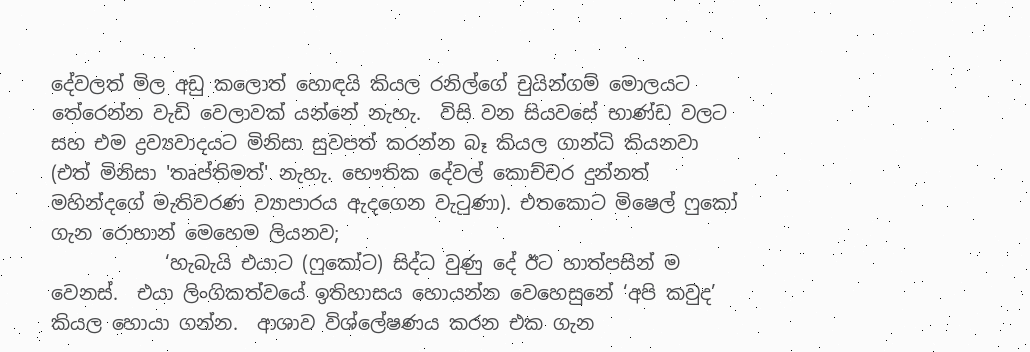දේවලත් මිල අඩු කලොත් හොඳයි කියල රනිල්ගේ චුයින්ගම් මොලයට තේරෙන්න වැඩි වෙලාවක් යන්නේ නැහැ.  විසි වන සියවසේ භාණ්ඩ වලට සහ එම ද්‍රව්‍යවාදයට මිනිසා සුවපත් කරන්න බෑ කියල ගාන්ධි කියනවා (එත් මිනිසා 'තෘප්තිමත්' නැහැ. භෞතික දේවල් කොච්චර දුන්නත් මහින්දගේ මැතිවරණ ව්‍යාපාරය ඇදගෙන වැටුණා). එතකොට මිෂෙල් ෆුකෝ ගැන රොහාන් මෙහෙම ලියනව;
            ‘හැබැයි එයාට (ෆුකෝට) සිද්ධ වුණු දේ ඊට හාත්පසින් ම වෙනස්.  එයා ලිංගිකත්වයේ ඉතිහාසය හොයන්න වෙහෙසුනේ ‘අපි කවුද’ කියල හොයා ගන්න.  ආශාව විශ්ලේෂණය කරන එක ගැන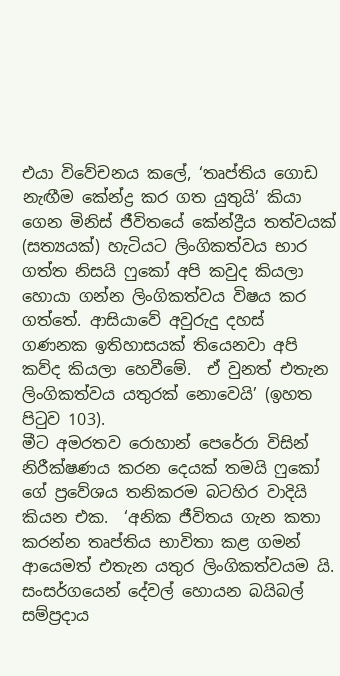එයා විවේචනය කලේ, ‘තෘප්තිය ගොඩ නැඟීම කේන්ද්‍ර කර ගත යුතුයි’ කියා ගෙන මිනිස් ජීවිතයේ කේන්ද්‍රීය තත්වයක් (සත්‍යයක්) හැටියට ලිංගිකත්වය භාර ගත්ත නිසයි ෆුකෝ අපි කවුද කියලා හොයා ගන්න ලිංගිකත්වය විෂය කර ගත්තේ. ආසියාවේ අවුරුදු දහස් ගණනක ඉතිහාසයක් තියෙනවා අපි කව්ද කියලා හෙවීමේ.  ඒ වුනත් එතැන ලිංගිකත්වය යතුරක් නොවෙයි’ (ඉහත පිටුව 103).
මීට අමරතව රොහාන් පෙරේරා විසින් නිරීක්ෂණය කරන දෙයක් තමයි ෆුකෝ ගේ ප්‍රවේශය තනිකරම බටහිර වාදියි කියන එක.  ‘අනික ජීවිතය ගැන කතා කරන්න තෘප්තිය භාවිතා කළ ගමන් ආයෙමත් එතැන යතුර ලිංගිකත්වයම යි. සංසර්ගයෙන් දේවල් හොයන බයිබල් සම්ප්‍රදාය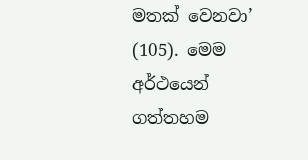මතක් වෙනවා’ (105). මෙම අර්ථයෙන් ගත්තහම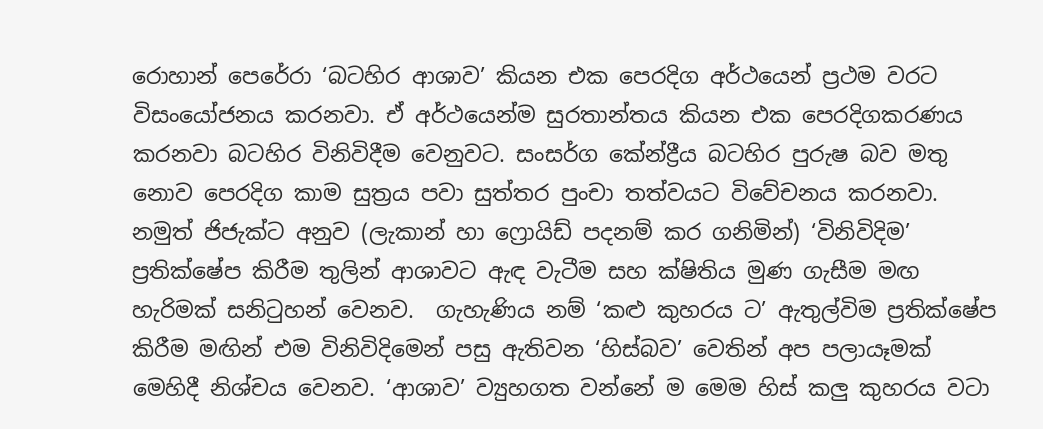රොහාන් පෙරේරා ‘බටහිර ආශාව’ කියන එක පෙරදිග අර්ථයෙන් ප්‍රථම වරට විසංයෝජනය කරනවා. ඒ අර්ථයෙන්ම සුරතාන්තය කියන එක පෙරදිගකරණය කරනවා බටහිර විනිවිදීම වෙනුවට. සංසර්ග කේන්ද්‍රීය බටහිර පුරුෂ බව මතු නොව පෙරදිග කාම සුත්‍රය පවා සුත්තර පුංචා තත්වයට විවේචනය කරනවා. නමුත් ජිජැක්ට අනුව (ලැකාන් හා ෆ්‍රොයිඩ් පදනම් කර ගනිමින්) ‘විනිවිදිම’ ප්‍රතික්ෂේප කිරීම තුලින් ආශාවට ඇඳ වැටීම සහ ක්ෂිතිය මුණ ගැසීම මඟ හැරිමක් සනිටුහන් වෙනව.  ගැහැණිය නම් ‘කළු කුහරය ට’ ඇතුල්විම ප්‍රතික්ෂේප කිරීම මඟින් එම විනිවිදිමෙන් පසු ඇතිවන ‘හිස්බව’ වෙතින් අප පලායෑමක් මෙහිදී නිශ්චය වෙනව. ‘ආශාව’ ව්‍යුහගත වන්නේ ම මෙම හිස් කලු කුහරය වටා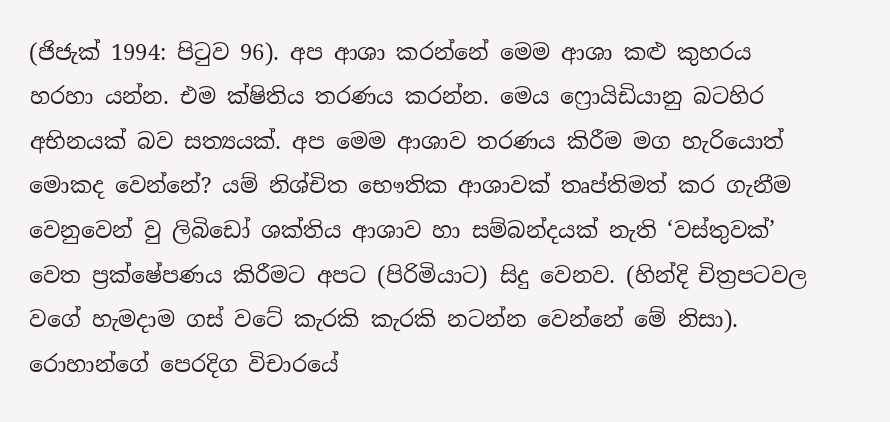(ජිජැක් 1994: පිටුව 96). අප ආශා කරන්නේ මෙම ආශා කළු කුහරය හරහා යන්න. එම ක්ෂිතිය තරණය කරන්න. මෙය ෆ්‍රොයිඩියානු බටහිර අභිනයක් බව සත්‍යයක්. අප මෙම ආශාව තරණය කිරීම මග හැරියොත් මොකද වෙන්නේ? යම් නිශ්චිත භෞතික ආශාවක් තෘප්තිමත් කර ගැනීම වෙනුවෙන් වු ලිබිඩෝ ශක්තිය ආශාව හා සම්බන්දයක් නැති ‘වස්තුවක්’ වෙත ප්‍රක්ෂේපණය කිරීමට අපට (පිරිමියාට) සිදු වෙනව. (හින්දි චිත්‍රපටවල වගේ හැමදාම ගස් වටේ කැරකි කැරකි නටන්න වෙන්නේ මේ නිසා). රොහාන්ගේ පෙරදිග විචාරයේ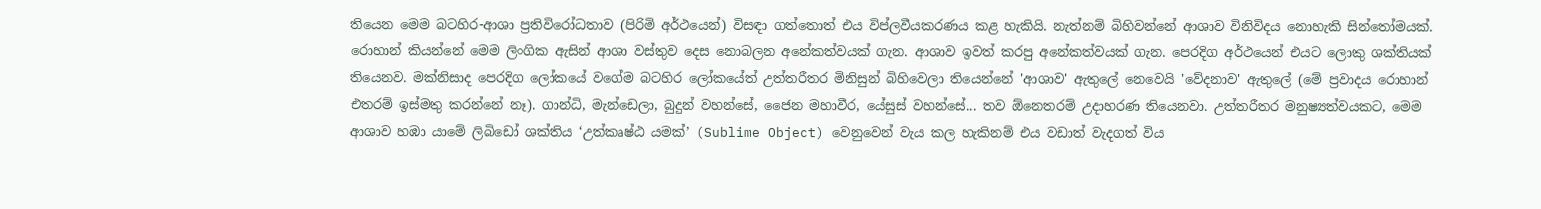තියෙන මෙම බටහිර-ආශා ප්‍රතිවිරෝධතාව (පිරිමි අර්ථයෙන්) විසඳා ගත්තොත් එය විප්ලවීයකරණය කළ හැකියි. නැත්නම් බිහිවන්නේ ආශාව විනිවිදය නොහැකි සින්තෝමයක්. රොහාන් කියන්නේ මෙම ලිංගික ඇසින් ආශා වස්තුව දෙස නොබලන අනේකත්වයක් ගැන. ආශාව ඉවත් කරපු අනේකත්වයක් ගැන. පෙරදිග අර්ථයෙන් එයට ලොකු ශක්තියක් තියෙනව. මක්නිසාද පෙරදිග ලෝකයේ වගේම බටහිර ලෝකයේත් උත්තරීතර මිනිසුන් බිහිවෙලා තියෙන්නේ 'ආශාව' ඇතුලේ නෙවෙයි 'වේදනාව' ඇතුලේ (මේ ප්‍රවාදය රොහාන් එතරම් ඉස්මතු කරන්නේ නෑ). ගාන්ධි, මැන්ඩෙලා, බුදුන් වහන්සේ, ජෛන මහාවීර, යේසුස් වහන්සේ... තව ඕනෙතරම් උදාහරණ තියෙනවා. උත්තරීතර මනුෂ්‍යත්වයකට, මෙම ආශාව හඹා යාමේ ලිබිඩෝ ශක්තිය ‘උත්කෘෂ්ඨ යමක්’ (Sublime Object) වෙනුවෙන් වැය කල හැකිනම් එය වඩාත් වැදගත් විය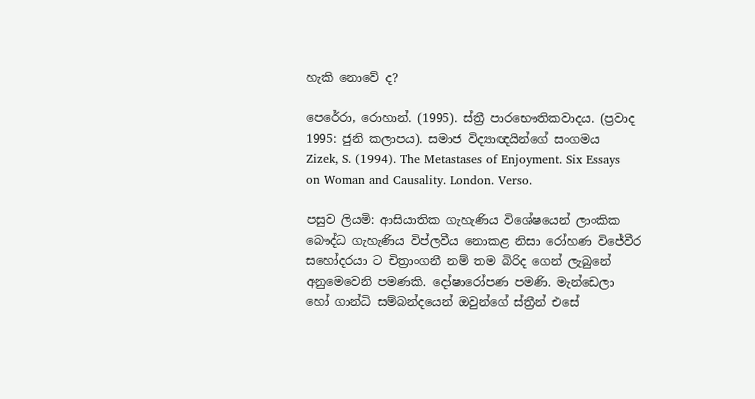හැකි නොවේ ද?

පෙරේරා, රොහාන්. (1995). ස්ත්‍රී පාරභෞතිකවාදය. (ප්‍රවාද 1995: ජුනි කලාපය). සමාජ විද්‍යාඥයින්ගේ සංගමය
Zizek, S. (1994). The Metastases of Enjoyment. Six Essays on Woman and Causality. London. Verso.

පසුව ලියමි: ආසියාතික ගැහැණිය විශේෂයෙන් ලාංකික බෞද්ධ ගැහැණිය විප්ලවීය නොකළ නිසා රෝහණ විජේවීර සහෝදරයා ට චිත්‍රාංගනී නම් තම බිරිද ගෙන් ලැබුනේ අනුමෙවෙනි පමණකි. දෝෂාරෝපණ පමණි. මැන්ඩෙලා හෝ ගාන්ධි සම්බන්දයෙන් ඔවුන්ගේ ස්ත්‍රීන් එසේ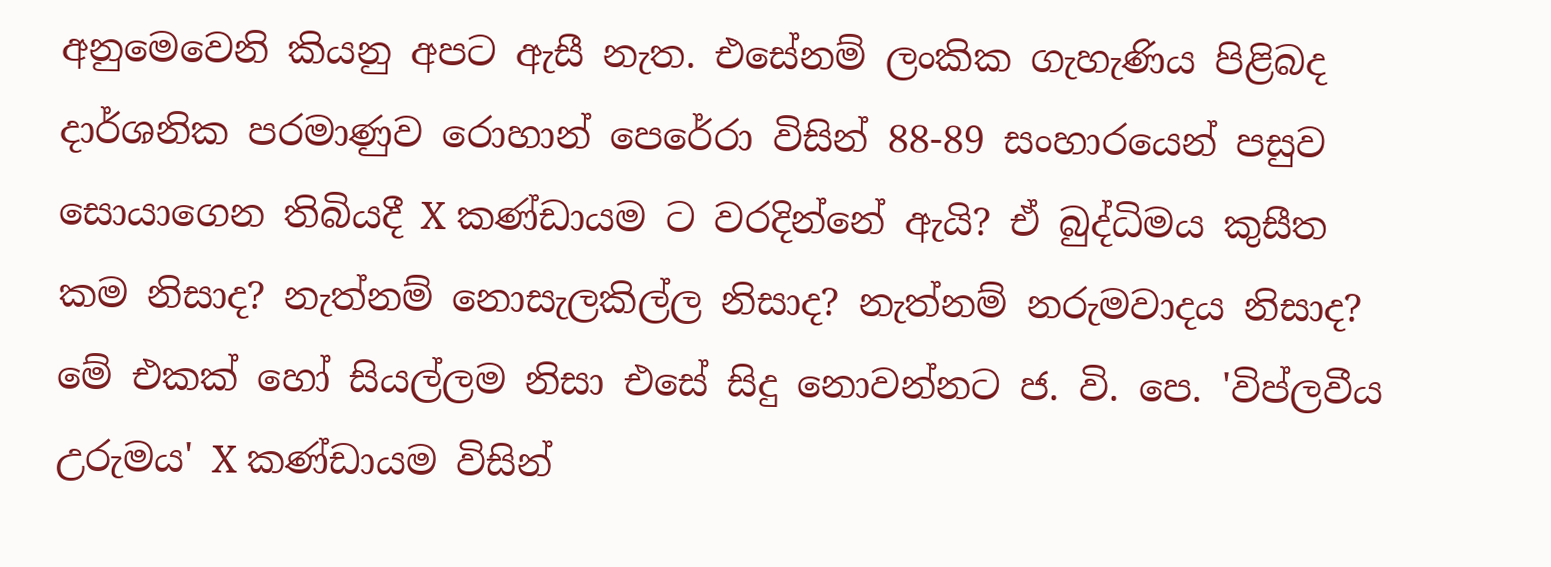අනුමෙවෙනි කියනු අපට ඇසී නැත. එසේනම් ලංකික ගැහැණිය පිළිබද දාර්ශනික පරමාණුව රොහාන් පෙරේරා විසින් 88-89 සංහාරයෙන් පසුව සොයාගෙන තිබියදී X කණ්ඩායම ට වරදින්නේ ඇයි? ඒ බුද්ධිමය කුසීත කම නිසාද? නැත්නම් නොසැලකිල්ල නිසාද? නැත්නම් නරුමවාදය නිසාද? මේ එකක් හෝ සියල්ලම නිසා එසේ සිදු නොවන්නට ජ. වි. පෙ. 'විප්ලවීය උරුමය' X කණ්ඩායම විසින්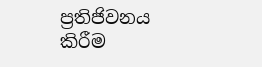ප්‍රතිජිවනය කිරීම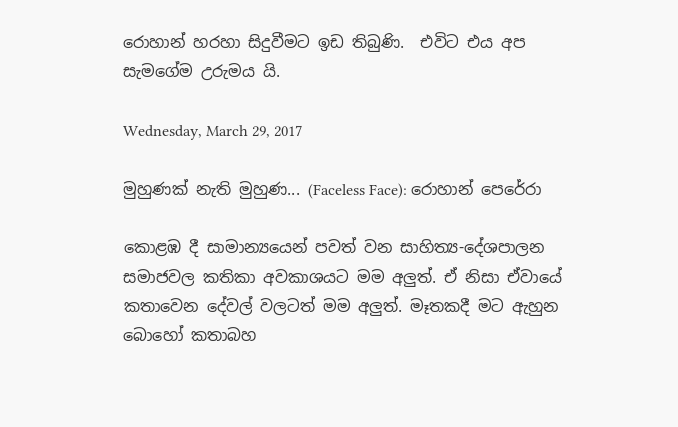රොහාන් හරහා සිදුවීමට ඉඩ තිබුණි.  එවිට එය අප සැමගේම උරුමය යි.

Wednesday, March 29, 2017

මුහුණක් නැති මුහුණ... (Faceless Face): රොහාන් පෙරේරා

කොළඹ දී සාමාන්‍යයෙන් පවත් වන සාහිත්‍ය-දේශපාලන සමාජවල කතිකා අවකාශයට මම අලුත්. ඒ නිසා ඒවායේ කතාවෙන දේවල් වලටත් මම අලුත්. මෑතකදී මට ඇහුන බොහෝ කතාබහ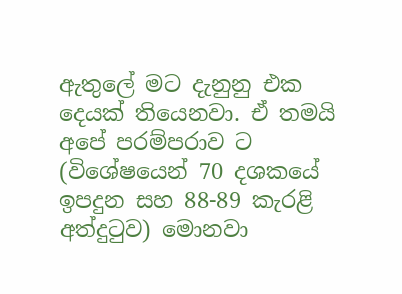ඇතුලේ මට දැනුනු එක දෙයක් තියෙනවා. ඒ තමයි අපේ පරම්පරාව ට (විශේෂයෙන් 70 දශකයේ ඉපදුන සහ 88-89 කැරළි අත්දුටුව) මොනවා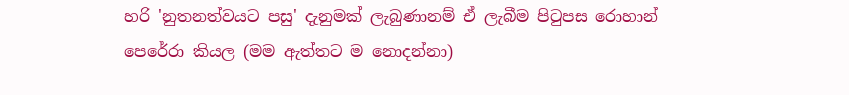හරි 'නුතනත්වයට පසු' දැනුමක් ලැබුණානම් ඒ ලැබීම පිටුපස රොහාන් පෙරේරා කියල (මම ඇත්තට ම නොදන්නා)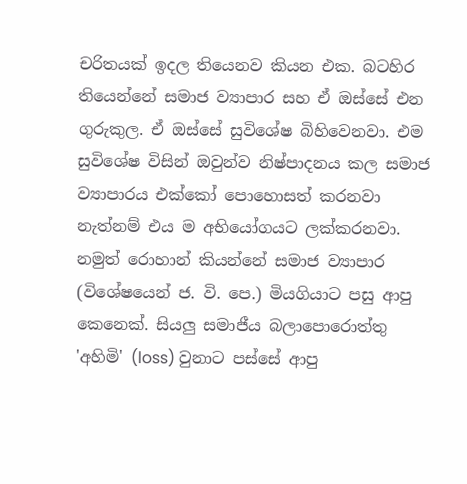චරිතයක් ඉදල තියෙනව කියන එක. බටහිර තියෙන්නේ සමාජ ව්‍යාපාර සහ ඒ ඔස්සේ එන ගුරුකුල. ඒ ඔස්සේ සුවිශේෂ බිහිවෙනවා. එම සුවිශේෂ විසින් ඔවුන්ව නිෂ්පාදනය කල සමාජ ව්‍යාපාරය එක්කෝ පොහොසත් කරනවා නැත්නම් එය ම අභියෝගයට ලක්කරනවා. නමුත් රොහාන් කියන්නේ සමාජ ව්‍යාපාර (විශේෂයෙන් ජ. වි. පෙ.) මියගියාට පසු ආපු කෙනෙක්. සියලු සමාජීය බලාපොරොත්තු 'අහිමි' (loss) වුනාට පස්සේ ආපු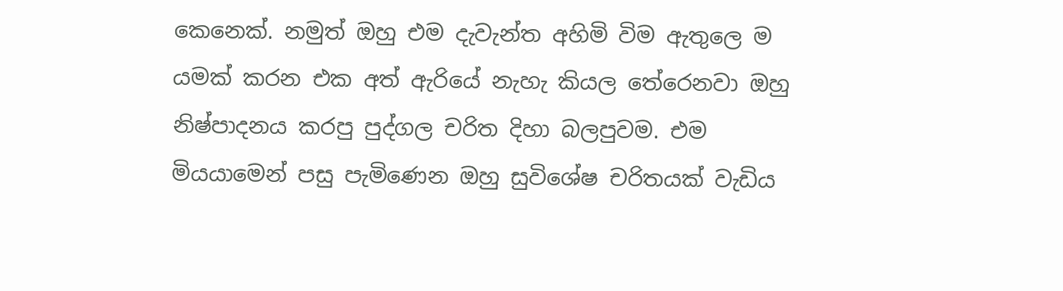කෙනෙක්. නමුත් ඔහු එම දැවැන්ත අහිමි විම ඇතුලෙ ම යමක් කරන එක අත් ඇරියේ නැහැ කියල තේරෙනවා ඔහු නිෂ්පාදනය කරපු පුද්ගල චරිත දිහා බලපුවම. එම මියයාමෙන් පසු පැමිණෙන ඔහු සුවිශේෂ චරිතයක් වැඩිය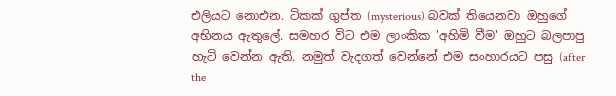එලියට නොඑන. ටිකක් ගුප්ත (mysterious) බවක් තියෙනවා ඔහුගේ අභිනය ඇතුලේ. සමහර විට එම ලාංකික 'අහිමි වීම' ඔහුට බලපාපු හැටි වෙන්න ඇති. නමුත් වැදගත් වෙන්නේ එම සංහාරයට පසු (after the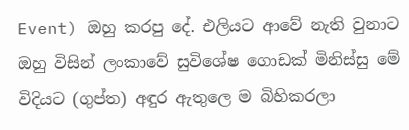Event) ඔහු කරපු දේ. එලියට ආවේ නැති වුනාට ඔහු විසින් ලංකාවේ සුවිශේෂ ගොඩක් මිනිස්සු මේ විදියට (ගුප්ත) අඳුර ඇතුලෙ ම බිහිකරලා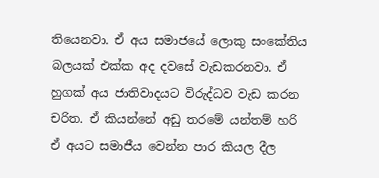තියෙනවා. ඒ අය සමාජයේ ලොකු සංකේතිය බලයක් එක්ක අද දවසේ වැඩකරනවා. ඒ හුගක් අය ජාතිවාදයට විරුද්ධව වැඩ කරන චරිත. ඒ කියන්නේ අඩු තරමේ යන්තම් හරි ඒ අයට සමාජීය වෙන්න පාර කියල දීල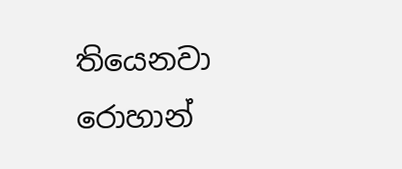තියෙනවා රොහාන්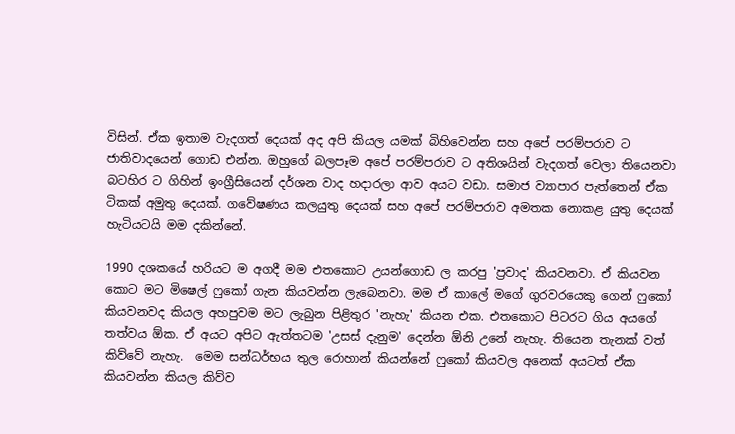විසින්. ඒක ඉතාම වැදගත් දෙයක් අද අපි කියල යමක් බිහිවෙන්න සහ අපේ පරම්පරාව ට ජාතිවාදයෙන් ගොඩ එන්න. ඔහුගේ බලපෑම අපේ පරම්පරාව ට අතිශයින් වැදගත් වෙලා තියෙනවා බටහිර ට ගිහින් ඉංග්‍රීසියෙන් දර්ශන වාද හදාරලා ආව අයට වඩා. සමාජ ව්‍යාපාර පැත්තෙන් ඒක ටිකක් අමුතු දෙයක්. ගවේෂණය කලයුතු දෙයක් සහ අපේ පරම්පරාව අමතක නොකළ යුතු දෙයක් හැටියටයි මම දකින්නේ.

1990 දශකයේ හරියට ම අගදී මම එතකොට උයන්ගොඩ ල කරපු 'ප්‍රවාද' කියවනවා. ඒ කියවන කොට මට මිෂෙල් ෆුකෝ ගැන කියවන්න ලැබෙනවා. මම ඒ කාලේ මගේ ගුරවරයෙකු ගෙන් ෆුකෝ කියවනවද කියල අහපුවම මට ලැබුන පිළිතුර 'නැහැ' කියන එක. එතකොට පිටරට ගිය අයගේ තත්වය ඕක. ඒ අයට අපිට ඇත්තටම 'උසස් දැනුම' දෙන්න ඕනි උනේ නැහැ. තියෙන තැනක් වත් කිව්වේ නැහැ.  මෙම සන්ධර්භය තුල රොහාන් කියන්නේ ෆුකෝ කියවල අනෙක් අයටත් ඒක කියවන්න කියල කිව්ව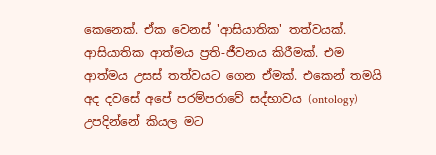කෙනෙක්. ඒක වෙනස් 'ආසියාතික' තත්වයක්. ආසියාතික ආත්මය ප්‍රති-ජීවනය කිරීමක්. එම ආත්මය උසස් තත්වයට ගෙන ඒමක්. එකෙන් තමයි අද දවසේ අපේ පරම්පරාවේ සද්භාවය (ontology) උපදින්නේ කියල මට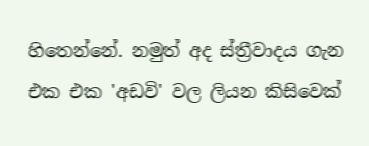හිතෙන්නේ. නමුත් අද ස්ත්‍රීවාදය ගැන එක එක 'අඩවි' වල ලියන කිසිවෙක්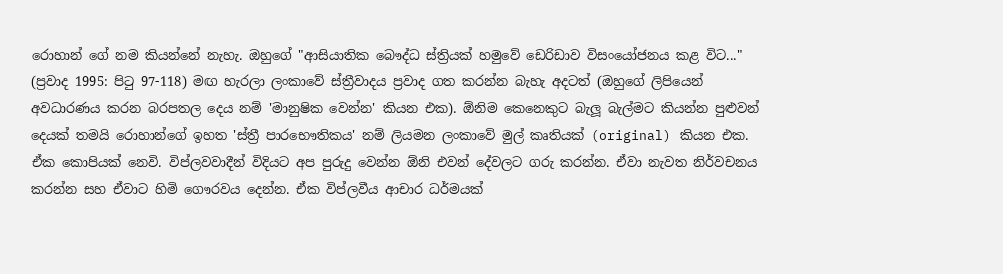රොහාන් ගේ නම කියන්නේ නැහැ. ඔහුගේ "ආසියාතික බෞද්ධ ස්ත්‍රියක් හමුවේ ඩෙරිඩාව විසංයෝජනය කළ විට..." (ප්‍රවාද 1995: පිටු 97-118) මඟ හැරලා ලංකාවේ ස්ත්‍රීවාදය ප්‍රවාද ගත කරන්න බැහැ අදටත් (ඔහුගේ ලිපියෙන් අවධාරණය කරන බරපතල දෙය නම් 'මානුෂික වෙන්න' කියන එක). ඕනිම කෙනෙකුට බැලූ බැල්මට කියන්න පුළුවන් දෙයක් තමයි රොහාන්ගේ ඉහත 'ස්ත්‍රී පාරභෞතිකය' නම් ලියමන ලංකාවේ මුල් කෘතියක් (original) කියන එක. ඒක කොපියක් නෙවි. විප්ලවවාදීන් විදියට අප පුරුදු වෙන්න ඕනි එවන් දේවලට ගරු කරන්න. ඒවා නැවත නිර්වචනය කරන්න සහ ඒවාට හිමි ගෞරවය දෙන්න. ඒක විප්ලවීය ආචාර ධර්මයක්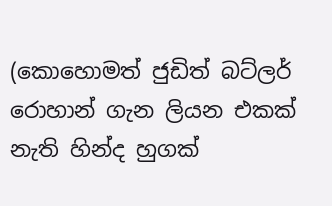(කොහොමත් ජුඩිත් බට්ලර් රොහාන් ගැන ලියන එකක් නැති හින්ද හුගක්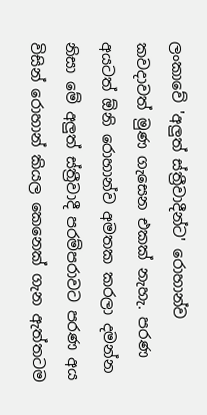ලංකාවේ 'අලුත් ස්ත්‍රීවාදීන්ට' රොහාන්ව කවදාවත් මුණ ගැසෙන එකක් නැහැ. පරණ අයටත් ඕනි රොහාන්ව අමතක කරලා දමන්න නිසා මේ අලුත් ස්ත්‍රීවාදී පරම්පරාවට පරණ අය විසින් රොහාන් කියල කෙනෙක් ගැන ඇත්තටම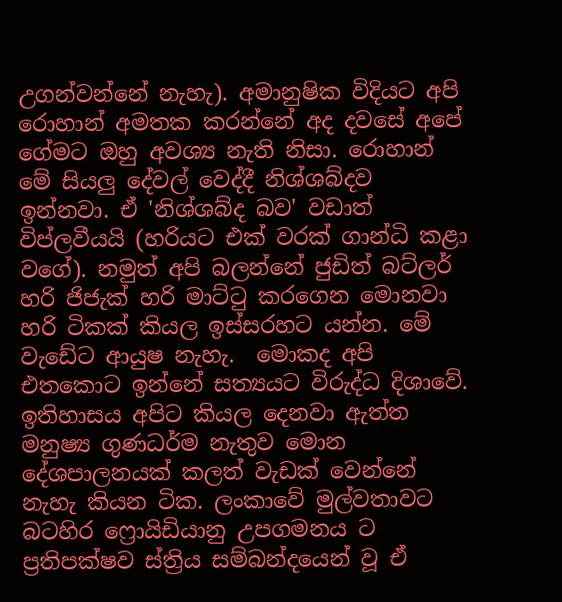උගන්වන්නේ නැහැ). අමානුෂික විදියට අපි රොහාන් අමතක කරන්නේ අද දවසේ අපේ ගේමට ඔහු අවශ්‍ය නැති නිසා. රොහාන් මේ සියලු දේවල් වෙද්දී නිශ්ශබ්දව ඉන්නවා. ඒ 'නිශ්ශබ්ද බව' වඩාත් විප්ලවීයයි (හරියට එක් වරක් ගාන්ධි කළා වගේ). නමුත් අපි බලන්නේ ජුඩිත් බට්ලර් හරි ජිජැක් හරි මාට්ටු කරගෙන මොනවා හරි ටිකක් කියල ඉස්සරහට යන්න. මේ වැඩේට ආයුෂ නැහැ.  මොකද අපි එතකොට ඉන්නේ සත්‍යයට විරුද්ධ දිශාවේ. ඉතිහාසය අපිට කියල දෙනවා ඇත්ත මනුෂ්‍ය ගුණධර්ම නැතුව මොන දේශපාලනයක් කලත් වැඩක් වෙන්නේ නැහැ කියන ටික. ලංකාවේ මුල්වතාවට බටහිර ෆ්‍රොයිඩියානු උපගමනය ට ප්‍රතිපක්ෂව ස්ත්‍රිය සම්බන්දයෙන් වූ ඒ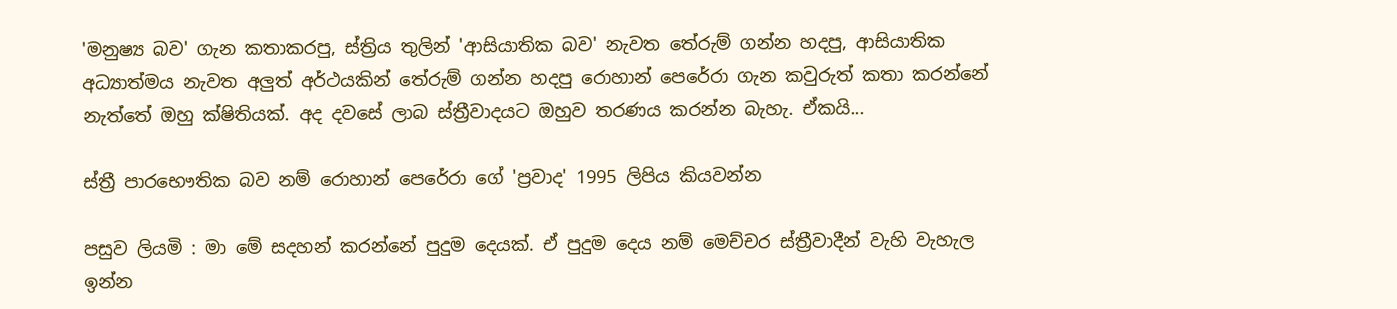'මනුෂ්‍ය බව' ගැන කතාකරපු, ස්ත්‍රිය තුලින් 'ආසියාතික බව' නැවත තේරුම් ගන්න හදපු, ආසියාතික අධ්‍යාත්මය නැවත අලුත් අර්ථයකින් තේරුම් ගන්න හදපු රොහාන් පෙරේරා ගැන කවුරුත් කතා කරන්නේ නැත්තේ ඔහු ක්ෂිතියක්. අද දවසේ ලාබ ස්ත්‍රීවාදයට ඔහුව තරණය කරන්න බැහැ. ඒකයි...

ස්ත්‍රී පාරභෞතික බව නම් රොහාන් පෙරේරා ගේ 'ප්‍රවාද' 1995 ලිපිය කියවන්න

පසුව ලියමි : මා මේ සදහන් කරන්නේ පුදුම දෙයක්. ඒ පුදුම දෙය නම් මෙච්චර ස්ත්‍රීවාදීන් වැහි වැහැල ඉන්න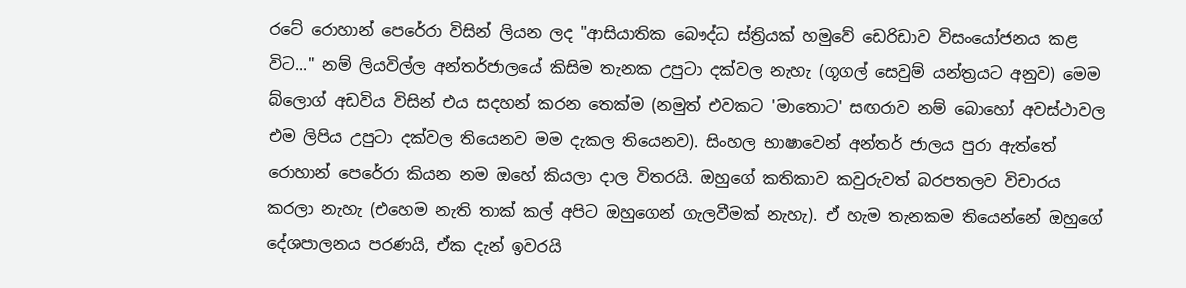රටේ රොහාන් පෙරේරා විසින් ලියන ලද "ආසියාතික බෞද්ධ ස්ත්‍රියක් හමුවේ ඩෙරිඩාව විසංයෝජනය කළ විට..." නම් ලියවිල්ල අන්තර්ජාලයේ කිසිම තැනක උපුටා දක්වල නැහැ (ගූගල් සෙවුම් යන්ත්‍රයට අනුව) මෙම බ්ලොග් අඩවිය විසින් එය සදහන් කරන තෙක්ම (නමුත් එවකට 'මාතොට' සඟරාව නම් බොහෝ අවස්ථාවල එම ලිපිය උපුටා දක්වල තියෙනව මම දැකල තියෙනව). සිංහල භාෂාවෙන් අන්තර් ජාලය පුරා ඇත්තේ රොහාන් පෙරේරා කියන නම ඔහේ කියලා දාල විතරයි. ඔහුගේ කතිකාව කවුරුවත් බරපතලව විචාරය කරලා නැහැ (එහෙම නැති තාක් කල් අපිට ඔහුගෙන් ගැලවීමක් නැහැ). ඒ හැම තැනකම තියෙන්නේ ඔහුගේ දේශපාලනය පරණයි, ඒක දැන් ඉවරයි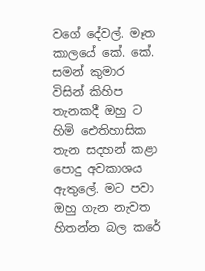වගේ දේවල්. මෑත කාලයේ කේ. කේ. සමන් කුමාර විසින් කිහිප තැනකදී ඔහු ට හිමි ඓතිහාසික තැන සදහන් කළා පොදු අවකාශය ඇතුලේ. මට පවා ඔහු ගැන නැවත හිතන්න බල කරේ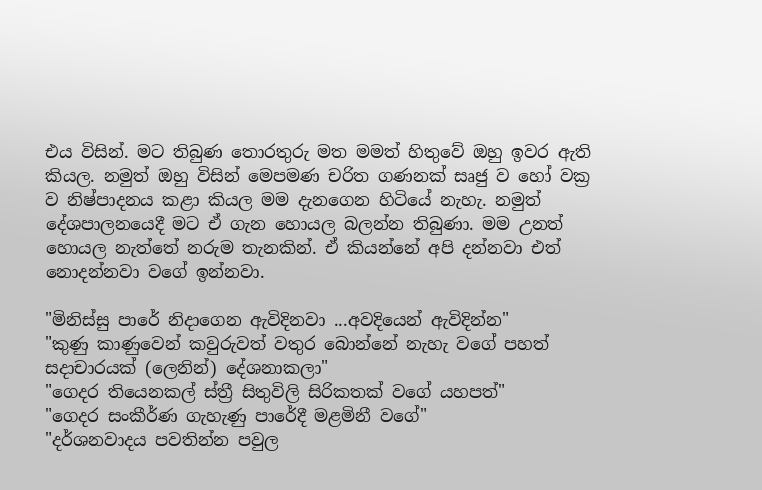එය විසින්. මට තිබුණ තොරතුරු මත මමත් හිතුවේ ඔහු ඉවර ඇති කියල. නමුත් ඔහු විසින් මෙපමණ චරිත ගණනක් සෘජු ව හෝ වක්‍ර ව නිෂ්පාදනය කළා කියල මම දැනගෙන හිටියේ නැහැ. නමුත් දේශපාලනයෙදී මට ඒ ගැන හොයල බලන්න තිබුණා. මම උනත් හොයල නැත්තේ නරුම තැනකින්. ඒ කියන්නේ අපි දන්නවා එත් නොදන්නවා වගේ ඉන්නවා.

"මිනිස්සු පාරේ නිදාගෙන ඇවිදිනවා ...අවදියෙන් ඇවිදින්න"
"කුණු කාණුවෙන් කවුරුවත් වතුර බොන්නේ නැහැ වගේ පහත් සදාචාරයක් (ලෙනින්) දේශනාකලා"
"ගෙදර තියෙනකල් ස්ත්‍රී සිතුවිලි සිරිකතක් වගේ යහපත්"
"ගෙදර සංකීර්ණ ගැහැණු පාරේදී මළමිනී වගේ"
"දර්ශනවාදය පවතින්න පවුල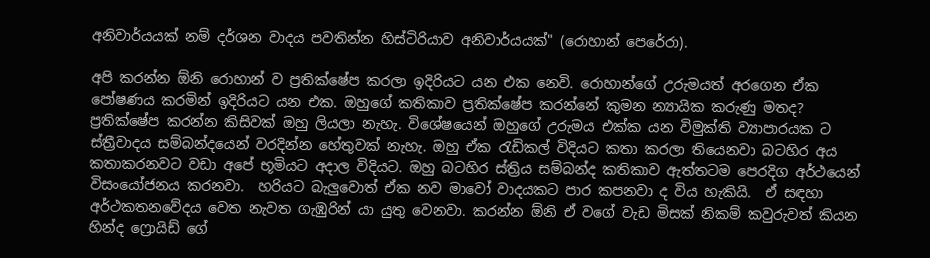අනිවාර්යයක් නම් දර්ශන වාදය පවතින්න හිස්ටිරියාව අනිවාර්යයක්" (රොහාන් පෙරේරා).

අපි කරන්න ඕනි රොහාන් ව ප්‍රතික්ෂේප කරලා ඉදිරියට යන එක නෙවි. රොහාන්ගේ උරුමයත් අරගෙන ඒක පෝෂණය කරමින් ඉදිරියට යන එක. ඔහුගේ කතිකාව ප්‍රතික්ෂේප කරන්නේ කුමන න්‍යායික කරුණු මතද? ප්‍රතික්ෂේප කරන්න කිසිවක් ඔහු ලියලා නැහැ. විශේෂයෙන් ඔහුගේ උරුමය එක්ක යන විමුක්ති ව්‍යාපාරයක ට ස්ත්‍රීවාදය සම්බන්දයෙන් වරදින්න හේතුවක් නැහැ. ඔහු ඒක රැඩිකල් විදියට කතා කරලා තියෙනවා බටහිර අය කතාකරනවට වඩා අපේ භූමියට අදාල විදියට. ඔහු බටහිර ස්ත්‍රිය සම්බන්ද කතිකාව ඇත්තටම පෙරදිග අර්ථයෙන් විසංයෝජනය කරනවා.  හරියට බැලුවොත් ඒක නව මාවෝ වාදයකට පාර කපනවා ද විය හැකියි.  ඒ සඳහා අර්ථකතනවේදය වෙත නැවත ගැඹුරින් යා යුතු වෙනවා. කරන්න ඕනි ඒ වගේ වැඩ මිසක් නිකම් කවුරුවත් කියන හින්ද ෆ්‍රොයිඩ් ගේ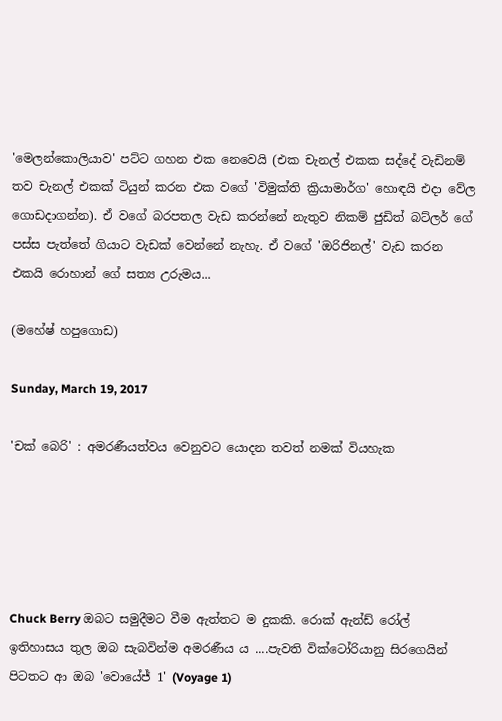'මෙලන්කොලියාව' පට්ට ගහන එක නෙවෙයි (එක චැනල් එකක සද්දේ වැඩිනම් තව චැනල් එකක් ටියුන් කරන එක වගේ 'විමුක්ති ක්‍රියාමාර්ග' හොඳයි එදා වේල ගොඩදාගන්න). ඒ වගේ බරපතල වැඩ කරන්නේ නැතුව නිකම් ජුඩිත් බට්ලර් ගේ පස්ස පැත්තේ ගියාට වැඩක් වෙන්නේ නැහැ. ඒ වගේ 'ඔරිජිනල්' වැඩ කරන එකයි රොහාන් ගේ සත්‍ය උරුමය...

(මහේෂ් හපුගොඩ)

Sunday, March 19, 2017

'චක් බෙරි' : අමරණීයත්වය වෙනුවට යොදන තවත් නමක් වියහැක





Chuck Berry ඔබට සමුදීමට වීම ඇත්තට ම දුකකි. රොක් ඇන්ඩ් රෝල් ඉතිහාසය තුල ඔබ සැබවින්ම අමරණීය ය ....පැවති වික්ටෝරියානු සිරගෙයින් පිටතට ආ ඔබ 'වොයේජ් 1' (Voyage 1)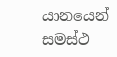යානයෙන් සමස්ථ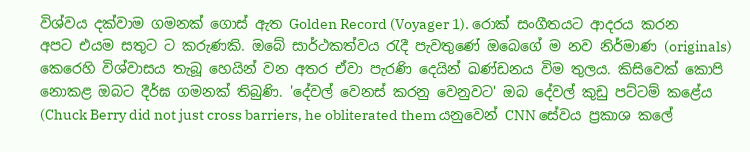විශ්වය දක්වාම ගමනක් ගොස් ඇත Golden Record (Voyager 1). රොක් සංගීතයට ආදරය කරන අපට එයම සතුට ට කරුණකි. ඔබේ සාර්ථකත්වය රැදී පැවතුණේ ඔබෙගේ ම නව නිර්මාණ (originals) කෙරෙහි විශ්වාසය තැබූ හෙයින් වන අතර ඒවා පැරණි දෙයින් ඛණ්ඩනය විම තුලය. කිසිවෙක් කොපි නොකළ ඔබට දීර්ඝ ගමනක් තිබුණි. 'දේවල් වෙනස් කරනු වෙනුවට' ඔබ දේවල් කුඩු පට්ටම් කළේය (Chuck Berry did not just cross barriers, he obliterated them යනුවෙන් CNN සේවය ප්‍රකාශ කලේ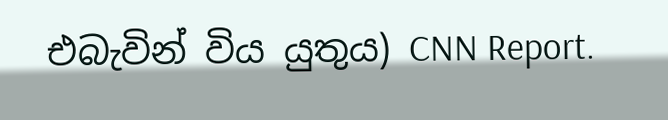එබැවින් විය යුතුය) CNN Report.